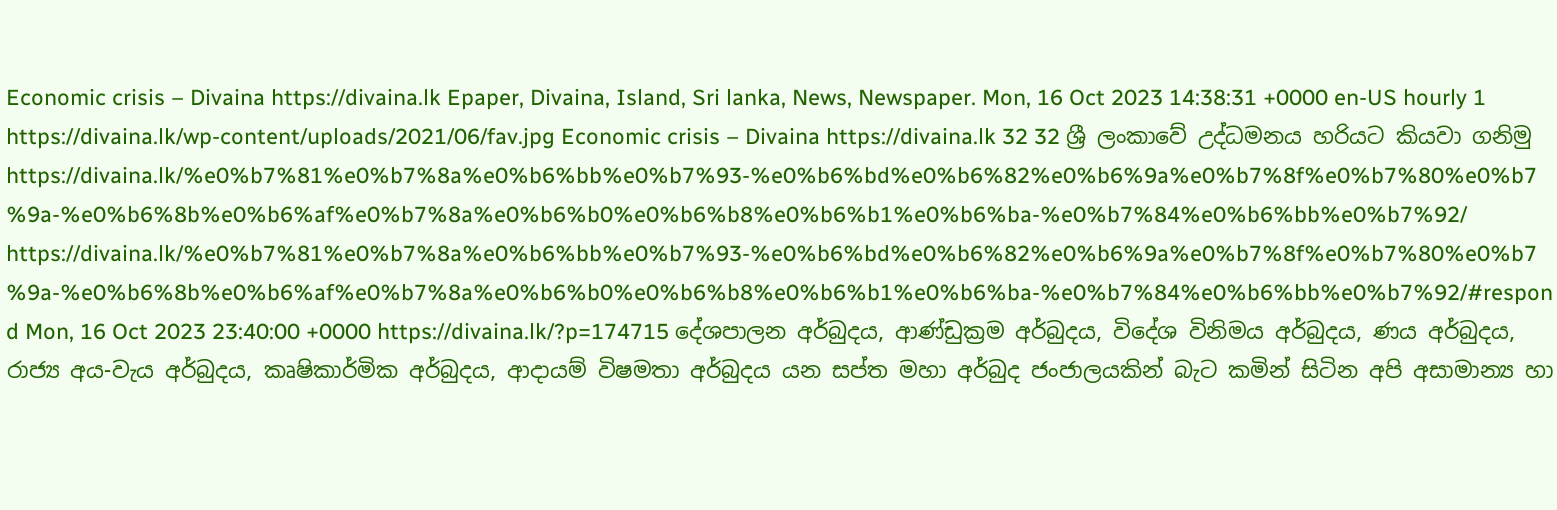Economic crisis – Divaina https://divaina.lk Epaper, Divaina, Island, Sri lanka, News, Newspaper. Mon, 16 Oct 2023 14:38:31 +0000 en-US hourly 1 https://divaina.lk/wp-content/uploads/2021/06/fav.jpg Economic crisis – Divaina https://divaina.lk 32 32 ශ්‍රී ලංකාවේ උද්ධමනය හරියට කියවා ගනිමු https://divaina.lk/%e0%b7%81%e0%b7%8a%e0%b6%bb%e0%b7%93-%e0%b6%bd%e0%b6%82%e0%b6%9a%e0%b7%8f%e0%b7%80%e0%b7%9a-%e0%b6%8b%e0%b6%af%e0%b7%8a%e0%b6%b0%e0%b6%b8%e0%b6%b1%e0%b6%ba-%e0%b7%84%e0%b6%bb%e0%b7%92/ https://divaina.lk/%e0%b7%81%e0%b7%8a%e0%b6%bb%e0%b7%93-%e0%b6%bd%e0%b6%82%e0%b6%9a%e0%b7%8f%e0%b7%80%e0%b7%9a-%e0%b6%8b%e0%b6%af%e0%b7%8a%e0%b6%b0%e0%b6%b8%e0%b6%b1%e0%b6%ba-%e0%b7%84%e0%b6%bb%e0%b7%92/#respond Mon, 16 Oct 2023 23:40:00 +0000 https://divaina.lk/?p=174715 දේශපාලන අර්බුදය, ආණ්ඩුක්‍රම අර්බුදය, විදේශ විනිමය අර්බුදය, ණය අර්බුදය, රාජ්‍ය අය-වැය අර්බුදය, කෘෂිකාර්මික අර්බුදය, ආදායම් විෂමතා අර්බුදය යන සප්ත මහා අර්බුද ජංජාලයකින් බැට කමින් සිටින අපි අසාමාන්‍ය හා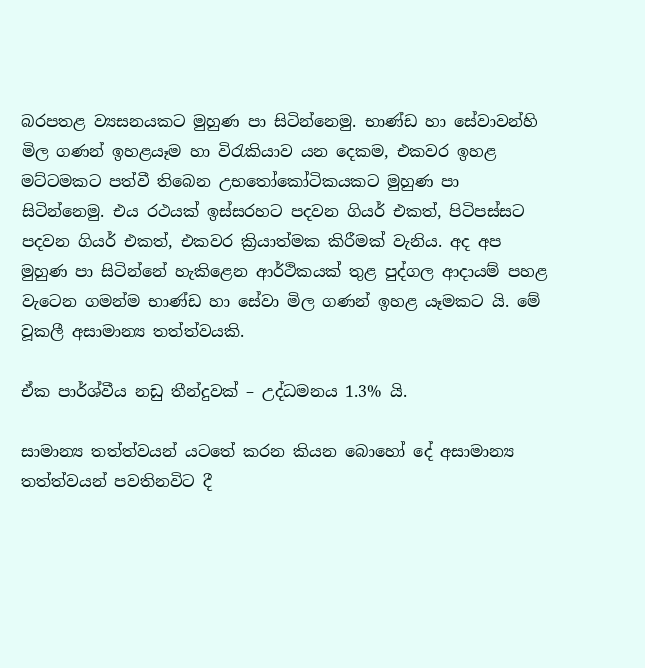බරපතළ ව්‍යසනයකට මුහුණ පා සිටින්නෙමු. භාණ්ඩ හා සේවාවන්හි මිල ගණන් ඉහළයෑම හා විරැකියාව යන දෙකම, එකවර ඉහළ මට්ටමකට පත්වී තිබෙන උභතෝකෝටිකයකට මුහුණ පා සිටින්නෙමු. එය රථයක් ඉස්සරහට පදවන ගියර් එකත්, පිටිපස්සට පදවන ගියර් එකත්, එකවර ක්‍රියාත්මක කිරීමක් වැනිය. අද අප මුහුණ පා සිටින්නේ හැකිළෙන ආර්ථිකයක් තුළ පුද්ගල ආදායම් පහළ වැටෙන ගමන්ම භාණ්ඩ හා සේවා මිල ගණන් ඉහළ යෑමකට යි. මේ වූකලී අසාමාන්‍ය තත්ත්වයකි.

ඒක පාර්ශ්වීය නඩු තීන්දුවක් – උද්ධමනය 1.3% යි.

සාමාන්‍ය තත්ත්වයන් යටතේ කරන කියන බොහෝ දේ අසාමාන්‍ය තත්ත්වයන් පවතිනවිට දී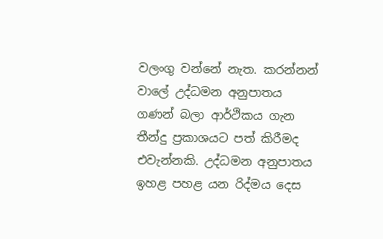වලංගු වන්නේ නැත. කරන්නන් වාලේ උද්ධමන අනුපාතය ගණන් බලා ආර්ථිකය ගැන තීන්දු ප්‍රකාශයට පත් කිරීමද එවැන්නකි. උද්ධමන අනුපාතය ඉහළ පහළ යන රිද්මය දෙස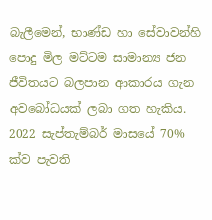බැලීමෙන්, භාණ්ඩ හා සේවාවන්හි පොදු මිල මට්ටම සාමාන්‍ය ජන ජීවිතයට බලපාන ආකාරය ගැන අවබෝධයක් ලබා ගත හැකිය. 2022 සැප්තැම්බර් මාසයේ 70% ක්ව පැවති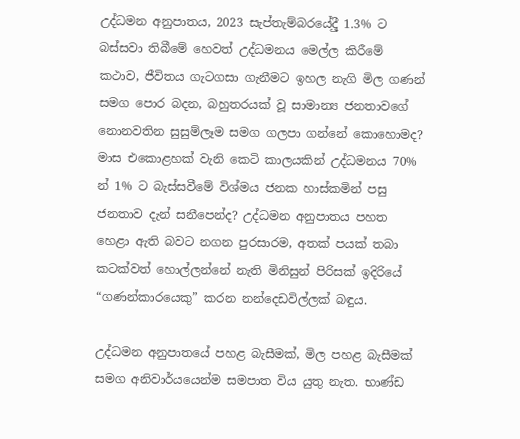උද්ධමන අනුපාතය, 2023 සැප්තැම්බරයේදීු 1.3% ට බස්සවා තිබීමේ හෙවත් උද්ධමනය මෙල්ල කිරීමේ කථාව, ජීවිතය ගැටගසා ගැනීමට ඉහල නැගි මිල ගණන් සමග පොර බදන, බහුතරයක් වූ සාමාන්‍ය ජනතාවගේ නොනවතින සුසුම්ලෑම සමග ගලපා ගන්නේ කොහොමද? මාස එකොළහක් වැනි කෙටි කාලයකින් උද්ධමනය 70% න් 1% ට බැස්සවීමේ විශ්මය ජනක හාස්කමින් පසු ජනතාව දැන් සනීපෙන්ද? උද්ධමන අනුපාතය පහත හෙළා ඇති බවට නගන පුරසාරම, අතක් පයක් තබා කටක්වත් හොල්ලන්නේ නැති මිනිසුන් පිරිසක් ඉදිරියේ “ගණන්කාරයෙකු” කරන නන්දෙඩවිල්ලක් බඳුය.

උද්ධමන අනුපාතයේ පහළ බැසීමක්, මිල පහළ බැසීමක් සමග අනිවාර්යයෙන්ම සමපාත විය යුතු නැත. භාණ්ඩ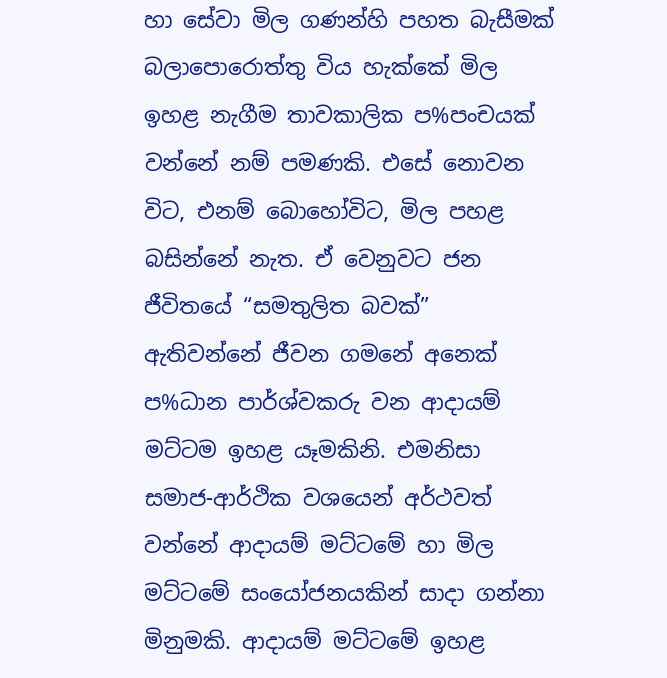හා සේවා මිල ගණන්හි පහත බැසීමක් බලාපොරොත්තු විය හැක්කේ මිල ඉහළ නැගීම තාවකාලික ප%පංචයක් වන්නේ නම් පමණකි. එසේ නොවන විට, එනම් බොහෝවිට, මිල පහළ බසින්නේ නැත. ඒ වෙනුවට ජන ජීවිතයේ “සමතුලිත බවක්” ඇතිවන්නේ ජීවන ගමනේ අනෙක් ප%ධාන පාර්ශ්වකරු වන ආදායම් මට්ටම ඉහළ යෑමකිනි. එමනිසා සමාජ-ආර්ථික වශයෙන් අර්ථවත් වන්නේ ආදායම් මට්ටමේ හා මිල මට්ටමේ සංයෝජනයකින් සාදා ගන්නා මිනුමකි. ආදායම් මට්ටමේ ඉහළ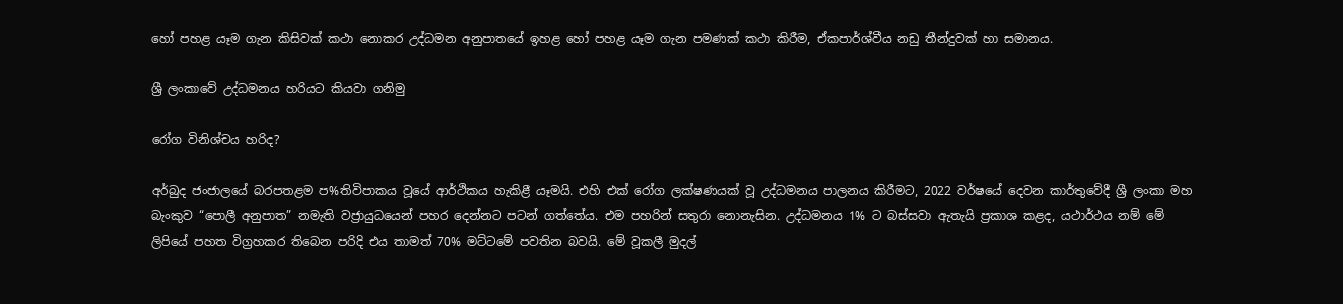හෝ පහළ යෑම ගැන කිසිවක් කථා නොකර උද්ධමන අනුපාතයේ ඉහළ හෝ පහළ යෑම ගැන පමණක් කථා කිරීම, ඒකපාර්ශ්වීය නඩු තීන්දුවක් හා සමානය.

ශ්‍රී ලංකාවේ උද්ධමනය හරියට කියවා ගනිමු

රෝග විනිශ්චය හරිද?

අර්බුද ජංජාලයේ බරපතළම ප%තිවිපාකය වූයේ ආර්ථිකය හැකිළී යෑමයි. එහි එක් රෝග ලක්ෂණයක් වූ උද්ධමනය පාලනය කිරීමට, 2022 වර්ෂයේ දෙවන කාර්තුවේදී ශ්‍රී ලංකා මහ බැංකුව “පොලී අනුපාත” නමැති වජ්‍රායුධයෙන් පහර දෙන්නට පටන් ගත්තේය. එම පහරින් සතුරා නොනැසින. උද්ධමනය 1% ට බස්සවා ඇතැයි ප්‍රකාශ කළද, යථාර්ථය නම් මේ ලිපියේ පහත විග්‍රහකර තිබෙන පරිදි එය තාමත් 70% මට්ටමේ පවතින බවයි. මේ වූකලී මුදල්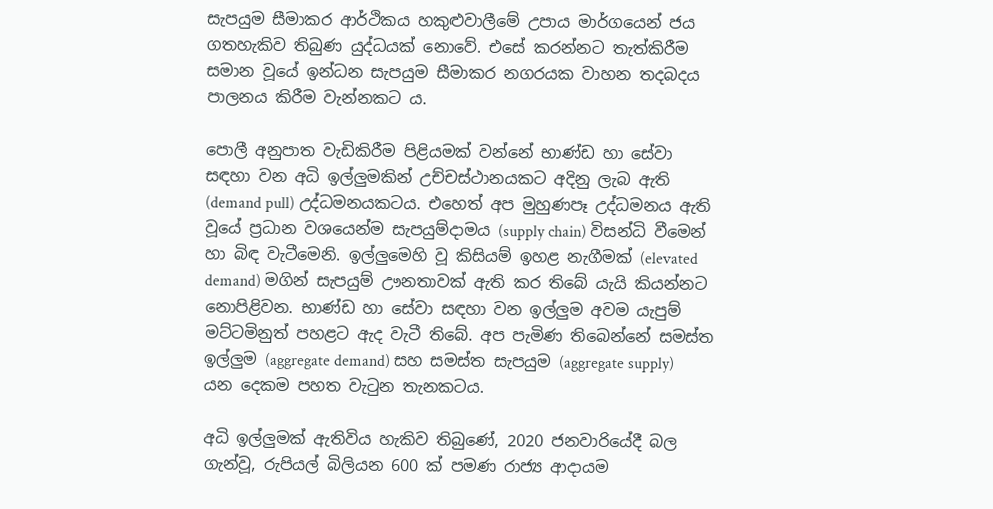සැපයුම සීමාකර ආර්ථිකය හකුළුවාලීමේ උපාය මාර්ගයෙන් ජය ගතහැකිව තිබුණ යුද්ධයක් නොවේ. එසේ කරන්නට තැත්කිරීම සමාන වූයේ ඉන්ධන සැපයුම සීමාකර නගරයක වාහන තදබදය පාලනය කිරීම වැන්නකට ය.

පොලී අනුපාත වැඩිකිරීම පිළියමක් වන්නේ භාණ්ඩ හා සේවා සඳහා වන අධි ඉල්ලුමකින් උච්චස්ථානයකට අදිනු ලැබ ඇති (demand pull) උද්ධමනයකටය. එහෙත් අප මුහුණපෑ උද්ධමනය ඇති වූයේ ප්‍රධාන වශයෙන්ම සැපයුම්දාමය (supply chain) විසන්ධි වීමෙන් හා බිඳ වැටීමෙනි. ඉල්ලුමෙහි වූ කිසියම් ඉහළ නැගීමක් (elevated demand) මගින් සැපයුම් ඌනතාවක් ඇති කර තිබේ යැයි කියන්නට නොපිළිවන. භාණ්ඩ හා සේවා සඳහා වන ඉල්ලුම අවම යැපුම් මට්ටමිනුත් පහළට ඇද වැටී තිබේ. අප පැමිණ තිබෙන්නේ සමස්ත ඉල්ලුම (aggregate demand) සහ සමස්ත සැපයුම (aggregate supply) යන දෙකම පහත වැටුන තැනකටය.

අධි ඉල්ලුමක් ඇතිවිය හැකිව තිබුණේ, 2020 ජනවාරියේදී බල ගැන්වූ, රුපියල් බිලියන 600 ක් පමණ රාජ්‍ය ආදායම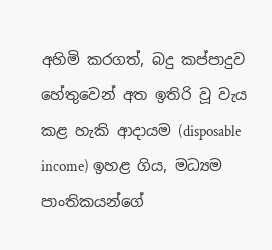අහිමි කරගත්, බදු කප්පාදුව හේතුවෙන් අත ඉතිරි වූ වැය කළ හැකි ආදායම (disposable income) ඉහළ ගිය, මධ්‍යම පාංතිකයන්ගේ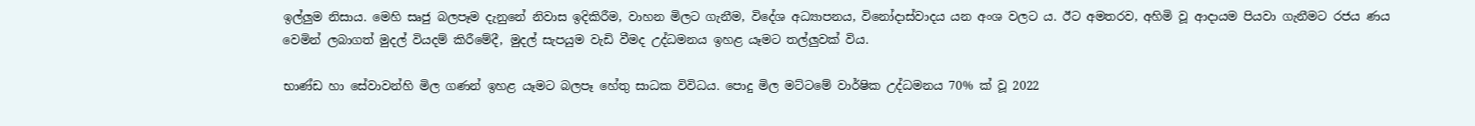ඉල්ලුම නිසාය. මෙහි සෘජු බලපෑම දැනුනේ නිවාස ඉදිකිරීම, වාහන මිලට ගැනීම, විදේශ අධ්‍යාපනය, විනෝදාස්වාදය යන අංශ වලට ය. ඊට අමතරව, අහිමි වූ ආදායම පියවා ගැනීමට රජය ණය වෙමින් ලබාගත් මුදල් වියදම් කිරීමේදී, මුදල් සැපයුම වැඩි වීමද උද්ධමනය ඉහළ යෑමට තල්ලුවක් විය.

භාණ්ඩ හා සේවාවන්හි මිල ගණන් ඉහළ යෑමට බලපෑ හේතු සාධක විවිධය. පොදු මිල මට්ටමේ වාර්ෂික උද්ධමනය 70% ක් වූ 2022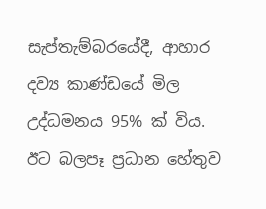සැප්තැම්බරයේදී, ආහාර දව්‍ය කාණ්ඩයේ මිල උද්ධමනය 95% ක් විය. ඊට බලපෑ ප්‍රධාන හේතුව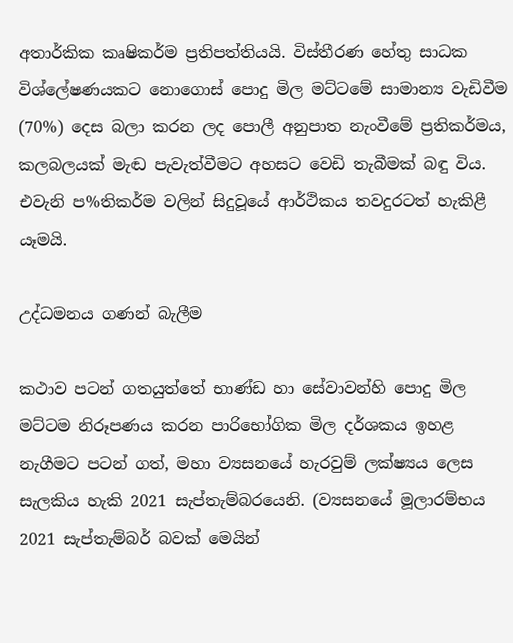අතාර්කික කෘෂිකර්ම ප්‍රතිපත්තියයි. විස්තීරණ හේතු සාධක විශ්ලේෂණයකට නොගොස් පොදු මිල මට්ටමේ සාමාන්‍ය වැඩිවීම (70%) දෙස බලා කරන ලද පොලී අනුපාත නැංවීමේ ප්‍රතිකර්මය, කලබලයක් මැඬ පැවැත්වීමට අහසට වෙඩි තැබීමක් බඳු විය. එවැනි ප%තිකර්ම වලින් සිදුවූයේ ආර්ථිකය තවදුරටත් හැකිළී යෑමයි.

උද්ධමනය ගණන් බැලීම

කථාව පටන් ගතයුත්තේ භාණ්ඩ හා සේවාවන්හි පොදු මිල මට්ටම නිරූපණය කරන පාරිභෝගික මිල දර්ශකය ඉහළ නැගීමට පටන් ගත්, මහා ව්‍යසනයේ හැරවුම් ලක්ෂ්‍යය ලෙස සැලකිය හැකි 2021 සැප්තැම්බරයෙනි. (ව්‍යසනයේ මූලාරම්භය 2021 සැප්තැම්බර් බවක් මෙයින්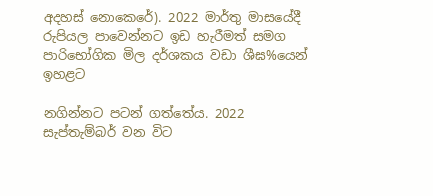අදහස් නොකෙරේ). 2022 මාර්තු මාසයේදී රුපියල පාවෙන්නට ඉඩ හැරීමත් සමග පාරිභෝගික මිල දර්ශකය වඩා ශීඝ%යෙන් ඉහළට

නගින්නට පටන් ගත්තේය. 2022 සැප්තැම්බර් වන විට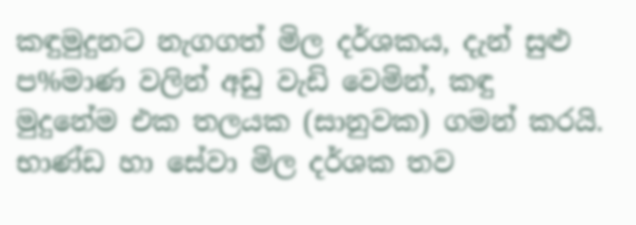කඳුමුදුනට නැගගත් මිල දර්ශකය, දැන් සුළු ප%මාණ වලින් අඩු වැඩි වෙමින්, කඳු මුදුනේම එක තලයක (සානුවක) ගමන් කරයි. භාණ්ඩ හා සේවා මිල දර්ශක තව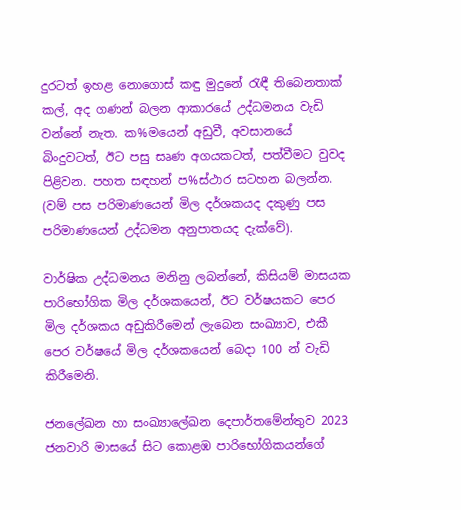දුරටත් ඉහළ නොගොස් කඳු මුදුනේ රැඳී තිබෙනතාක් කල්, අද ගණන් බලන ආකාරයේ උද්ධමනය වැඩි වන්නේ නැත. ක%මයෙන් අඩුවී, අවසානයේ බිංදුවටත්, ඊට පසු සෘණ අගයකටත්, පත්වීමට වුවද පිළිවන. පහත සඳහන් ප%ස්ථාර සටහන බලන්න. (වම් පස පරිමාණයෙන් මිල දර්ශකයද දකුණු පස පරිමාණයෙන් උද්ධමන අනුපාතයද දැක්වේ).

වාර්ෂික උද්ධමනය මනිනු ලබන්නේ, කිසියම් මාසයක පාරිභෝගික මිල දර්ශකයෙන්, ඊට වර්ෂයකට පෙර මිල දර්ශකය අඩුකිරීමෙන් ලැබෙන සංඛ්‍යාව, එකී පෙර වර්ෂයේ මිල දර්ශකයෙන් බෙදා 100 න් වැඩි කිරීමෙනි.

ජනලේඛන හා සංඛ්‍යාලේඛන දෙපාර්තමේන්තුව 2023 ජනවාරි මාසයේ සිට කොළඹ පාරිභෝගිකයන්ගේ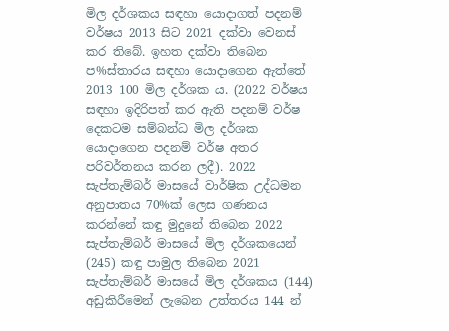මිල දර්ශකය සඳහා යොදාගත් පදනම් වර්ෂය 2013 සිට 2021 දක්වා වෙනස් කර තිබේ. ඉහත දක්වා තිබෙන ප%ස්තාරය සඳහා යොදාගෙන ඇත්තේ 2013 100 මිල දර්ශක ය. (2022 වර්ෂය සඳහා ඉදිරිපත් කර ඇති පදනම් වර්ෂ දෙකටම සම්බන්ධ මිල දර්ශක යොදාගෙන පදනම් වර්ෂ අතර පරිවර්තනය කරන ලදී). 2022 සැප්තැම්බර් මාසයේ වාර්ෂික උද්ධමන අනුපාතය 70%ක් ලෙස ගණනය කරන්නේ කඳු මුදුනේ තිබෙන 2022 සැප්තැම්බර් මාසයේ මිල දර්ශකයෙන් (245) කඳු පාමුල තිබෙන 2021 සැප්තැම්බර් මාසයේ මිල දර්ශකය (144) අඩුකිරීමෙන් ලැබෙන උත්තරය 144 න්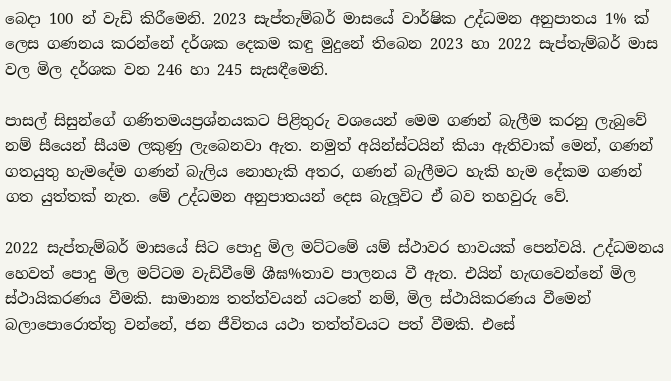බෙදා 100 න් වැඩි කිරීමෙනි. 2023 සැප්තැම්බර් මාසයේ වාර්ෂික උද්ධමන අනුපාතය 1% ක් ලෙස ගණනය කරන්නේ දර්ශක දෙකම කඳු මුදුනේ තිබෙන 2023 හා 2022 සැප්තැම්බර් මාස වල මිල දර්ශක වන 246 හා 245 සැසඳීමෙනි.

පාසල් සිසුන්ගේ ගණිතමයප්‍රශ්නයකට පිළිතුරු වශයෙන් මෙම ගණන් බැලීම කරනු ලැබුවේ නම් සීයෙන් සීයම ලකුණු ලැබෙනවා ඇත. නමුත් අයින්ස්ටයින් කියා ඇතිවාක් මෙන්, ගණන් ගතයුතු හැමදේම ගණන් බැලිය නොහැකි අතර, ගණන් බැලීමට හැකි හැම දේකම ගණන් ගත යුත්තක් නැත. මේ උද්ධමන අනුපාතයන් දෙස බැලූවිට ඒ බව තහවුරු වේ.

2022 සැප්තැම්බර් මාසයේ සිට පොදු මිල මට්ටමේ යම් ස්ථාවර භාවයක් පෙන්වයි. උද්ධමනය හෙවත් පොදු මිල මට්ටම වැඩිවීමේ ශීඝ%තාව පාලනය වී ඇත. එයින් හැඟවෙන්නේ මිල ස්ථායිකරණය වීමකි. සාමාන්‍ය තත්ත්වයන් යටතේ නම්, මිල ස්ථායිකරණය වීමෙන් බලාපොරොත්තු වන්නේ, ජන ජීවිතය යථා තත්ත්වයට පත් වීමකි. එසේ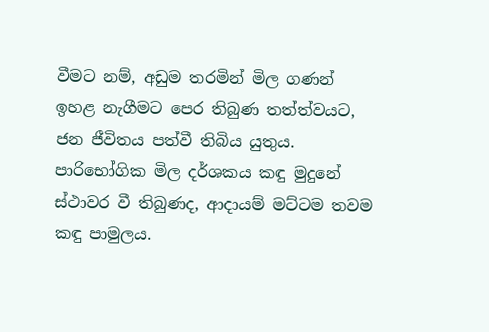වීමට නම්, අඩුම තරමින් මිල ගණන් ඉහළ නැගීමට පෙර තිබුණ තත්ත්වයට, ජන ජීවිතය පත්වී තිබිය යුතුය. පාරිභෝගික මිල දර්ශකය කඳු මුදුනේ ස්ථාවර වී තිබුණද, ආදායම් මට්ටම තවම කඳු පාමුලය.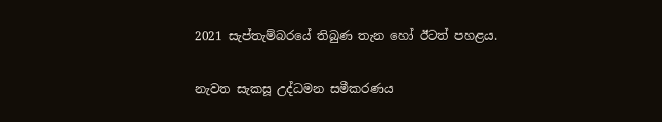2021 සැප්තැම්බරයේ තිබුණ තැන හෝ ඊටත් පහළය.

නැවත සැකසූ උද්ධමන සමීකරණය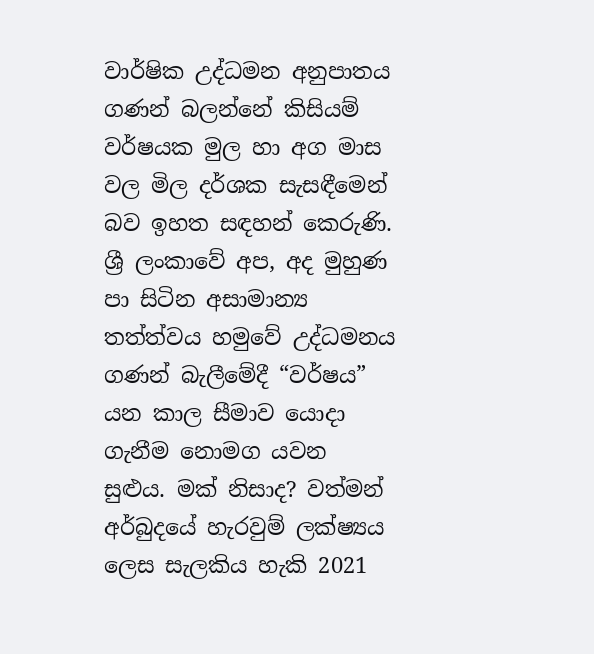වාර්ෂික උද්ධමන අනුපාතය ගණන් බලන්නේ කිසියම් වර්ෂයක මුල හා අග මාස වල මිල දර්ශක සැසඳීමෙන් බව ඉහත සඳහන් කෙරුණි. ශ්‍රී ලංකාවේ අප, අද මුහුණ පා සිටින අසාමාන්‍ය තත්ත්වය හමුවේ උද්ධමනය ගණන් බැලීමේදී “වර්ෂය” යන කාල සීමාව යොදා ගැනීම නොමග යවන සුළුය. මක් නිසාද? වත්මන් අර්බුදයේ හැරවුම් ලක්ෂ්‍යය ලෙස සැලකිය හැකි 2021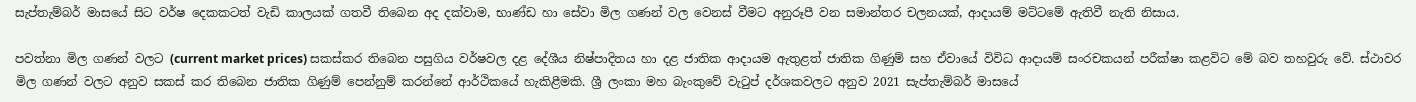සැප්තැම්බර් මාසයේ සිට වර්ෂ දෙකකටත් වැඩි කාලයක් ගතවී තිබෙන අද දක්වාම, භාණ්ඩ හා සේවා මිල ගණන් වල වෙනස් වීමට අනුරූපී වන සමාන්තර චලනයක්, ආදායම් මට්ටමේ ඇතිවී නැති නිසාය.

පවත්නා මිල ගණන් වලට (current market prices) සකස්කර තිබෙන පසුගිය වර්ෂවල දළ දේශීය නිෂ්පාදිතය හා දළ ජාතික ආදායම ඇතුළත් ජාතික ගිණුම් සහ ඒවායේ විවිධ ආදායම් සංරචකයන් පරීක්ෂා කළවිට මේ බව තහවුරු වේ. ස්ථාවර මිල ගණන් වලට අනුව සකස් කර තිබෙන ජාතික ගිණුම් පෙන්නුම් කරන්නේ ආර්ථිකයේ හැකිළීමකි. ශ්‍රී ලංකා මහ බැංකුවේ වැටුප් දර්ශකවලට අනුව 2021 සැප්තැම්බර් මාසයේ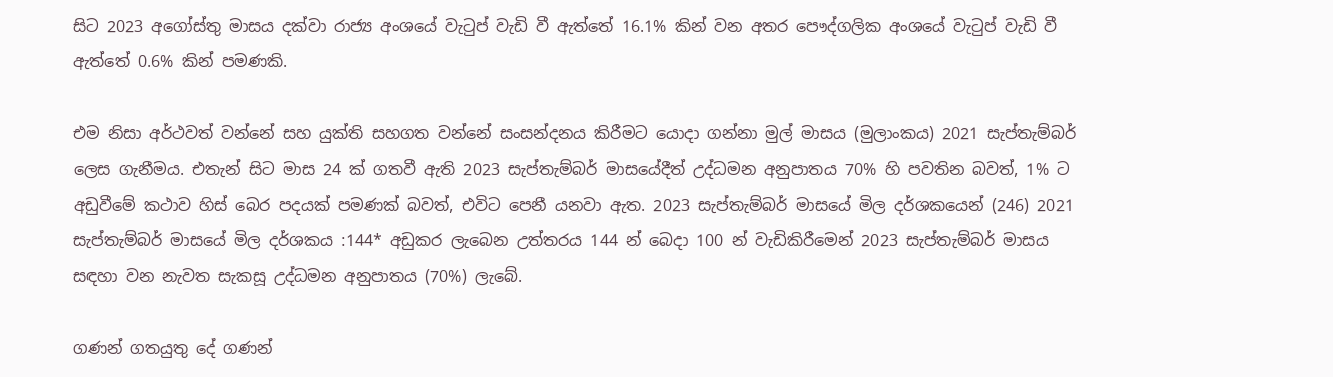සිට 2023 අගෝස්තු මාසය දක්වා රාජ්‍ය අංශයේ වැටුප් වැඩි වී ඇත්තේ 16.1% කින් වන අතර පෞද්ගලික අංශයේ වැටුප් වැඩි වී ඇත්තේ 0.6% කින් පමණකි.

එම නිසා අර්ථවත් වන්නේ සහ යුක්ති සහගත වන්නේ සංසන්දනය කිරීමට යොදා ගන්නා මුල් මාසය (මුලාංකය) 2021 සැප්තැම්බර් ලෙස ගැනීමය. එතැන් සිට මාස 24 ක් ගතවී ඇති 2023 සැප්තැම්බර් මාසයේදීත් උද්ධමන අනුපාතය 70% හි පවතින බවත්, 1% ට අඩුවීමේ කථාව හිස් බෙර පදයක් පමණක් බවත්, එවිට පෙනී යනවා ඇත. 2023 සැප්තැම්බර් මාසයේ මිල දර්ශකයෙන් (246) 2021 සැප්තැම්බර් මාසයේ මිල දර්ශකය :144* අඩුකර ලැබෙන උත්තරය 144 න් බෙදා 100 න් වැඩිකිරීමෙන් 2023 සැප්තැම්බර් මාසය සඳහා වන නැවත සැකසූ උද්ධමන අනුපාතය (70%) ලැබේ.

ගණන් ගතයුතු දේ ගණන්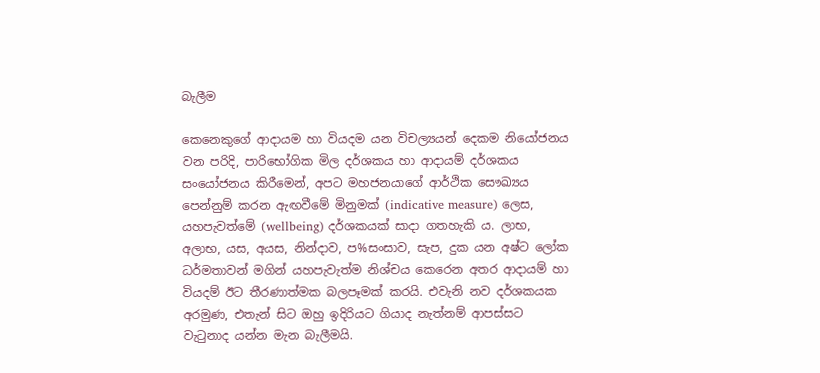බැලීම

කෙනෙකුගේ ආදායම හා වියදම යන විචල්‍යයන් දෙකම නියෝජනය වන පරිදි, පාරිභෝගික මිල දර්ශකය හා ආදායම් දර්ශකය සංයෝජනය කිරීමෙන්, අපට මහජනයාගේ ආර්ථික සෞඛ්‍යය පෙන්නුම් කරන ඇඟවීමේ මිනුමක් (indicative measure) ලෙස, යහපැවත්මේ (wellbeing) දර්ශකයක් සාදා ගතහැකි ය. ලාභ, අලාභ, යස, අයස, නින්දාව, ප%සංසාව, සැප, දුක යන අෂ්ට ලෝක ධර්මතාවන් මගින් යහපැවැත්ම නිශ්චය කෙරෙන අතර ආදායම් හා වියදම් ඊට තීරණාත්මක බලපෑමක් කරයි. එවැනි නව දර්ශකයක අරමුණ, එතැන් සිට ඔහු ඉදිරියට ගියාද නැත්නම් ආපස්සට වැටුනාද යන්න මැන බැලීමයි.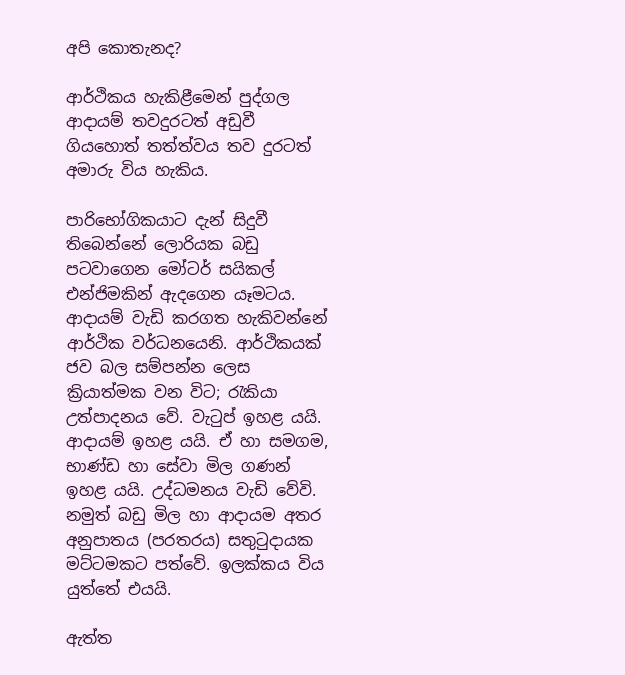අපි කොතැනද?

ආර්ථිකය හැකිළීමෙන් පුද්ගල ආදායම් තවදුරටත් අඩුවී ගියහොත් තත්ත්වය තව දුරටත් අමාරු විය හැකිය.

පාරිභෝගිකයාට දැන් සිදුවී තිබෙන්නේ ලොරියක බඩු පටවාගෙන මෝටර් සයිකල් එන්ජිමකින් ඇදගෙන යෑමටය. ආදායම් වැඩි කරගත හැකිවන්නේ ආර්ථික වර්ධනයෙනි. ආර්ථිකයක් ජව බල සම්පන්න ලෙස ක්‍රියාත්මක වන විට; රැකියා උත්පාදනය වේ. වැටුප් ඉහළ යයි. ආදායම් ඉහළ යයි. ඒ හා සමගම, භාණ්ඩ හා සේවා මිල ගණන් ඉහළ යයි. උද්ධමනය වැඩි වේවි. නමුත් බඩු මිල හා ආදායම අතර අනුපාතය (පරතරය) සතුටුදායක මට්ටමකට පත්වේ. ඉලක්කය විය යුත්තේ එයයි.

ඇත්ත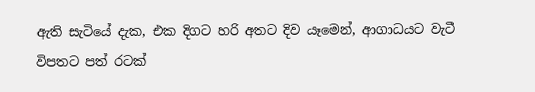ඇති සැටියේ දැක, එක දිගට හරි අතට දිව යෑමෙන්, ආගාධයට වැටී විපතට පත් රටක්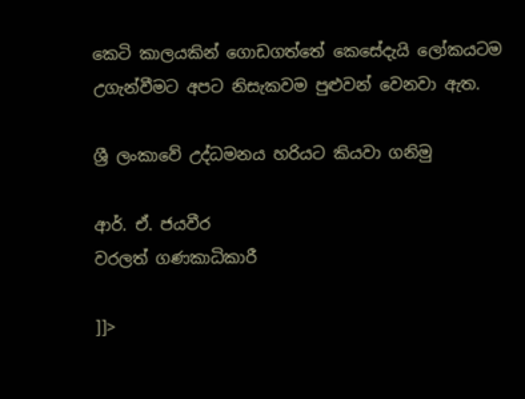කෙටි කාලයකින් ගොඩගත්තේ කෙසේදැයි ලෝකයටම උගැන්වීමට අපට නිසැකවම පුළුවන් වෙනවා ඇත.

ශ්‍රී ලංකාවේ උද්ධමනය හරියට කියවා ගනිමු

ආර්. ඒ. ජයවීර
වරලත් ගණකාධිකාරී

]]>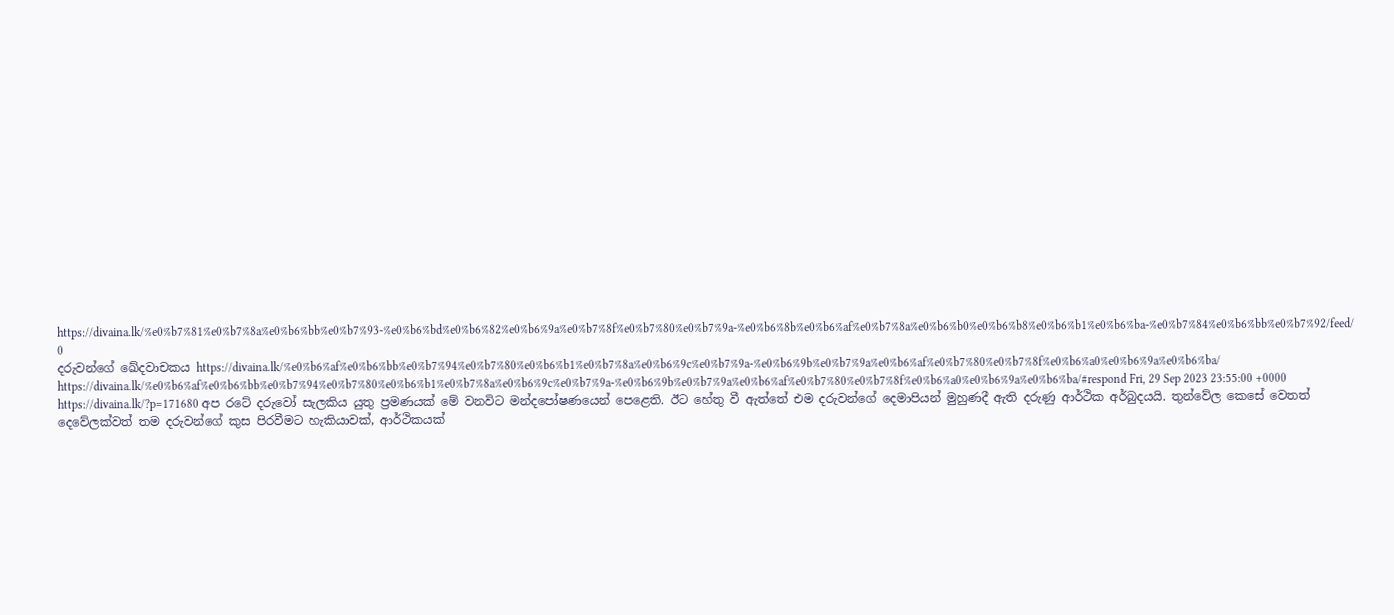https://divaina.lk/%e0%b7%81%e0%b7%8a%e0%b6%bb%e0%b7%93-%e0%b6%bd%e0%b6%82%e0%b6%9a%e0%b7%8f%e0%b7%80%e0%b7%9a-%e0%b6%8b%e0%b6%af%e0%b7%8a%e0%b6%b0%e0%b6%b8%e0%b6%b1%e0%b6%ba-%e0%b7%84%e0%b6%bb%e0%b7%92/feed/ 0
දරුවන්ගේ ඛේදවාචකය https://divaina.lk/%e0%b6%af%e0%b6%bb%e0%b7%94%e0%b7%80%e0%b6%b1%e0%b7%8a%e0%b6%9c%e0%b7%9a-%e0%b6%9b%e0%b7%9a%e0%b6%af%e0%b7%80%e0%b7%8f%e0%b6%a0%e0%b6%9a%e0%b6%ba/ https://divaina.lk/%e0%b6%af%e0%b6%bb%e0%b7%94%e0%b7%80%e0%b6%b1%e0%b7%8a%e0%b6%9c%e0%b7%9a-%e0%b6%9b%e0%b7%9a%e0%b6%af%e0%b7%80%e0%b7%8f%e0%b6%a0%e0%b6%9a%e0%b6%ba/#respond Fri, 29 Sep 2023 23:55:00 +0000 https://divaina.lk/?p=171680 අප රටේ දරුවෝ සැලකිය යුතු ප්‍රමණයක් මේ වනවිට මන්දපෝෂණයෙන් පෙළෙති. ඊට හේතු වී ඇත්තේ එම දරුවන්ගේ දෙමාපියන් මුහුණදී ඇති දරුණු ආර්ථික අර්බුදයයි. තුන්වේල කෙසේ වෙතත් දෙවේලක්වත් තම දරුවන්ගේ කුස පිරවීමට හැකියාවක්, ආර්ථිකයක්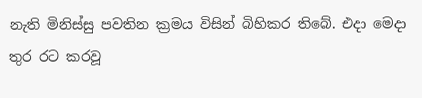නැති මිනිස්සු පවතින ක්‍රමය විසින් බිහිකර තිබේ. එදා මෙදා තුර රට කරවූ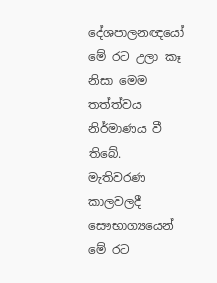දේශපාලනඥයෝ මේ රට උලා කෑ නිසා මෙම තත්ත්වය නිර්මාණය වී තිබේ. මැතිවරණ කාලවලදී සෞභාග්‍යයෙන් මේ රට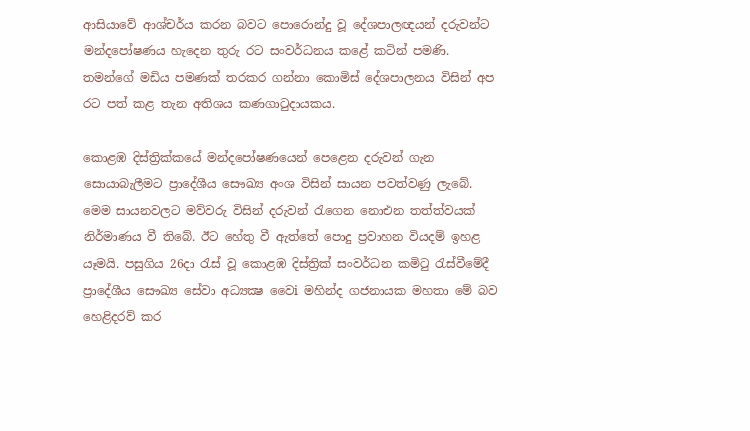ආසියාවේ ආශ්චර්ය කරන බවට පොරොන්දු වූ දේශපාලඥයන් දරුවන්ට මන්දපෝෂණය හැදෙන තුරු රට සංවර්ධනය කළේ කටින් පමණි. තමන්ගේ මඩිය පමණක් තරකර ගන්නා කොමිස් දේශපාලනය විසින් අප රට පත් කළ තැන අතිශය කණගාටුදායකය.

කොළඹ දිස්ත්‍රික්කයේ මන්දපෝෂණයෙන් පෙළෙන දරුවන් ගැන සොයාබැලීමට ප්‍රාදේශීය සෞඛ්‍ය අංශ විසින් සායන පවත්වණු ලැබේ. මෙම සායනවලට මව්වරු විසින් දරුවන් රැගෙන නොඑන තත්ත්වයක් නිර්මාණය වී තිබේ. ඊට හේතු වී ඇත්තේ පොදු ප්‍රවාහන වියදම් ඉහළ යෑමයි. පසුගිය 26දා රැස් වූ කොළඹ දිස්ත්‍රික් සංවර්ධන කමිටු රැස්වීමේදී ප්‍රාදේශීය සෞඛ්‍ය සේවා අධ්‍යක්‍ෂ වෛi මහින්ද ගජනායක මහතා මේ බව හෙළිදරව් කර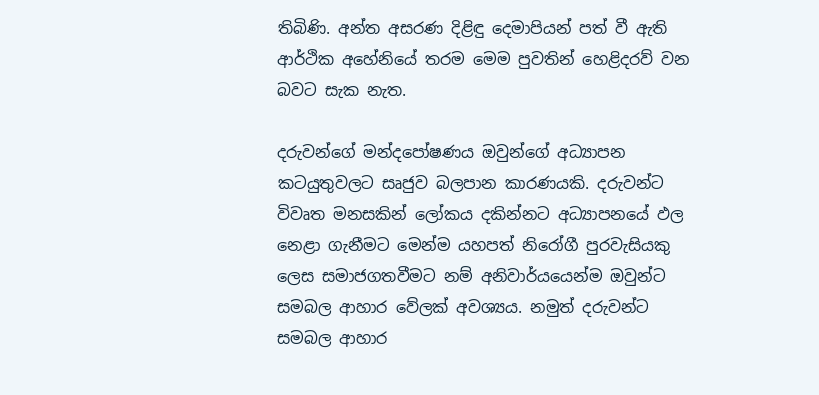තිබිණි. අන්ත අසරණ දිළිඳු දෙමාපියන් පත් වී ඇති ආර්ථික අහේනියේ තරම මෙම පුවතින් හෙළිදරව් වන බවට සැක නැත.

දරුවන්ගේ මන්දපෝෂණය ඔවුන්ගේ අධ්‍යාපන කටයුතුවලට සෘජුව බලපාන කාරණයකි. දරුවන්ට විවෘත මනසකින් ලෝකය දකින්නට අධ්‍යාපනයේ ඵල නෙළා ගැනීමට මෙන්ම යහපත් නිරෝගී පුරවැසියකු ලෙස සමාජගතවීමට නම් අනිවාර්යයෙන්ම ඔවුන්ට සමබල ආහාර වේලක් අවශ්‍යය. නමුත් දරුවන්ට සමබල ආහාර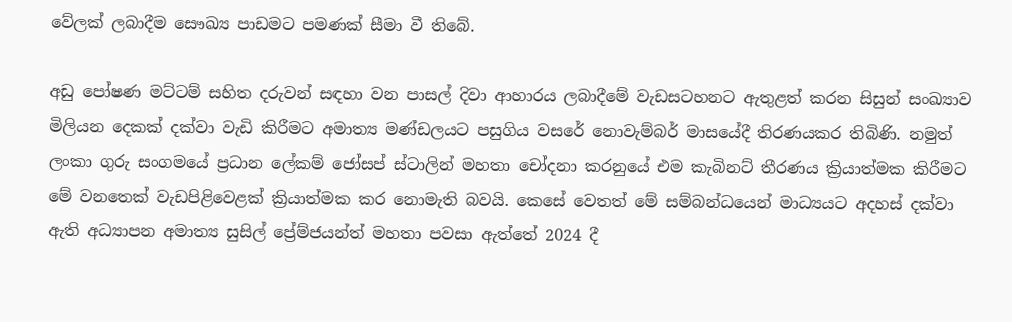වේලක් ලබාදීම සෞඛ්‍ය පාඩමට පමණක් සීමා වී තිබේ.

අඩු පෝෂණ මට්ටම් සහිත දරුවන් සඳහා වන පාසල් දිවා ආහාරය ලබාදීමේ වැඩසටහනට ඇතුළත් කරන සිසුන් සංඛ්‍යාව මිලියන දෙකක් දක්වා වැඩි කිරීමට අමාත්‍ය මණ්ඩලයට පසුගිය වසරේ නොවැම්බර් මාසයේදී තිරණයකර තිබිණි. නමුත් ලංකා ගුරු සංගමයේ ප්‍රධාන ලේකම් ජෝසප් ස්ටාලින් මහතා චෝදනා කරනුයේ එම කැබිනට් තීරණය ක්‍රියාත්මක කිරීමට මේ වනතෙක් වැඩපිළිවෙළක් ක්‍රියාත්මක කර නොමැති බවයි. කෙසේ වෙතත් මේ සම්බන්ධයෙන් මාධ්‍යයට අදහස් දක්වා ඇති අධ්‍යාපන අමාත්‍ය සුසිල් ප්‍රේම්ජයන්ත් මහතා පවසා ඇත්තේ 2024 දී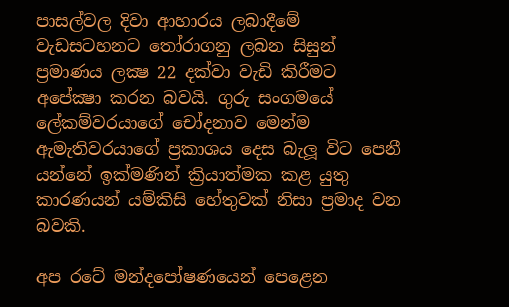පාසල්වල දිවා ආහාරය ලබාදීමේ වැඩසටහනට තෝරාගනු ලබන සිසුන් ප්‍රමාණය ලක්‍ෂ 22 දක්වා වැඩි කිරීමට අපේක්‍ෂා කරන බවයි. ගුරු සංගමයේ ලේකම්වරයාගේ චෝදනාව මෙන්ම ඇමැතිවරයාගේ ප්‍රකාශය දෙස බැලූ විට පෙනී යන්නේ ඉක්මණින් ක්‍රියාත්මක කළ යුතු කාරණයන් යම්කිසි හේතුවක් නිසා ප්‍රමාද වන බවකි.

අප රටේ මන්දපෝෂණයෙන් පෙළෙන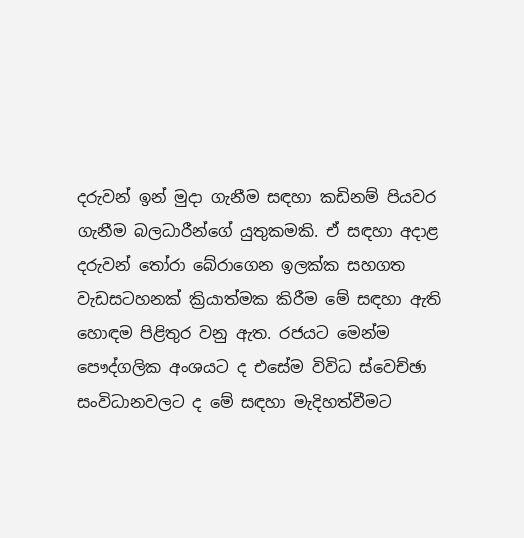දරුවන් ඉන් මුදා ගැනීම සඳහා කඩිනම් පියවර ගැනීම බලධාරීන්ගේ යුතුකමකි. ඒ සඳහා අදාළ දරුවන් තෝරා බේරාගෙන ඉලක්ක සහගත වැඩසටහනක් ක්‍රියාත්මක කිරීම මේ සඳහා ඇති හොඳම පිළිතුර වනු ඇත. රජයට මෙන්ම පෞද්ගලික අංශයට ද එසේම විවිධ ස්වෙච්ඡා සංවිධානවලට ද මේ සඳහා මැදිහත්වීමට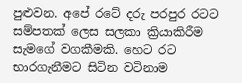පුළුවන. අපේ රටේ දරු පරපුර රටට සම්පතක් ලෙස සලකා ක්‍රියාකිරීම සැමගේ වගකීමකි. හෙට රට භාරගැනීමට සිටින වටිනාම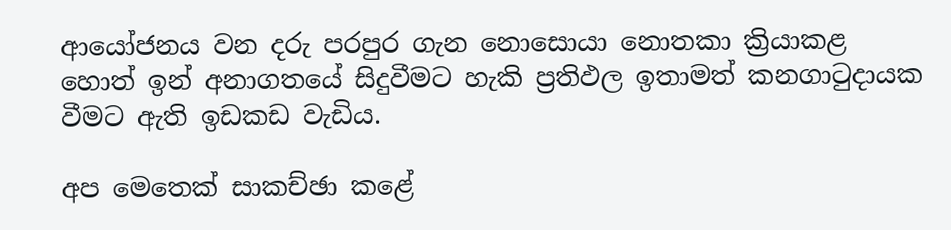ආයෝජනය වන දරු පරපුර ගැන නොසොයා නොතකා ක්‍රියාකළ හොත් ඉන් අනාගතයේ සිදුවීමට හැකි ප්‍රතිඵල ඉතාමත් කනගාටුදායක වීමට ඇති ඉඩකඩ වැඩිය.

අප මෙතෙක් සාකච්ඡා කළේ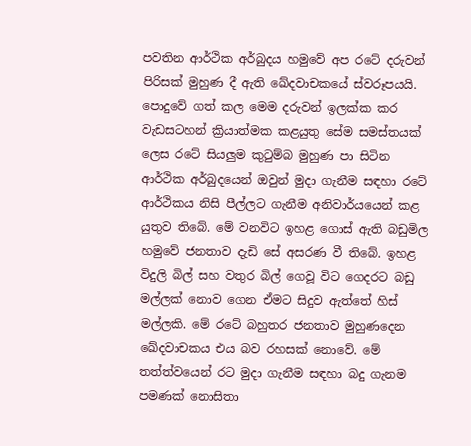පවතින ආර්ථික අර්බුදය හමුවේ අප රටේ දරුවන් පිරිසක් මුහුණ දී ඇති ඛේදවාචකයේ ස්වරූපයයි. පොදුවේ ගත් කල මෙම දරුවන් ඉලක්ක කර වැඩසටහන් ක්‍රියාත්මක කළයුතු සේම සමස්තයක් ලෙස රටේ සියලුම කුටුම්බ මුහුණ පා සිටින ආර්ථික අර්බුදයෙන් ඔවුන් මුදා ගැනීම සඳහා රටේ ආර්ථිකය නිසි පීල්ලට ගැනීම අනිවාර්යයෙන් කළ යුතුව තිබේ. මේ වනවිට ඉහළ ගොස් ඇති බඩුමිල හමුවේ ජනතාව දැඩි සේ අසරණ වී තිබේ. ඉහළ විදුලි බිල් සහ වතුර බිල් ගෙවූ විට ගෙදරට බඩු මල්ලක් නොව ගෙන ඒමට සිදුව ඇත්තේ හිස් මල්ලකි. මේ රටේ බහුතර ජනතාව මුහුණදෙන ඛේදවාචකය එය බව රහසක් නොවේ. මේ තත්ත්වයෙන් රට මුදා ගැනීම සඳහා බදු ගැනම පමණක් නොසිතා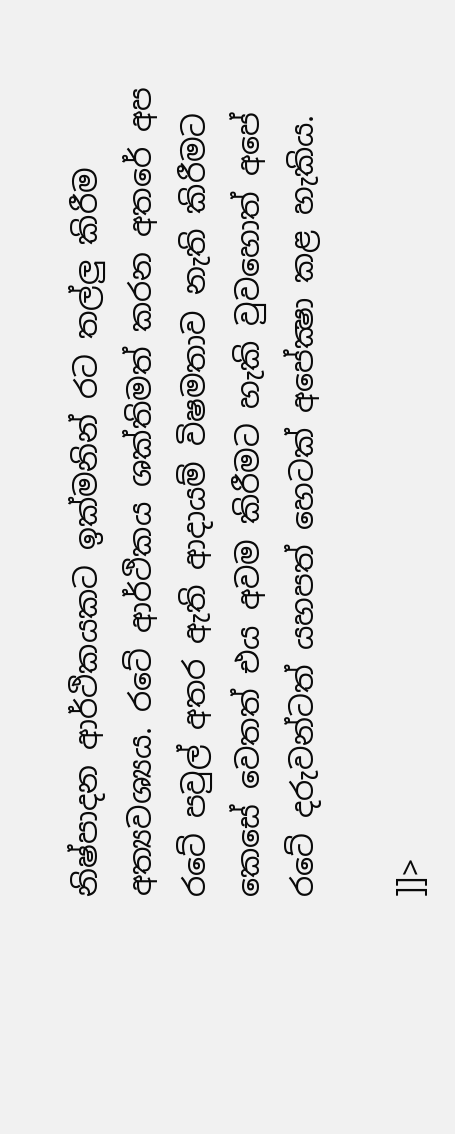නිෂ්පාදන ආර්ථිකයකට ඉක්මනින් රට තල්ලු කිරීම අත්‍යවශ්‍යය. රටේ ආර්ථිකය ශක්තිමත් කරන අතරේ අප රටේ පවුල් අතර ඇති ආදායම් විෂමතාව නැති කිරීමට කෙසේ වෙතත් එය අවම කිරීමට හැකි වුවහොත් අපේ රටේ දරුවන්ටත් යහපත් හෙටක් අපේක්‍ෂා කළ හැකිය.

]]>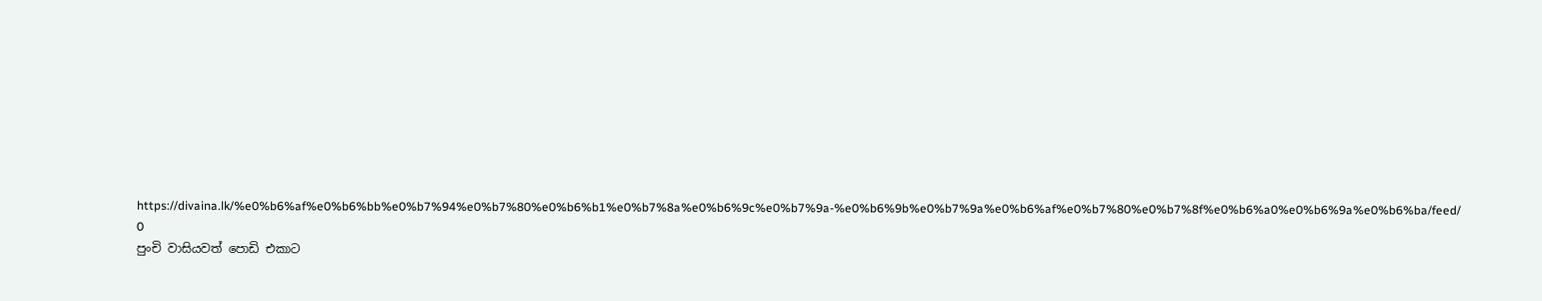https://divaina.lk/%e0%b6%af%e0%b6%bb%e0%b7%94%e0%b7%80%e0%b6%b1%e0%b7%8a%e0%b6%9c%e0%b7%9a-%e0%b6%9b%e0%b7%9a%e0%b6%af%e0%b7%80%e0%b7%8f%e0%b6%a0%e0%b6%9a%e0%b6%ba/feed/ 0
පුංචි වාසියවත් පොඩි එකාට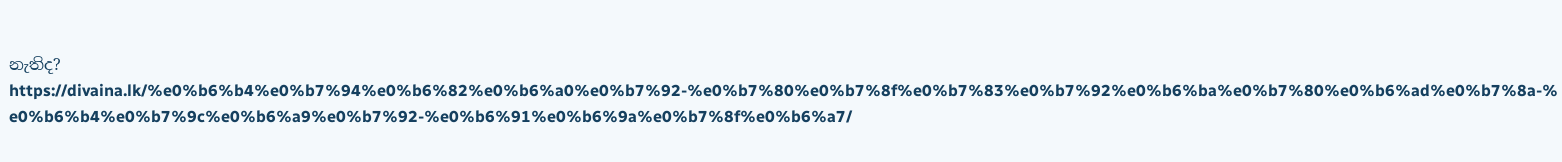නැතිද? https://divaina.lk/%e0%b6%b4%e0%b7%94%e0%b6%82%e0%b6%a0%e0%b7%92-%e0%b7%80%e0%b7%8f%e0%b7%83%e0%b7%92%e0%b6%ba%e0%b7%80%e0%b6%ad%e0%b7%8a-%e0%b6%b4%e0%b7%9c%e0%b6%a9%e0%b7%92-%e0%b6%91%e0%b6%9a%e0%b7%8f%e0%b6%a7/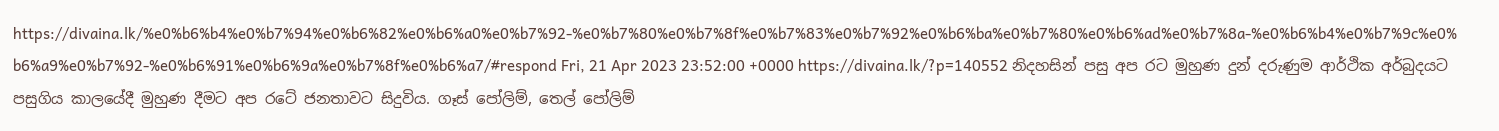https://divaina.lk/%e0%b6%b4%e0%b7%94%e0%b6%82%e0%b6%a0%e0%b7%92-%e0%b7%80%e0%b7%8f%e0%b7%83%e0%b7%92%e0%b6%ba%e0%b7%80%e0%b6%ad%e0%b7%8a-%e0%b6%b4%e0%b7%9c%e0%b6%a9%e0%b7%92-%e0%b6%91%e0%b6%9a%e0%b7%8f%e0%b6%a7/#respond Fri, 21 Apr 2023 23:52:00 +0000 https://divaina.lk/?p=140552 නිදහසින් පසු අප රට මුහුණ දුන් දරුණුම ආර්ථික අර්බුදයට පසුගිය කාලයේදී මුහුණ දීමට අප රටේ ජනතාවට සිදුවිය. ගෑස් පෝලිම්, තෙල් පෝලිම්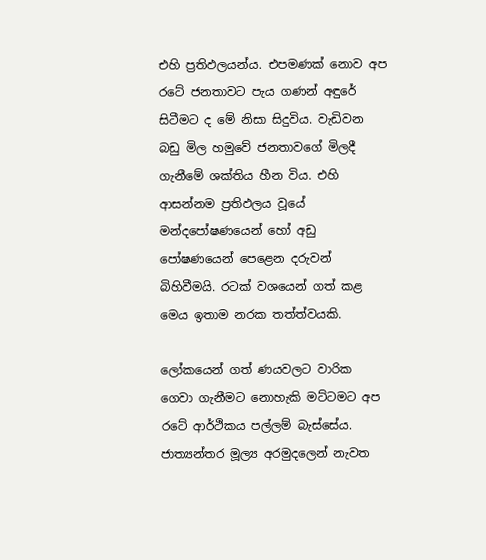එහි ප්‍රතිඵලයන්ය. එපමණක් නොව අප රටේ ජනතාවට පැය ගණන් අඳුරේ සිටීමට ද මේ නිසා සිදුවිය. වැඩිවන බඩු මිල හමුවේ ජනතාවගේ මිලදී ගැනීමේ ශක්තිය හීන විය. එහි ආසන්නම ප්‍රතිඵලය වූයේ මන්දපෝෂණයෙන් හෝ අඩු පෝෂණයෙන් පෙළෙන දරුවන් බිහිවීමයි. රටක් වශයෙන් ගත් කළ මෙය ඉතාම නරක තත්ත්වයකි.

ලෝකයෙන් ගත් ණයවලට වාරික ගෙවා ගැනීමට නොහැකි මට්ටමට අප රටේ ආර්ථිකය පල්ලම් බැස්සේය. ජාත්‍යන්තර මූල්‍ය අරමුදලෙන් නැවත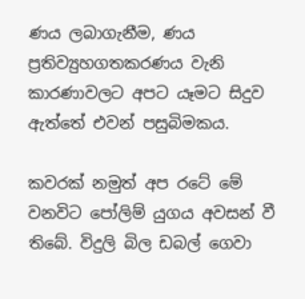ණය ලබාගැනීම, ණය ප්‍රතිව්‍යුහගතකරණය වැනි කාරණාවලට අපට යෑමට සිදුව ඇත්තේ එවන් පසුබිමකය.

කවරක් නමුත් අප රටේ මේ වනවිට පෝලිම් යුගය අවසන් වී තිබේ. විදුලි බිල ඩබල් ගෙවා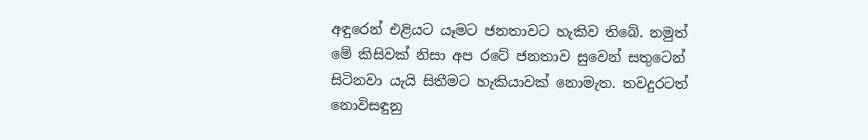අඳුරෙන් එළියට යෑමට ජනතාවට හැකිව තිබේ. නමුත් මේ කිසිවක් නිසා අප රටේ ජනතාව සුවෙන් සතුටෙන් සිටිනවා යැයි සිතීමට හැකියාවක් නොමැත. තවදුරටත් නොවිසඳුනු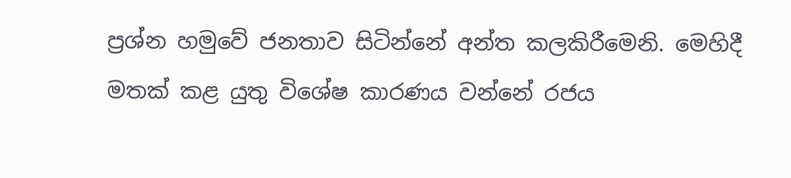ප්‍රශ්න හමුවේ ජනතාව සිටින්නේ අන්ත කලකිරීමෙනි. මෙහිදී මතක් කළ යුතු විශේෂ කාරණය වන්නේ රජය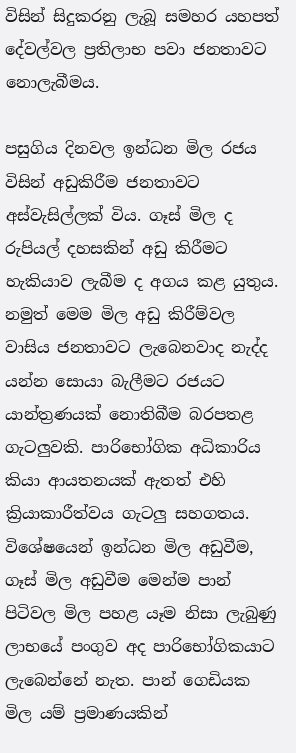විසින් සිදුකරනු ලැබූ සමහර යහපත් දේවල්වල ප්‍රතිලාභ පවා ජනතාවට නොලැබීමය.

පසුගිය දිනවල ඉන්ධන මිල රජය විසින් අඩුකිරීම ජනතාවට අස්වැසිල්ලක් විය. ගෑස් මිල ද රුපියල් දහසකින් අඩු කිරීමට හැකියාව ලැබීම ද අගය කළ යුතුය. නමුත් මෙම මිල අඩු කිරීම්වල වාසිය ජනතාවට ලැබෙනවාද නැද්ද යන්න සොයා බැලීමට රජයට යාන්ත්‍රණයක් නොතිබීම බරපතළ ගැටලුවකි. පාරිභෝගික අධිකාරිය කියා ආයතනයක් ඇතත් එහි ක්‍රියාකාරීත්වය ගැටලු සහගතය. විශේෂයෙන් ඉන්ධන මිල අඩුවීම, ගෑස් මිල අඩුවීම මෙන්ම පාන් පිටිවල මිල පහළ යෑම නිසා ලැබුණු ලාභයේ පංගුව අද පාරිභෝගිකයාට
ලැබෙන්නේ නැත. පාන් ගෙඩියක මිල යම් ප්‍රමාණයකින්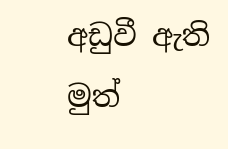අඩුවී ඇති මුත්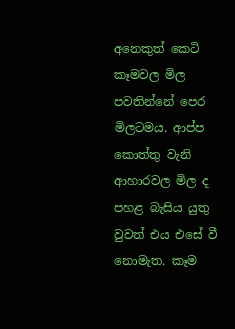අනෙකුත් කෙටි කෑමවල මිල පවතින්නේ පෙර මිලටමය. ආප්ප කොත්තු වැනි ආහාරවල මිල ද පහළ බැසිය යුතු වුවත් එය එසේ වී නොමැත. කෑම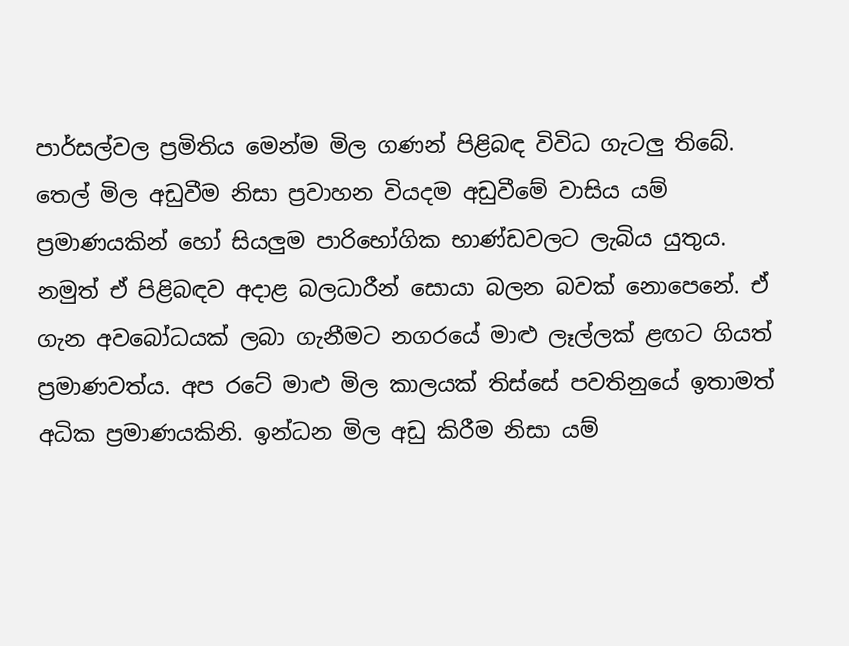පාර්සල්වල ප්‍රමිතිය මෙන්ම මිල ගණන් පිළිබඳ විවිධ ගැටලු තිබේ. තෙල් මිල අඩුවීම නිසා ප්‍රවාහන වියදම අඩුවීමේ වාසිය යම් ප්‍රමාණයකින් හෝ සියලුම පාරිභෝගික භාණ්ඩවලට ලැබිය යුතුය. නමුත් ඒ පිළිබඳව අදාළ බලධාරීන් සොයා බලන බවක් නොපෙනේ. ඒ ගැන අවබෝධයක් ලබා ගැනීමට නගරයේ මාළු ලෑල්ලක් ළඟට ගියත් ප්‍රමාණවත්ය. අප රටේ මාළු මිල කාලයක් තිස්සේ පවතිනුයේ ඉතාමත් අධික ප්‍රමාණයකිනි. ඉන්ධන මිල අඩු කිරීම නිසා යම්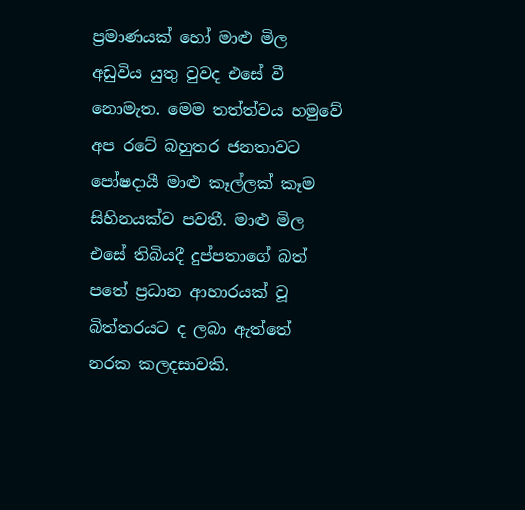ප්‍රමාණයක් හෝ මාළු මිල අඩුවිය යුතු වුවද එසේ වී නොමැත. මෙම තත්ත්වය හමුවේ අප රටේ බහුතර ජනතාවට පෝෂදායී මාළු කෑල්ලක් කෑම සිහිනයක්ව පවතී. මාළු මිල එසේ තිබියදී දුප්පතාගේ බත් පතේ ප්‍රධාන ආහාරයක් වූ බිත්තරයට ද ලබා ඇත්තේ නරක කලදසාවකි.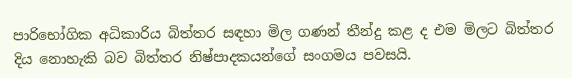පාරිභෝගික අධිකාරිය බිත්තර සඳහා මිල ගණන් තීන්දු කළ ද එම මිලට බිත්තර දිය නොහැකි බව බිත්තර නිෂ්පාදකයන්ගේ සංගමය පවසයි.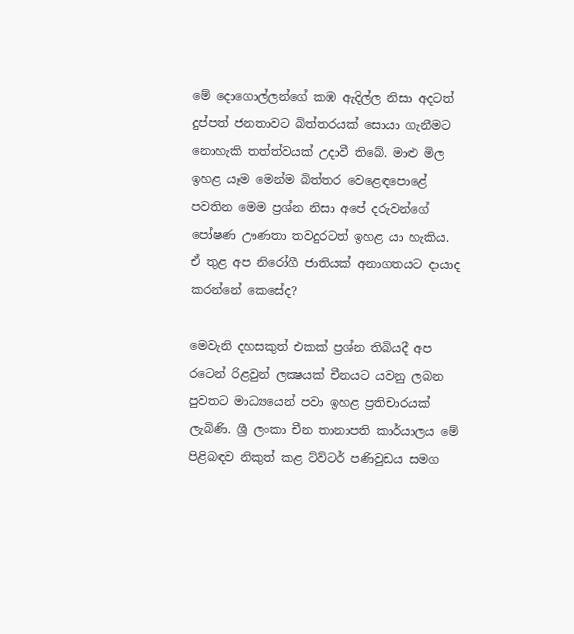මේ දොගොල්ලන්ගේ කඹ ඇදිල්ල නිසා අදටත් දුප්පත් ජනතාවට බිත්තරයක් සොයා ගැනීමට නොහැකි තත්ත්වයක් උදාවී තිබේ. මාළු මිල ඉහළ යෑම මෙන්ම බිත්තර වෙළෙඳපොළේ පවතින මෙම ප්‍රශ්න නිසා අපේ දරුවන්ගේ පෝෂණ ඌණතා තවදුරටත් ඉහළ යා හැකිය. ඒ තුළ අප නිරෝගී ජාතියක් අනාගතයට දායාද කරන්නේ කෙසේද?

මෙවැනි දහසකුත් එකක් ප්‍රශ්න තිබියදී අප රටෙන් රිළවුන් ලක්‍ෂයක් චීනයට යවනු ලබන පුවතට මාධ්‍යයෙන් පවා ඉහළ ප්‍රතිචාරයක් ලැබිණි. ශ්‍රී ලංකා චීන තානාපති කාර්යාලය මේ පිළිබඳව නිකුත් කළ ට්ව්ටර් පණිවුඩය සමග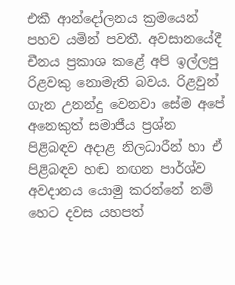එකී ආන්දෝලනය ක්‍රමයෙන් පහව යමින් පවතී. අවසානයේදී චීනය ප්‍රකාශ කළේ අපි ඉල්ලපු රිළවකු නොමැති බවය. රිළවුන් ගැන උනන්දු වෙනවා සේම අපේ අනෙකුත් සමාජීය ප්‍රශ්න පිළිබඳව අදාළ නිලධාරීන් හා ඒ පිළිබඳව හඬ නඟන පාර්ශ්ව අවදානය යොමු කරන්නේ නම් හෙට දවස යහපත්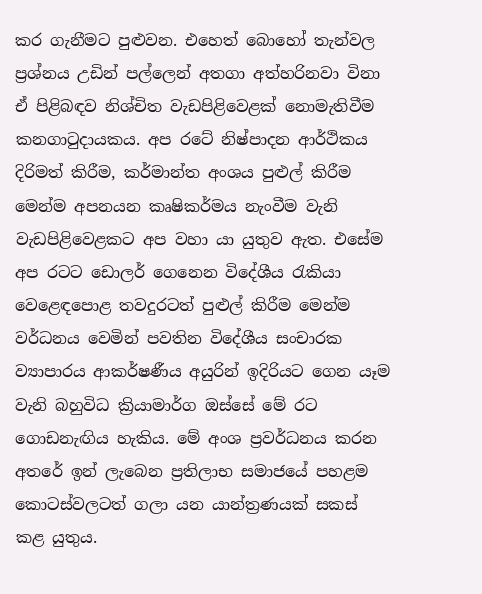කර ගැනීමට පුළුවන. එහෙත් බොහෝ තැන්වල ප්‍රශ්නය උඩින් පල්ලෙන් අතගා අත්හරිනවා විනා ඒ පිළිබඳව නිශ්චිත වැඩපිළිවෙළක් නොමැතිවීම කනගාටුදායකය. අප රටේ නිෂ්පාදන ආර්ථිකය දිරිමත් කිරීම, කර්මාන්ත අංශය පුළුල් කිරීම මෙන්ම අපනයන කෘෂිකර්මය නැංවීම වැනි වැඩපිළිවෙළකට අප වහා යා යුතුව ඇත. එසේම අප රටට ඩොලර් ගෙනෙන විදේශීය රැකියා වෙළෙඳපොළ තවදුරටත් පුළුල් කිරීම මෙන්ම වර්ධනය වෙමින් පවතින විදේශීය සංචාරක ව්‍යාපාරය ආකර්ෂණීය අයුරින් ඉදිරියට ගෙන යෑම වැනි බහුවිධ ක්‍රියාමාර්ග ඔස්සේ මේ රට ගොඩනැඟිය හැකිය. මේ අංශ ප්‍රවර්ධනය කරන අතරේ ඉන් ලැබෙන ප්‍රතිලාභ සමාජයේ පහළම කොටස්වලටත් ගලා යන යාන්ත්‍රණයක් සකස් කළ යුතුය.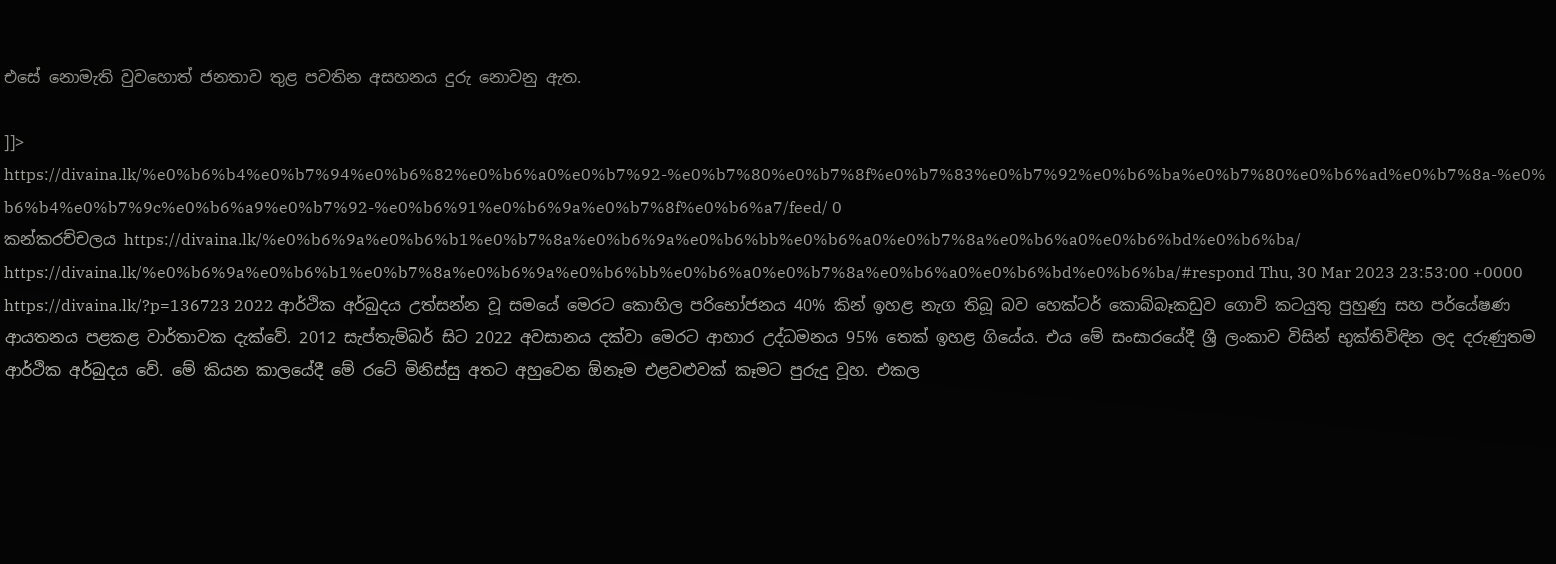එසේ නොමැති වුවහොත් ජනතාව තුළ පවතින අසහනය දුරු නොවනු ඇත.

]]>
https://divaina.lk/%e0%b6%b4%e0%b7%94%e0%b6%82%e0%b6%a0%e0%b7%92-%e0%b7%80%e0%b7%8f%e0%b7%83%e0%b7%92%e0%b6%ba%e0%b7%80%e0%b6%ad%e0%b7%8a-%e0%b6%b4%e0%b7%9c%e0%b6%a9%e0%b7%92-%e0%b6%91%e0%b6%9a%e0%b7%8f%e0%b6%a7/feed/ 0
කන්කරච්චලය https://divaina.lk/%e0%b6%9a%e0%b6%b1%e0%b7%8a%e0%b6%9a%e0%b6%bb%e0%b6%a0%e0%b7%8a%e0%b6%a0%e0%b6%bd%e0%b6%ba/ https://divaina.lk/%e0%b6%9a%e0%b6%b1%e0%b7%8a%e0%b6%9a%e0%b6%bb%e0%b6%a0%e0%b7%8a%e0%b6%a0%e0%b6%bd%e0%b6%ba/#respond Thu, 30 Mar 2023 23:53:00 +0000 https://divaina.lk/?p=136723 2022 ආර්ථික අර්බුදය උත්සන්න වූ සමයේ මෙරට කොහිල පරිභෝජනය 40% කින් ඉහළ නැග තිබූ බව හෙක්ටර් කොබ්බෑකඩුව ගොවි කටයුතු පුහුණු සහ පර්යේෂණ ආයතනය පළකළ වාර්තාවක දැක්වේ. 2012 සැප්තැම්බර් සිට 2022 අවසානය දක්වා මෙරට ආහාර උද්ධමනය 95% තෙක් ඉහළ ගියේය. එය මේ සංසාරයේදී ශ්‍රී ලංකාව විසින් භුක්තිවිඳින ලද දරුණුතම ආර්ථික අර්බුදය වේ. මේ කියන කාලයේදී මේ රටේ මිනිස්සු අතට අහුවෙන ඕනෑම එළවළුවක් කෑමට පුරුදු වූහ. එකල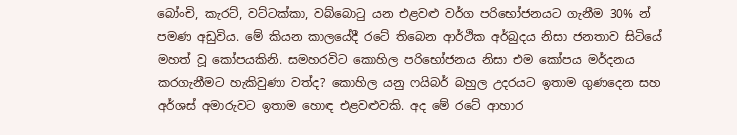බෝංචි, කැරට්, වට්ටක්කා, වබ්බොටු යන එළවළු වර්ග පරිභෝජනයට ගැනීම 30% න් පමණ අඩුවිය. මේ කියන කාලයේදී රටේ තිබෙන ආර්ථික අර්බුදය නිසා ජනතාව සිටියේ මහත් වූ කෝපයකිනි. සමහරවිට කොහිල පරිභෝජනය නිසා එම කෝපය මර්දනය කරගැනීමට හැකිවුණා වත්ද? කොහිල යනු ෆයිබර් බහුල උදරයට ඉතාම ගුණදෙන සහ අර්ශස් අමාරුවට ඉතාම හොඳ එළවළුවකි. අද මේ රටේ ආහාර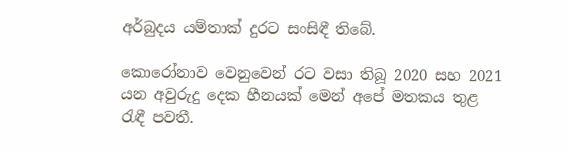අර්බුදය යම්තාක් දුරට සංසිඳී තිබේ.

කොරෝනාව වෙනුවෙන් රට වසා තිබූ 2020 සහ 2021 යන අවුරුදු දෙක හීනයක් මෙන් අපේ මතකය තුළ රැඳී පවතී.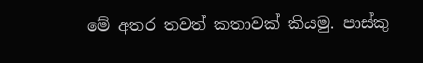මේ අතර තවත් කතාවක් කියමු. පාස්කු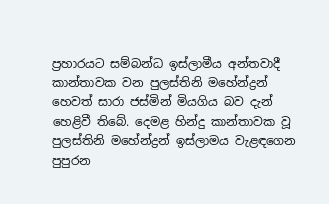ප්‍රහාරයට සම්බන්ධ ඉස්ලාමීය අන්තවාදී කාන්තාවක වන පුලස්තිනි මහේන්ද්‍රන් හෙවත් සාරා ජස්මින් මියගිය බව දැන් හෙළිවී තිබේ. දෙමළ හින්දු කාන්තාවක වූ පුලස්තිනි මහේන්ද්‍රන් ඉස්ලාමය වැළඳගෙන පුපුරන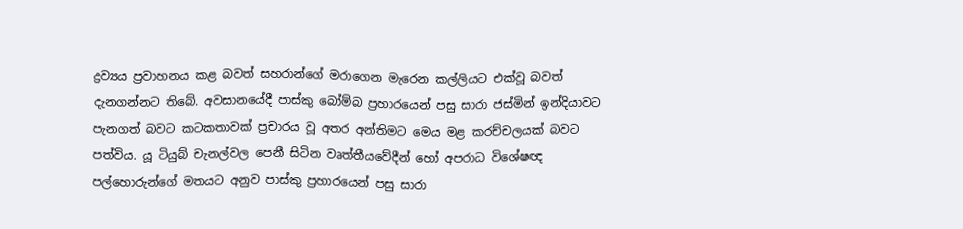ද්‍රව්‍යය ප්‍රවාහනය කළ බවත් සහරාන්ගේ මරාගෙන මැරෙන කල්ලියට එක්වූ බවත් දැනගන්නට තිබේ. අවසානයේදී පාස්කු බෝම්බ ප්‍රහාරයෙන් පසු සාරා ජස්මින් ඉන්දියාවට පැනගත් බවට කටකතාවක් ප්‍රචාරය වූ අතර අන්තිමට මෙය මළ කරච්චලයක් බවට පත්විය. යූ ටියුබ් චැනල්වල පෙනී සිටින වෘත්තීයවේදීන් හෝ අපරාධ විශේෂඥ පල්හොරුන්ගේ මතයට අනුව පාස්කු ප්‍රහාරයෙන් පසු සාරා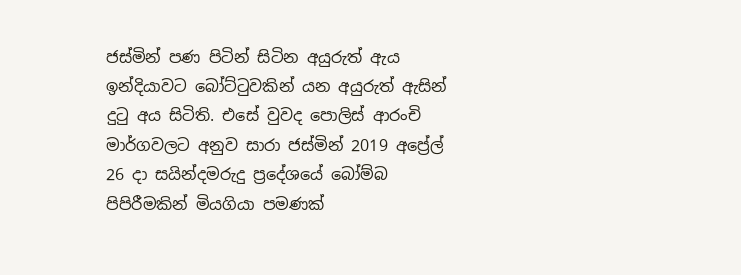ජස්මින් පණ පිටින් සිටින අයුරුත් ඇය ඉන්දියාවට බෝට්ටුවකින් යන අයුරුත් ඇසින් දුටු අය සිටිති. එසේ වුවද පොලිස් ආරංචි මාර්ගවලට අනුව සාරා ජස්මින් 2019 අප්‍රේල් 26 දා සයින්දමරුදු ප්‍රදේශයේ බෝම්බ පිපිරීමකින් මියගියා පමණක්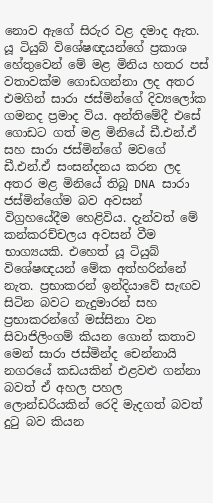නොව ඇගේ සිරුර වළ දමාද ඇත. යූ ටියුබ් විශේෂඥයන්ගේ ප්‍රකාශ හේතුවෙන් මේ මළ මිනිය හතර පස් වතාවක්ම ගොඩගන්නා ලද අතර එමගින් සාරා ජස්මින්ගේ දිව්‍යලෝක ගමනද ප්‍රමාද විය. අන්තිමේදී එසේ ගොඩට ගත් මළ මිනියේ ඩී.එන්.ඒ සහ සාරා ජස්මින්ගේ මවගේ ඩී.එන්.ඒ සංසන්දනය කරන ලද අතර මළ මිනියේ තිබූ DNA සාරා ජස්මින්ගේම බව අවසන් විග්‍රහයේදීම හෙළිවිය. දැන්වත් මේ කන්කරච්චලය අවසන් වීම භාග්‍යයකි. එහෙත් යූ ටියුබ් විශේෂඥයන් මේක අත්හරින්නේ නැත. ප්‍රභාකරන් ඉන්දියාවේ සැඟව සිටින බවට නැදුමාරන් සහ ප්‍රභාකරන්ගේ මස්සිනා වන සිවාජිලිංගම් කියන ගොන් කතාව මෙන් සාරා ජස්මින්ද චෙන්නායි නගරයේ කඩයකින් එළවළු ගන්නා බවත් ඒ අහල පහල ලොන්ඩරියකින් රෙදි මැදගත් බවත් දුටු බව කියන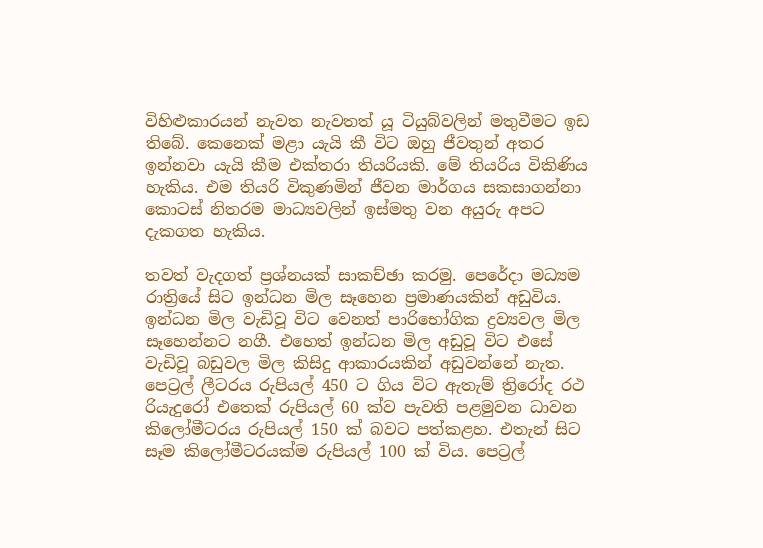විහිළුකාරයන් නැවත නැවතත් යූ ටියුබ්වලින් මතුවීමට ඉඩ තිබේ. කෙනෙක් මළා යැයි කී විට ඔහු ජීවතුන් අතර ඉන්නවා යැයි කීම එක්තරා තියරියකි. මේ තියරිය විකිණිය හැකිය. එම තියරි විකුණමින් ජීවන මාර්ගය සකසාගන්නා කොටස් නිතරම මාධ්‍යවලින් ඉස්මතු වන අයුරු අපට දැකගත හැකිය.

තවත් වැදගත් ප්‍රශ්නයක් සාකච්ඡා කරමු. පෙරේදා මධ්‍යම රාත්‍රියේ සිට ඉන්ධන මිල සෑහෙන ප්‍රමාණයකින් අඩුවිය. ඉන්ධන මිල වැඩිවූ විට වෙනත් පාරිභෝගික ද්‍රව්‍යවල මිල සෑහෙන්නට නගී. එහෙත් ඉන්ධන මිල අඩුවූ විට එසේ වැඩිවූ බඩුවල මිල කිසිදු ආකාරයකින් අඩුවන්නේ නැත. පෙට්‍රල් ලීටරය රුපියල් 450 ට ගිය විට ඇතැම් ත්‍රිරෝද රථ රියැදුරෝ එතෙක් රුපියල් 60 ක්ව පැවති පළමුවන ධාවන කිලෝමීටරය රුපියල් 150 ක් බවට පත්කළහ. එතැන් සිට සෑම කිලෝමීටරයක්ම රුපියල් 100 ක් විය. පෙට්‍රල්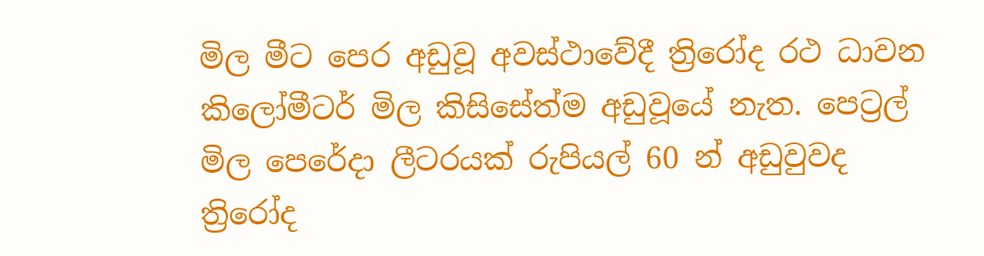මිල මීට පෙර අඩුවූ අවස්ථාවේදී ත්‍රිරෝද රථ ධාවන කිලෝමීටර් මිල කිසිසේත්ම අඩුවූයේ නැත. පෙට්‍රල් මිල පෙරේදා ලීටරයක් රුපියල් 60 න් අඩුවුවද ත්‍රිරෝද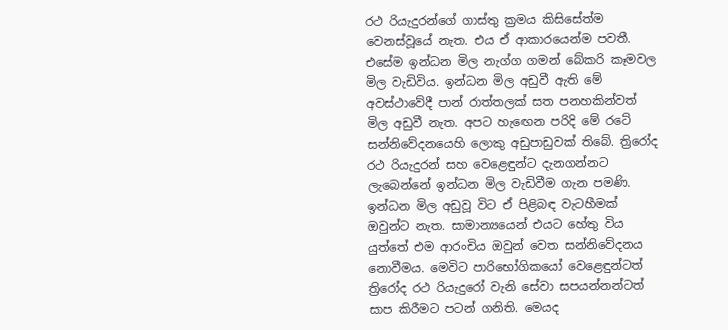රථ රියැදුරන්ගේ ගාස්තු ක්‍රමය කිසිසේත්ම වෙනස්වූයේ නැත. එය ඒ ආකාරයෙන්ම පවතී. එසේම ඉන්ධන මිල නැග්ග ගමන් බේකරි කෑමවල මිල වැඩිවිය. ඉන්ධන මිල අඩුවී ඇති මේ අවස්ථාවේදී පාන් රාත්තලක් සත පනහකින්වත් මිල අඩුවී නැත. අපට හැඟෙන පරිදි මේ රටේ සන්නිවේදනයෙහි ලොකු අඩුපාඩුවක් තිබේ. ත්‍රිරෝද රථ රියැදුරන් සහ වෙළෙඳුන්ට දැනගන්නට ලැබෙන්නේ ඉන්ධන මිල වැඩිවීම ගැන පමණි. ඉන්ධන මිල අඩුවූ විට ඒ පිළිබඳ වැටහීමක් ඔවුන්ට නැත. සාමාන්‍යයෙන් එයට හේතු විය යුත්තේ එම ආරංචිය ඔවුන් වෙත සන්නිවේදනය නොවීමය. මෙවිට පාරිභෝගිකයෝ වෙළෙඳුන්ටත් ත්‍රිරෝද රථ රියැදුරෝ වැනි සේවා සපයන්නන්ටත් සාප කිරීමට පටන් ගනිති. මෙයද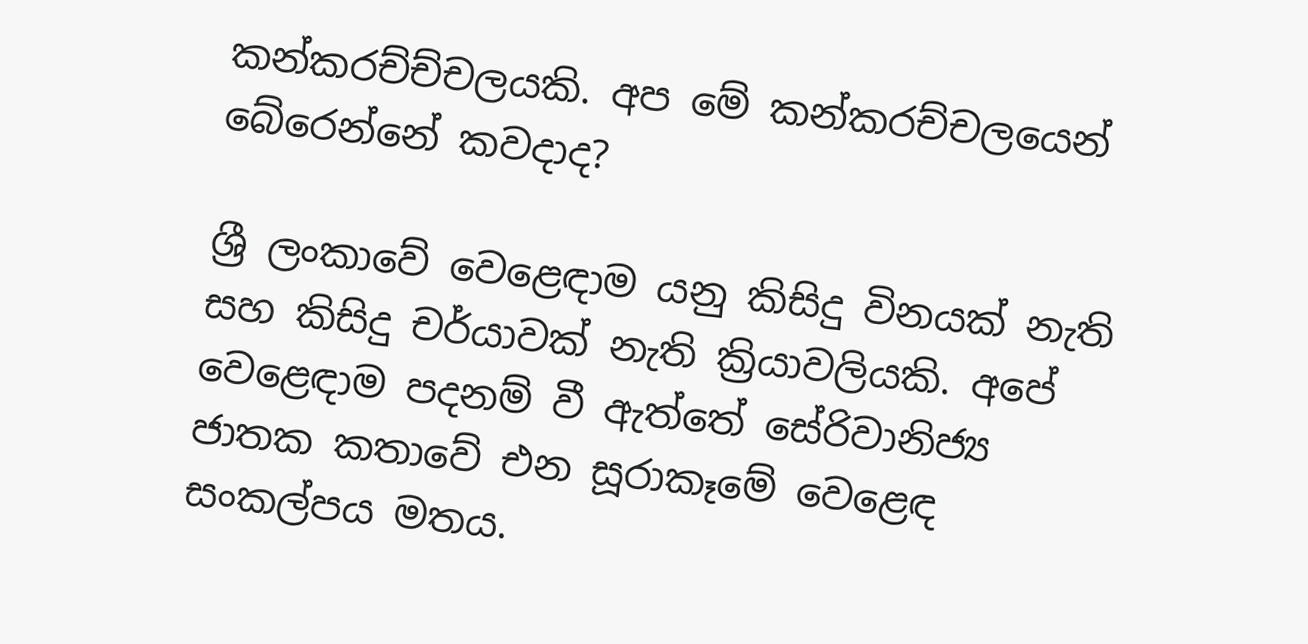කන්කරච්ච්චලයකි. අප මේ කන්කරච්චලයෙන් බේරෙන්නේ කවදාද?

ශ්‍රී ලංකාවේ වෙළෙඳාම යනු කිසිදු විනයක් නැති සහ කිසිදු චර්යාවක් නැති ක්‍රියාවලියකි. අපේ වෙළෙඳාම පදනම් වී ඇත්තේ සේරිවානිජ්‍ය ජාතක කතාවේ එන සූරාකෑමේ වෙළෙඳ සංකල්පය මතය.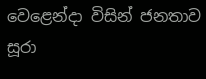වෙළෙන්දා විසින් ජනතාව සූරා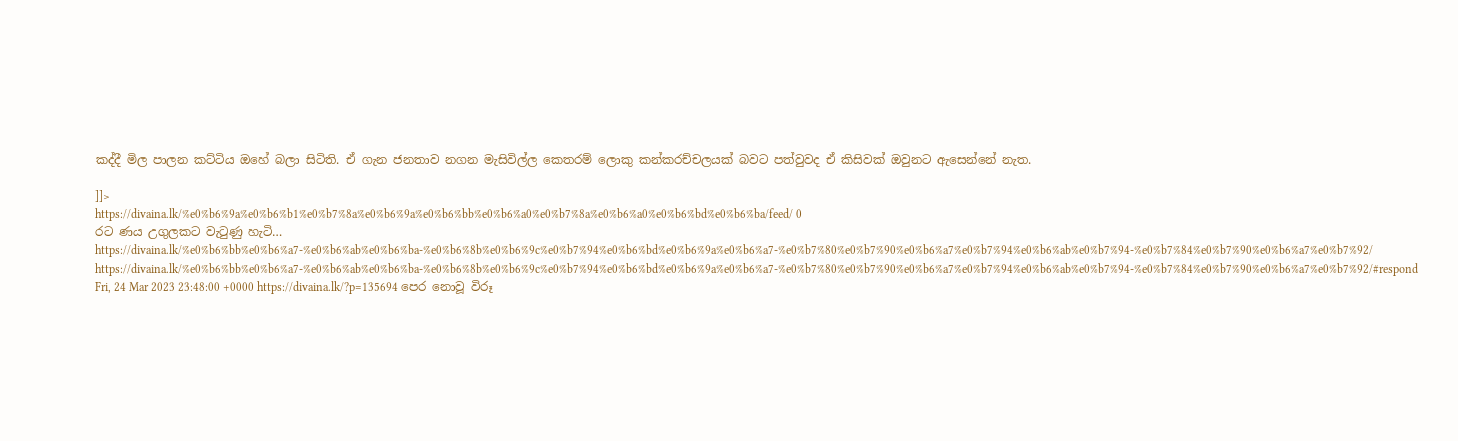කද්දී මිල පාලන කට්ටිය ඔහේ බලා සිටිති. ඒ ගැන ජනතාව නගන මැසිවිල්ල කෙතරම් ලොකු කන්කරච්චලයක් බවට පත්වුවද ඒ කිසිවක් ඔවුනට ඇසෙන්නේ නැත.

]]>
https://divaina.lk/%e0%b6%9a%e0%b6%b1%e0%b7%8a%e0%b6%9a%e0%b6%bb%e0%b6%a0%e0%b7%8a%e0%b6%a0%e0%b6%bd%e0%b6%ba/feed/ 0
රට ණය උගුලකට වැටුණු හැටි… https://divaina.lk/%e0%b6%bb%e0%b6%a7-%e0%b6%ab%e0%b6%ba-%e0%b6%8b%e0%b6%9c%e0%b7%94%e0%b6%bd%e0%b6%9a%e0%b6%a7-%e0%b7%80%e0%b7%90%e0%b6%a7%e0%b7%94%e0%b6%ab%e0%b7%94-%e0%b7%84%e0%b7%90%e0%b6%a7%e0%b7%92/ https://divaina.lk/%e0%b6%bb%e0%b6%a7-%e0%b6%ab%e0%b6%ba-%e0%b6%8b%e0%b6%9c%e0%b7%94%e0%b6%bd%e0%b6%9a%e0%b6%a7-%e0%b7%80%e0%b7%90%e0%b6%a7%e0%b7%94%e0%b6%ab%e0%b7%94-%e0%b7%84%e0%b7%90%e0%b6%a7%e0%b7%92/#respond Fri, 24 Mar 2023 23:48:00 +0000 https://divaina.lk/?p=135694 පෙර නොවූ විරූ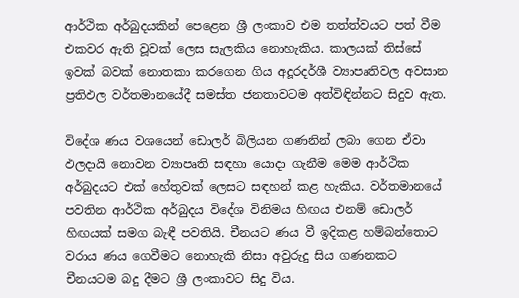ආර්ථික අර්බුදයකින් පෙළෙන ශ්‍රී ලංකාව එම තත්ත්වයට පත් වීම එකවර ඇති වූවක් ලෙස සැලකිය නොහැකිය. කාලයක් තිස්සේ ඉවක් බවක් නොතකා කරගෙන ගිය අදූරදර්ශී ව්‍යාපෘතිවල අවසාන ප්‍රතිඵල වර්තමානයේදී සමස්ත ජනතාවටම අත්විඳින්නට සිදුව ඇත.

විදේශ ණය වශයෙන් ඩොලර් බිලියන ගණනින් ලබා ගෙන ඒවා ඵලදායි නොවන ව්‍යාපෘති සඳහා යොදා ගැනීම මෙම ආර්ථික අර්බුදයට එක් හේතුවක් ලෙසට සඳහන් කළ හැකිය. වර්තමානයේ පවතින ආර්ථික අර්බුදය විදේශ විනිමය හිඟය එනම් ඩොලර් හිඟයක් සමග බැඳී පවතියි. චීනයට ණය වී ඉදිකළ හම්බන්තොට වරාය ණය ගෙවීමට නොහැකි නිසා අවුරුදු සිය ගණනකට චීනයටම බදු දීමට ශ්‍රී ලංකාවට සිදු විය.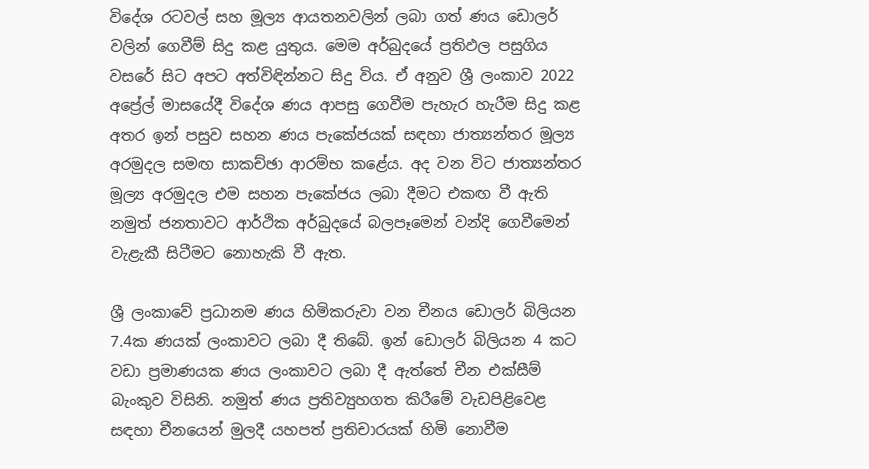විදේශ රටවල් සහ මූල්‍ය ආයතනවලින් ලබා ගත් ණය ඩොලර් වලින් ගෙවීම් සිදු කළ යුතුය. මෙම අර්බුදයේ ප්‍රතිඵල පසුගිය වසරේ සිට අපට අත්විඳින්නට සිදු විය. ඒ අනුව ශ්‍රී ලංකාව 2022 අප්‍රේල් මාසයේදී විදේශ ණය ආපසු ගෙවීම පැහැර හැරීම සිදු කළ අතර ඉන් පසුව සහන ණය පැකේජයක් සඳහා ජාත්‍යන්තර මූල්‍ය අරමුදල සමඟ සාකච්ඡා ආරම්භ කළේය. අද වන විට ජාත්‍යන්තර මූල්‍ය අරමුදල එම සහන පැකේජය ලබා දීමට එකඟ වී ඇති නමුත් ජනතාවට ආර්ථික අර්බුදයේ බලපෑමෙන් වන්දි ගෙවීමෙන් වැළැකී සිටීමට නොහැකි වී ඇත.

ශ්‍රී ලංකාවේ ප්‍රධානම ණය හිමිකරුවා වන චීනය ඩොලර් බිලියන 7.4ක ණයක් ලංකාවට ලබා දී තිබේ. ඉන් ඩොලර් බිලියන 4 කට වඩා ප්‍රමාණයක ණය ලංකාවට ලබා දී ඇත්තේ චීන එක්සීම් බැංකුව විසිනි. නමුත් ණය ප්‍රතිව්‍යුහගත කිරීමේ වැඩපිළිවෙළ සඳහා චීනයෙන් මුලදී යහපත් ප්‍රතිචාරයක් හිමි නොවීම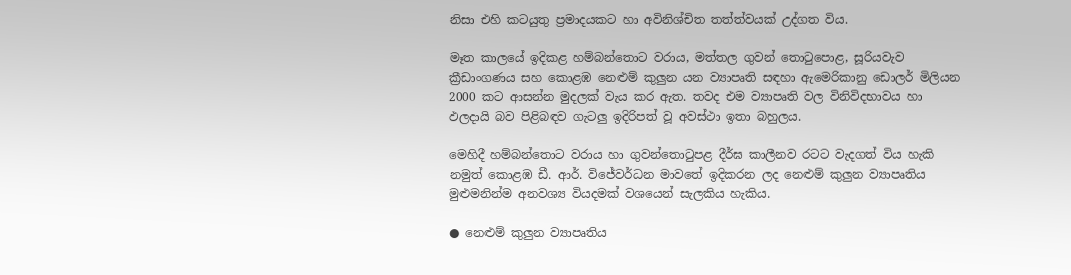නිසා එහි කටයුතු ප්‍රමාදයකට හා අවිනිශ්චිත තත්ත්වයක් උද්ගත විය.

මෑත කාලයේ ඉදිකළ හම්බන්තොට වරාය, මත්තල ගුවන් තොටුපොළ, සූරියවැව ක්‍රීඩාංගණය සහ කොළඹ නෙළුම් කුලුන යන ව්‍යාපෘති සඳහා ඇමෙරිකානු ඩොලර් මිලියන 2000 කට ආසන්න මුදලක් වැය කර ඇත. තවද එම ව්‍යාපෘති වල විනිවිදභාවය හා ඵලදායි බව පිළිබඳව ගැටලු ඉදිරිපත් වූ අවස්ථා ඉතා බහුලය.

මෙහිදී හම්බන්තොට වරාය හා ගුවන්තොටුපළ දීර්ඝ කාලීනව රටට වැදගත් විය හැකි නමුත් කොළඹ ඩී. ආර්. විජේවර්ධන මාවතේ ඉදිකරන ලද නෙළුම් කුලුන ව්‍යාපෘතිය මුළුමනින්ම අනවශ්‍ය වියදමක් වශයෙන් සැලකිය හැකිය.

● නෙළුම් කුලුන ව්‍යාපෘතිය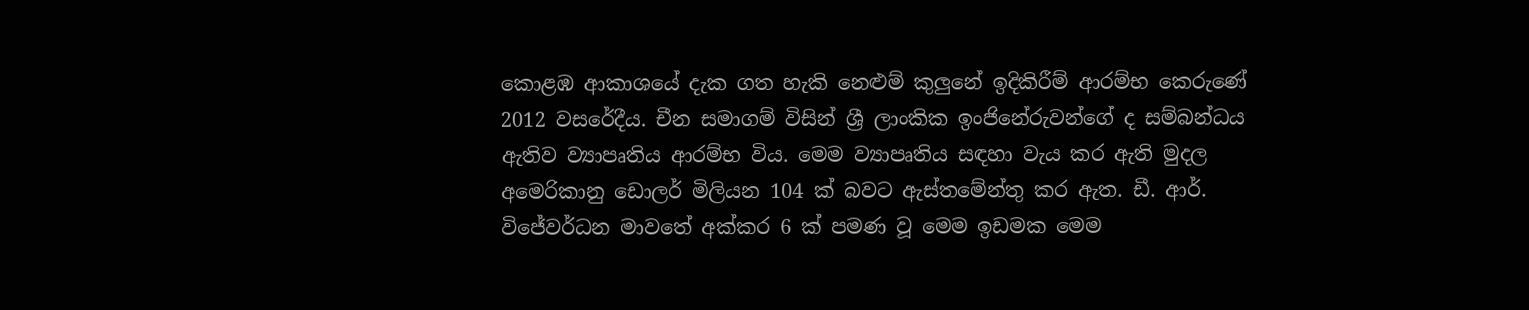කොළඹ ආකාශයේ දැක ගත හැකි නෙළුම් කුලුනේ ඉදිකිරීම් ආරම්භ කෙරුණේ 2012 වසරේදීය. චීන සමාගම් විසින් ශ්‍රී ලාංකික ඉංජිනේරුවන්ගේ ද සම්බන්ධය ඇතිව ව්‍යාපෘතිය ආරම්භ විය. මෙම ව්‍යාපෘතිය සඳහා වැය කර ඇති මුදල අමෙරිකානු ඩොලර් මිලියන 104 ක් බවට ඇස්තමේන්තු කර ඇත. ඩී. ආර්. විජේවර්ධන මාවතේ අක්කර 6 ක් පමණ වූ මෙම ඉඩමක මෙම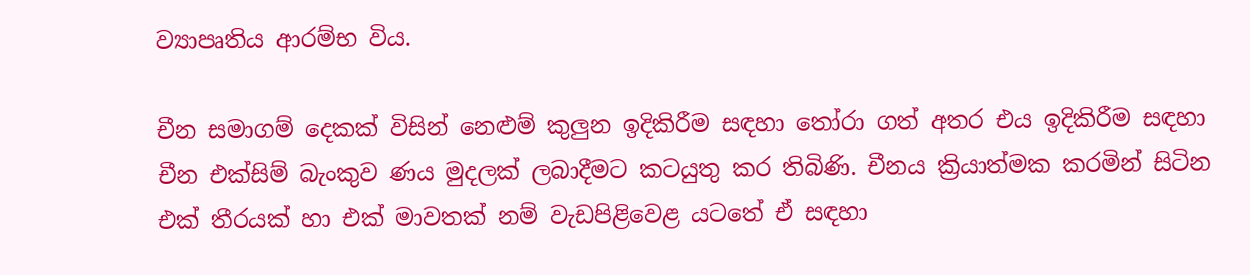ව්‍යාපෘතිය ආරම්භ විය.

චීන සමාගම් දෙකක් විසින් නෙළුම් කුලුන ඉදිකිරීම සඳහා තෝරා ගත් අතර එය ඉදිකිරීම සඳහා චීන එක්සිම් බැංකුව ණය මුදලක් ලබාදීමට කටයුතු කර තිබිණි. චීනය ක්‍රියාත්මක කරමින් සිටින එක් තීරයක් හා එක් මාවතක් නම් වැඩපිළිවෙළ යටතේ ඒ සඳහා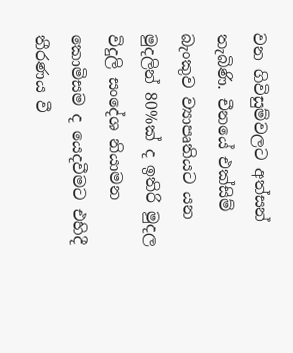වන ගිවිසුම්වලට අත්සන් තැබිණි. චීනයේ එක්සිම් බැංකුව ව්‍යාපෘතියට යන මුදලින් 80%ක් ද ඉතිරි මුදල විදුලි සංදේශ නියාමන කොමිසම ද යෙදවීමට එහිදී තීරණය වී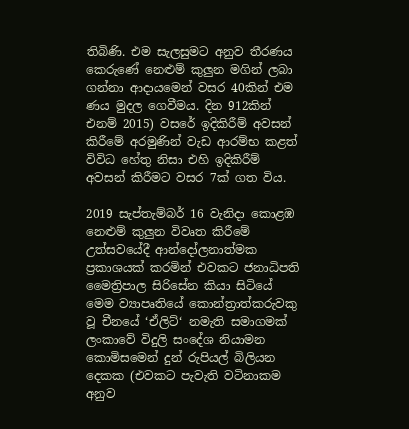තිබිණි. එම සැලසුමට අනුව තීරණය කෙරුණේ නෙළුම් කුලුන මගින් ලබා ගන්නා ආදායමෙන් වසර 40කින් එම ණය මුදල ගෙවීමය. දින 912කින් එනම් 2015) වසරේ ඉදිකිරීම් අවසන් කිරීමේ අරමුණින් වැඩ ආරම්භ කළත් විවිධ හේතු නිසා එහි ඉදිකිරීම් අවසන් කිරීමට වසර 7ක් ගත විය.

2019 සැප්තැම්බර් 16 වැනිදා කොළඹ නෙළුම් කුලුන විවෘත කිරීමේ උත්සවයේදී ආන්දෝලනාත්මක ප්‍රකාශයක් කරමින් එවකට ජනාධිපති මෛත්‍රිපාල සිරිසේන කියා සිටියේ මෙම ව්‍යාපෘතියේ කොන්ත්‍රාත්කරුවකු වූ චීනයේ ‘ඒලිට්‘ නමැති සමාගමක් ලංකාවේ විදුලි සංදේශ නියාමන කොමිසමෙන් දුන් රුපියල් බිලියන දෙකක (එවකට පැවැති වටිනාකම අනුව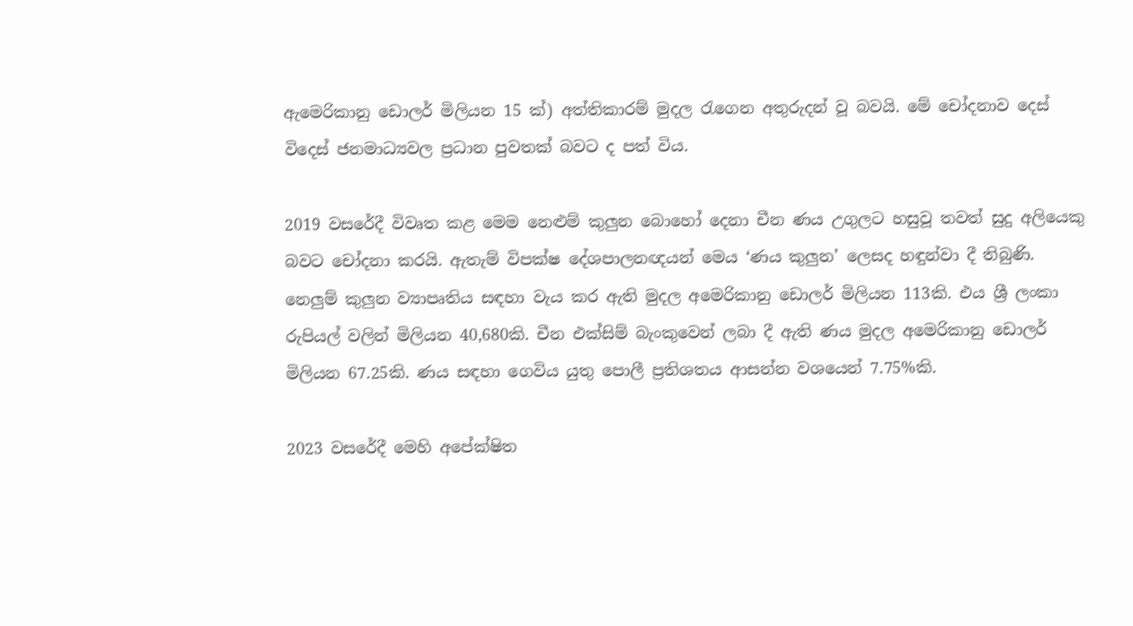ඇමෙරිකානු ඩොලර් මිලියන 15 ක්) අත්තිකාරම් මුදල රැගෙන අතුරුදන් වූ බවයි. මේ චෝදනාව දෙස් විදෙස් ජනමාධ්‍යවල ප්‍රධාන පුවතක් බවට ද පත් විය.

2019 වසරේදී විවෘත කළ මෙම නෙළුම් කුලුන බොහෝ දෙනා චීන ණය උගුලට හසුවූ තවත් සුදු අලියෙකු බවට චෝදනා කරයි. ඇතැම් විපක්ෂ දේශපාලනඥයන් මෙය ‘ණය කුලුන’ ලෙසද හඳුන්වා දී තිබුණි. නෙලුම් කුලුන ව්‍යාපෘතිය සඳහා වැය කර ඇති මුදල අමෙරිකානු ඩොලර් මිලියන 113කි. එය ශ්‍රී ලංකා රුපියල් වලින් මිලියන 40,680කි. චීන එක්සිම් බැංකුවෙන් ලබා දී ඇති ණය මුදල අමෙරිකානු ඩොලර් මිලියන 67.25කි. ණය සඳහා ගෙවිය යුතු පොලී ප්‍රතිශතය ආසන්න වශයෙන් 7.75%කි.

2023 වසරේදී මෙහි අපේක්ෂිත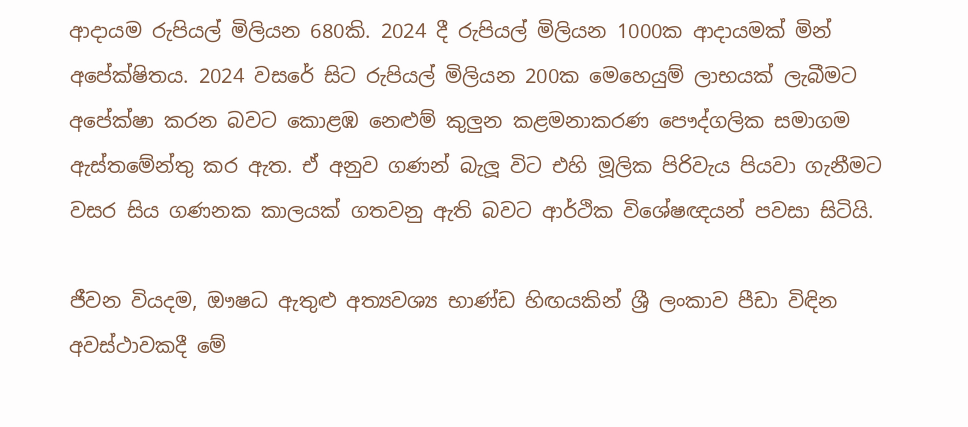ආදායම රුපියල් මිලියන 680කි. 2024 දී රුපියල් මිලියන 1000ක ආදායමක් මින් අපේක්ෂිතය. 2024 වසරේ සිට රුපියල් මිලියන 200ක මෙහෙයුම් ලාභයක් ලැබීමට අපේක්ෂා කරන බවට කොළඹ නෙළුම් කුලුන කළමනාකරණ පෞද්ගලික සමාගම ඇස්තමේන්තු කර ඇත. ඒ අනුව ගණන් බැලූ විට එහි මූලික පිරිවැය පියවා ගැනීමට වසර සිය ගණනක කාලයක් ගතවනු ඇති බවට ආර්ථික විශේෂඥයන් පවසා සිටියි.

ජීවන වියදම, ඖෂධ ඇතුළු අත්‍යවශ්‍ය භාණ්ඩ හිඟයකින් ශ්‍රී ලංකාව පීඩා විඳින අවස්ථාවකදී මේ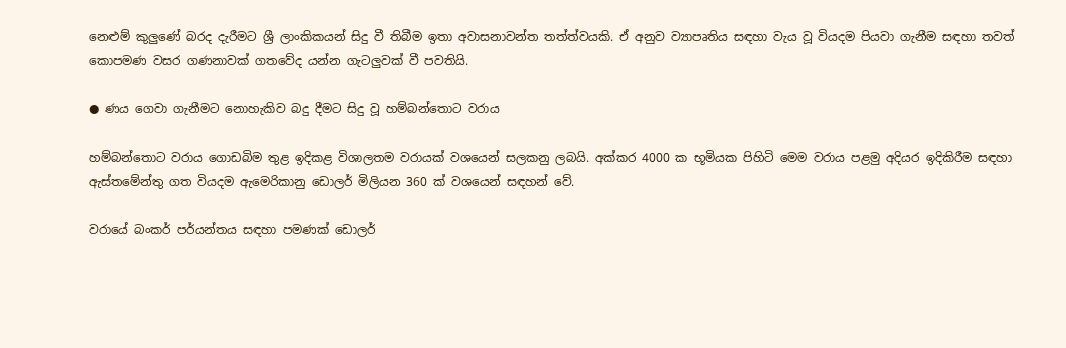නෙළුම් කුලුණේ බරද දැරීමට ශ්‍රී ලාංකිකයන් සිදු වී තිබීම ඉතා අවාසනාවන්ත තත්ත්වයකි. ඒ අනුව ව්‍යාපෘතිය සඳහා වැය වූ වියදම පියවා ගැනීම සඳහා තවත් කොපමණ වසර ගණනාවක් ගතවේද යන්න ගැටලුවක් වී පවතියි.

● ණය ගෙවා ගැනීමට නොහැකිව බදු දීමට සිදු වූ හම්බන්තොට වරාය

හම්බන්තොට වරාය ගොඩබිම තුළ ඉදිකළ විශාලතම වරායක් වශයෙන් සලකනු ලබයි. අක්කර 4000 ක භූමියක පිහිටි මෙම වරාය පළමු අදියර ඉදිකිරීම සඳහා ඇස්තමේන්තු ගත වියදම ඇමෙරිකානු ඩොලර් මිලියන 360 ක් වශයෙන් සඳහන් වේ.

වරායේ බංකර් පර්යන්තය සඳහා පමණක් ඩොලර්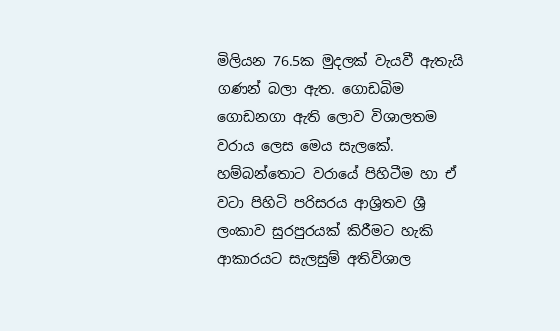මිලියන 76.5ක මුදලක් වැයවී ඇතැයි ගණන් බලා ඇත. ගොඩබිම ගොඩනගා ඇති ලොව විශාලතම වරාය ලෙස මෙය සැලකේ. හම්බන්තොට වරායේ පිහිටීම හා ඒ වටා පිහිටි පරිසරය ආශ්‍රිතව ශ්‍රී ලංකාව සුරපුරයක් කිරීමට හැකි ආකාරයට සැලසුම් අතිවිශාල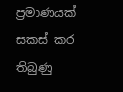ප්‍රමාණයක් සකස් කර තිබුණු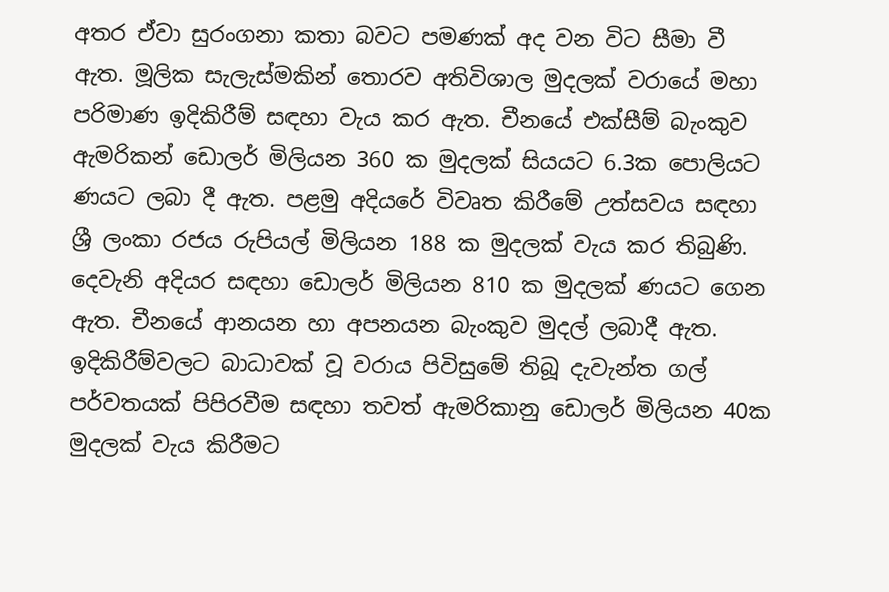අතර ඒවා සුරංගනා කතා බවට පමණක් අද වන විට සීමා වී ඇත. මූලික සැලැස්මකින් තොරව අතිවිශාල මුදලක් වරායේ මහා පරිමාණ ඉදිකිරීම් සඳහා වැය කර ඇත. චීනයේ එක්සීම් බැංකුව ඇමරිකන් ඩොලර් මිලියන 360 ක මුදලක් සියයට 6.3ක පොලියට ණයට ලබා දී ඇත. පළමු අදියරේ විවෘත කිරීමේ උත්සවය සඳහා ශ්‍රී ලංකා රජය රුපියල් මිලියන 188 ක මුදලක් වැය කර තිබුණි. දෙවැනි අදියර සඳහා ඩොලර් මිලියන 810 ක මුදලක් ණයට ගෙන ඇත. චීනයේ ආනයන හා අපනයන බැංකුව මුදල් ලබාදී ඇත. ඉදිකිරීම්වලට බාධාවක් වූ වරාය පිවිසුමේ තිබූ දැවැන්ත ගල් පර්වතයක් පිපිරවීම සඳහා තවත් ඇමරිකානු ඩොලර් මිලියන 40ක මුදලක් වැය කිරීමට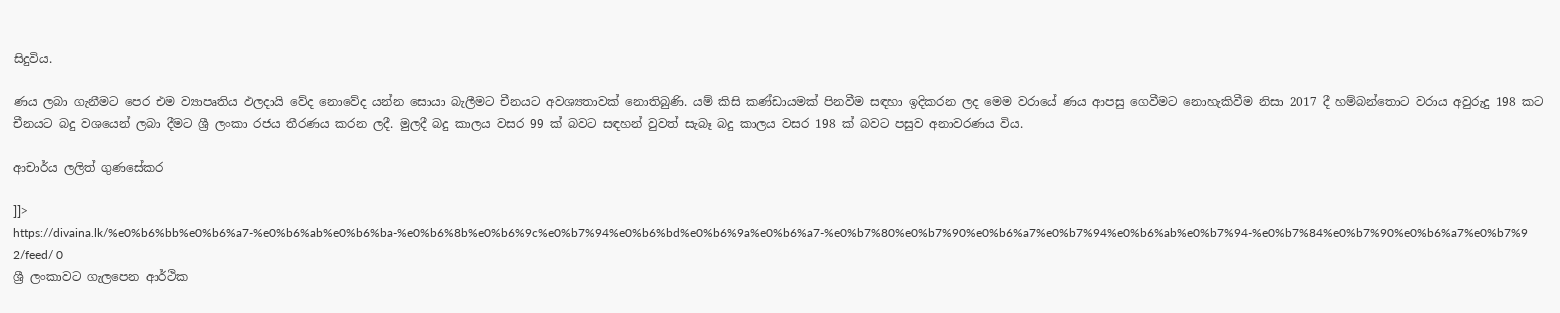සිදුවිය.

ණය ලබා ගැනීමට පෙර එම ව්‍යාපෘතිය ඵලදායි වේද නොවේද යන්න සොයා බැලීමට චීනයට අවශ්‍යතාවක් නොතිබුණි. යම් කිසි කණ්ඩායමක් පිනවීම සඳහා ඉදිකරන ලද මෙම වරායේ ණය ආපසු ගෙවීමට නොහැකිවීම නිසා 2017 දී හම්බන්තොට වරාය අවුරුදු 198 කට චීනයට බදු වශයෙන් ලබා දීමට ශ්‍රී ලංකා රජය තීරණය කරන ලදී. මුලදී බදු කාලය වසර 99 ක් බවට සඳහන් වුවත් සැබෑ බදු කාලය වසර 198 ක් බවට පසුව අනාවරණය විය.

ආචාර්ය ලලිත් ගුණසේකර

]]>
https://divaina.lk/%e0%b6%bb%e0%b6%a7-%e0%b6%ab%e0%b6%ba-%e0%b6%8b%e0%b6%9c%e0%b7%94%e0%b6%bd%e0%b6%9a%e0%b6%a7-%e0%b7%80%e0%b7%90%e0%b6%a7%e0%b7%94%e0%b6%ab%e0%b7%94-%e0%b7%84%e0%b7%90%e0%b6%a7%e0%b7%92/feed/ 0
ශ්‍රී ලංකාවට ගැලපෙන ආර්ථික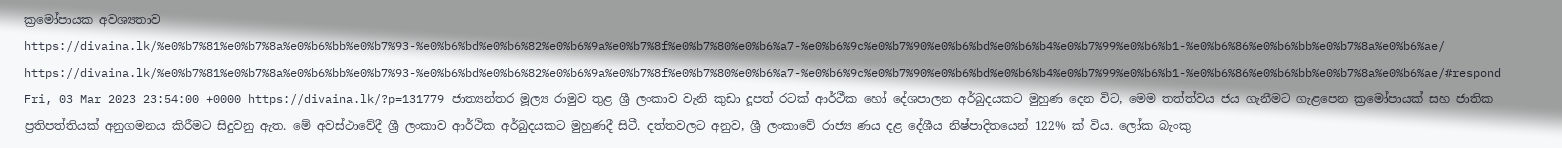ක්‍රමෝපායක අවශ්‍යතාව https://divaina.lk/%e0%b7%81%e0%b7%8a%e0%b6%bb%e0%b7%93-%e0%b6%bd%e0%b6%82%e0%b6%9a%e0%b7%8f%e0%b7%80%e0%b6%a7-%e0%b6%9c%e0%b7%90%e0%b6%bd%e0%b6%b4%e0%b7%99%e0%b6%b1-%e0%b6%86%e0%b6%bb%e0%b7%8a%e0%b6%ae/ https://divaina.lk/%e0%b7%81%e0%b7%8a%e0%b6%bb%e0%b7%93-%e0%b6%bd%e0%b6%82%e0%b6%9a%e0%b7%8f%e0%b7%80%e0%b6%a7-%e0%b6%9c%e0%b7%90%e0%b6%bd%e0%b6%b4%e0%b7%99%e0%b6%b1-%e0%b6%86%e0%b6%bb%e0%b7%8a%e0%b6%ae/#respond Fri, 03 Mar 2023 23:54:00 +0000 https://divaina.lk/?p=131779 ජාත්‍යන්තර මූල්‍ය රාමුව තුළ ශ්‍රී ලංකාව වැනි කුඩා දූපත් රටක් ආර්ථීක හෝ දේශපාලන අර්බුදයකට මුහුණ දෙන විට, මෙම තත්ත්වය ජය ගැනීමට ගැළපෙන ක්‍රමෝපායක් සහ ජාතික ප්‍රතිපත්තියක් අනුගමනය කිරීමට සිදුවනු ඇත. මේ අවස්ථාවේදී ශ්‍රී ලංකාව ආර්ථික අර්බුදයකට මුහුණදී සිටී. දත්තවලට අනුව, ශ්‍රී ලංකාවේ රාජ්‍ය ණය දළ දේශීය නිෂ්පාදිතයෙන් 122% ක් විය. ලෝක බැංකු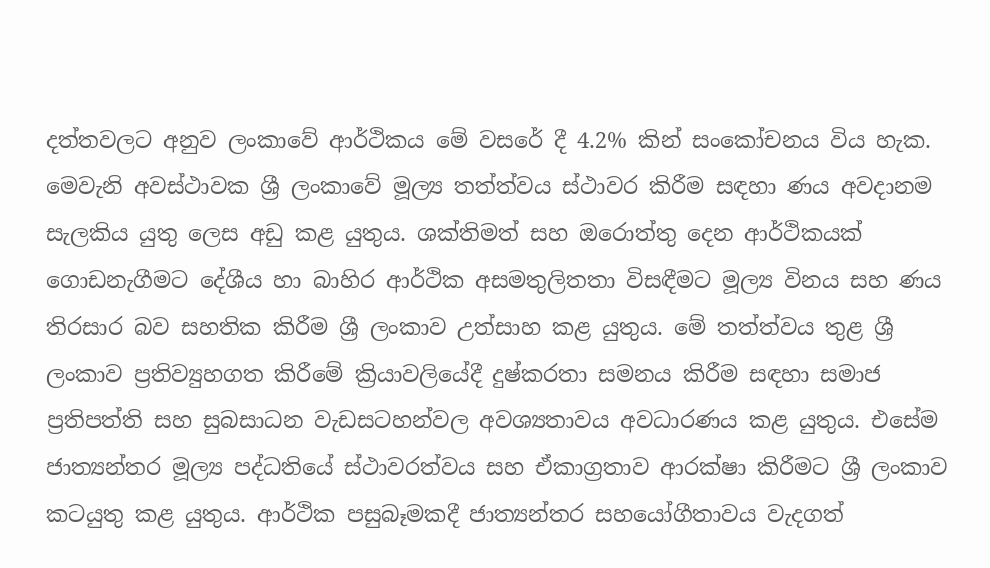දත්තවලට අනුව ලංකාවේ ආර්ථිකය මේ වසරේ දී 4.2% කින් සංකෝචනය විය හැක. මෙවැනි අවස්ථාවක ශ්‍රී ලංකාවේ මූල්‍ය තත්ත්වය ස්ථාවර කිරීම සඳහා ණය අවදානම සැලකිය යුතු ලෙස අඩු කළ යුතුය. ශක්තිමත් සහ ඔරොත්තු දෙන ආර්ථිකයක් ගොඩනැගීමට දේශීය හා බාහිර ආර්ථික අසමතුලිතතා විසඳීමට මූල්‍ය විනය සහ ණය තිරසාර බව සහතික කිරීම ශ්‍රී ලංකාව උත්සාහ කළ යුතුය. මේ තත්ත්වය තුළ ශ්‍රී ලංකාව ප්‍රතිව්‍යුහගත කිරීමේ ක්‍රියාවලියේදී දුෂ්කරතා සමනය කිරීම සඳහා සමාජ ප්‍රතිපත්ති සහ සුබසාධන වැඩසටහන්වල අවශ්‍යතාවය අවධාරණය කළ යුතුය. එසේම ජාත්‍යන්තර මූල්‍ය පද්ධතියේ ස්ථාවරත්වය සහ ඒකාග්‍රතාව ආරක්ෂා කිරීමට ශ්‍රී ලංකාව කටයුතු කළ යුතුය. ආර්ථික පසුබෑමකදී ජාත්‍යන්තර සහයෝගීතාවය වැදගත්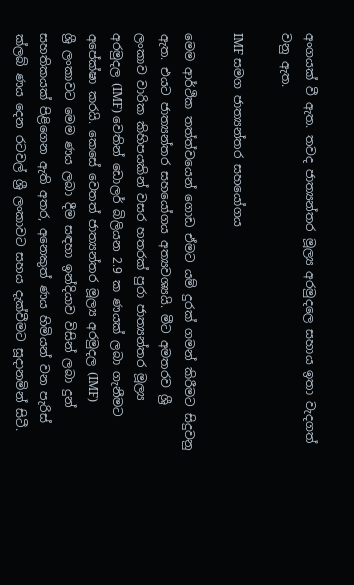අංගයක් වී ඇත. තවද ජාත්‍යන්තර මූල්‍ය අරමුදලෙ සහාය ඉතා වැදගත් වනු ඇත.

IMF සමග ජාත්‍යන්තර සහයෝගය

මෙම ආර්ථික තත්ත්වයෙන් ගොඩ ඒමට යම් දුරක් ගමන් කිරීමට සිදුවනු ඇත. එයට ජාත්‍යන්තර සහයෝගය අත්‍යවශ්‍යයි. මීට අමතරව ශ්‍රී ලංකාව වාරික කිහිපයකින් වසර හතරක් පුරා ජාත්‍යන්තර මූල්‍ය අරමුදල (IMF) වෙතින් ඩොලර් බිලියන 2.9 ක ණයක් ලබා ගැනීමට අපේක්ෂා කරයි. කෙසේ වෙතත් ජාත්‍යන්තර මූල්‍ය අරමුදල (IMF)
ශ්‍රී ලංකාවට මෙම ණය ලබා දීම සඳහා ඉන්දියාව විසින් ලබා දුන් සහතිකයක් පිළිගෙන ඇති අතර, අනෙකුත් ණය හිමියන් වන පැරිස් ක්ලබ් ණය දෙන රටවල් ශ්‍රී ලංකාවට සහය දැක්වීමට සූදානමින් සිටී.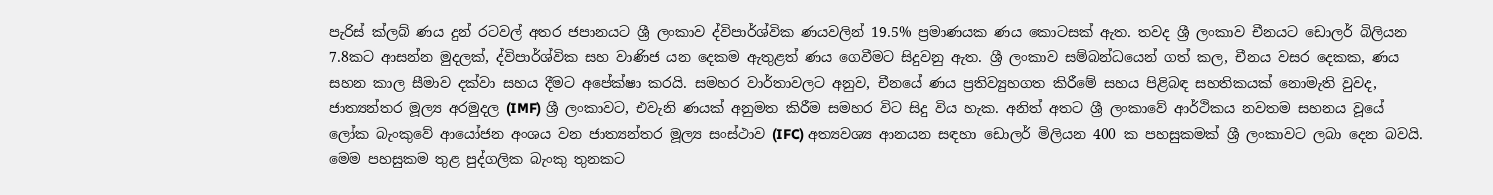පැරිස් ක්ලබ් ණය දුන් රටවල් අතර ජපානයට ශ්‍රී ලංකාව ද්විපාර්ශ්වික ණයවලින් 19.5% ප්‍රමාණයක ණය කොටසක් ඇත. තවද ශ්‍රී ලංකාව චීනයට ඩොලර් බිලියන 7.8කට ආසන්න මුදලක්, ද්විපාර්ශ්වික සහ වාණිජ යන දෙකම ඇතුළත් ණය ගෙවීමට සිදුවනු ඇත. ශ්‍රී ලංකාව සම්බන්ධයෙන් ගත් කල, චීනය වසර දෙකක, ණය සහන කාල සීමාව දක්වා සහය දීමට අපේක්ෂා කරයි. සමහර වාර්තාවලට අනුව, චීනයේ ණය ප්‍රතිව්‍යුහගත කිරීමේ සහය පිළිබඳ සහතිකයක් නොමැති වුවද, ජාත්‍යන්තර මූල්‍ය අරමුදල (IMF) ශ්‍රී ලංකාවට, එවැනි ණයක් අනුමත කිරීම සමහර විට සිදු විය හැක. අනිත් අතට ශ්‍රී ලංකාවේ ආර්ථිකය නවතම සහනය වූයේ ලෝක බැංකුවේ ආයෝජන අංශය වන ජාත්‍යන්තර මූල්‍ය සංස්ථාව (IFC) අත්‍යවශ්‍ය ආනයන සඳහා ඩොලර් මිලියන 400 ක පහසුකමක් ශ්‍රී ලංකාවට ලබා දෙන බවයි. මෙම පහසුකම තුළ පුද්ගලික බැංකු තුනකට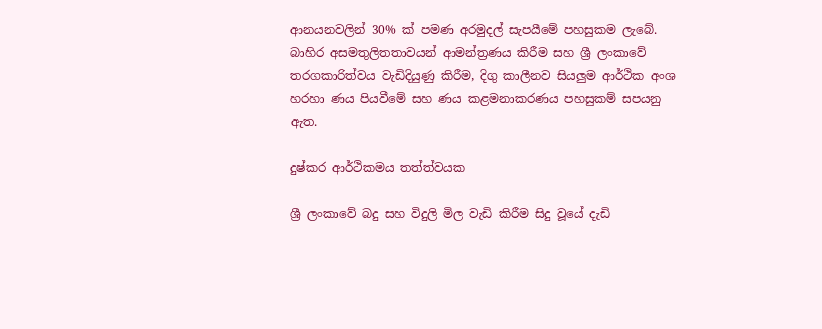ආනයනවලින් 30% ක් පමණ අරමුදල් සැපයීමේ පහසුකම ලැබේ. බාහිර අසමතුලිතතාවයන් ආමන්ත්‍රණය කිරීම සහ ශ්‍රී ලංකාවේ තරගකාරිත්වය වැඩිදියුණු කිරීම, දිගු කාලීනව සියලුම ආර්ථික අංශ හරහා ණය පියවීමේ සහ ණය කළමනාකරණය පහසුකම් සපයනු ඇත.

දුෂ්කර ආර්ථිකමය තත්ත්වයක

ශ්‍රී ලංකාවේ බදු සහ විදුලි මිල වැඩි කිරීම සිදු වූයේ දැඩි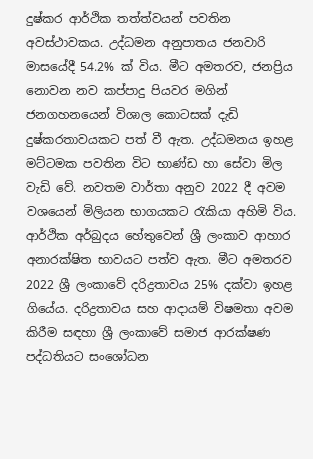දුෂ්කර ආර්ථික තත්ත්වයන් පවතින අවස්ථාවකය. උද්ධමන අනුපාතය ජනවාරි මාසයේදී 54.2% ක් විය. මීට අමතරව, ජනප්‍රිය නොවන නව කප්පාදු පියවර මගින් ජනගහනයෙන් විශාල කොටසක් දැඩි දුෂ්කරතාවයකට පත් වී ඇත. උද්ධමනය ඉහළ මට්ටමක පවතින විට භාණ්ඩ හා සේවා මිල වැඩි වේ. නවතම වාර්තා අනුව 2022 දී අවම වශයෙන් මිලියන භාගයකට රැකියා අහිමි විය. ආර්ථික අර්බුදය හේතුවෙන් ශ්‍රී ලංකාව ආහාර අනාරක්ෂිත භාවයට පත්ව ඇත. මීට අමතරව 2022 ශ්‍රී ලංකාවේ දරිද්‍රතාවය 25% දක්වා ඉහළ ගියේය. දරිද්‍රතාවය සහ ආදායම් විෂමතා අවම කිරීම සඳහා ශ්‍රී ලංකාවේ සමාජ ආරක්ෂණ පද්ධතියට සංශෝධන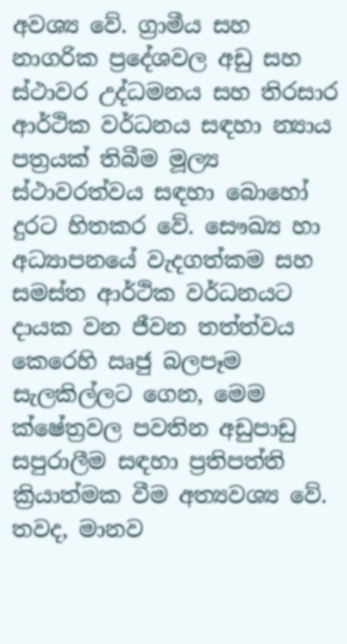අවශ්‍ය වේ. ග්‍රාමීය සහ නාගරික ප්‍රදේශවල අඩු සහ ස්ථාවර උද්ධමනය සහ තිරසාර ආර්ථික වර්ධනය සඳහා න්‍යාය පත්‍රයක් තිබීම මූල්‍ය ස්ථාවරත්වය සඳහා බොහෝ දුරට හිතකර වේ. සෞඛ්‍ය හා අධ්‍යාපනයේ වැදගත්කම සහ සමස්ත ආර්ථික වර්ධනයට දායක වන ජීවන තත්ත්වය කෙරෙහි ඍජු බලපෑම සැලකිල්ලට ගෙන, මෙම ක්ෂේත්‍රවල පවතින අඩුපාඩු සපුරාලීම සඳහා ප්‍රතිපත්ති ක්‍රියාත්මක වීම අත්‍යවශ්‍ය වේ. තවද, මානව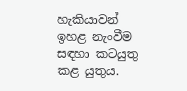හැකියාවන් ඉහළ නැංවීම සඳහා කටයුතු කළ යුතුය.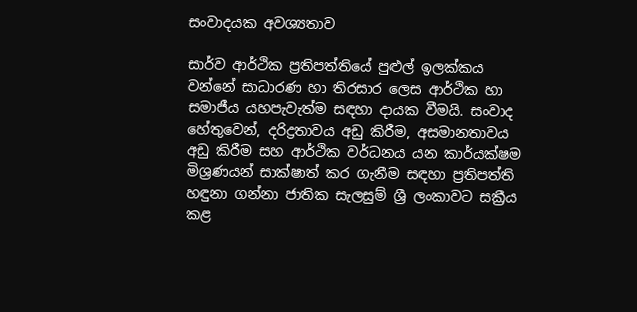සංවාදයක අවශ්‍යතාව

සාර්ව ආර්ථික ප්‍රතිපත්තියේ පුළුල් ඉලක්කය වන්නේ සාධාරණ හා තිරසාර ලෙස ආර්ථික හා සමාජීය යහපැවැත්ම සඳහා දායක වීමයි. සංවාද හේතුවෙන්, දරිද්‍රතාවය අඩු කිරීම, අසමානතාවය අඩු කිරීම සහ ආර්ථික වර්ධනය යන කාර්යක්ෂම මිශ්‍රණයන් සාක්ෂාත් කර ගැනීම සඳහා ප්‍රතිපත්ති හඳුනා ගන්නා ජාතික සැලසුම් ශ්‍රී ලංකාවට සක්‍රීය කළ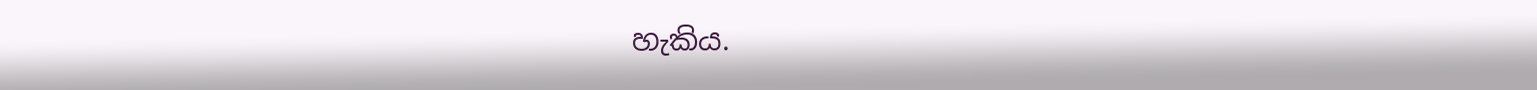හැකිය.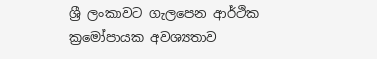ශ්‍රී ලංකාවට ගැලපෙන ආර්ථික ක්‍රමෝපායක අවශ්‍යතාව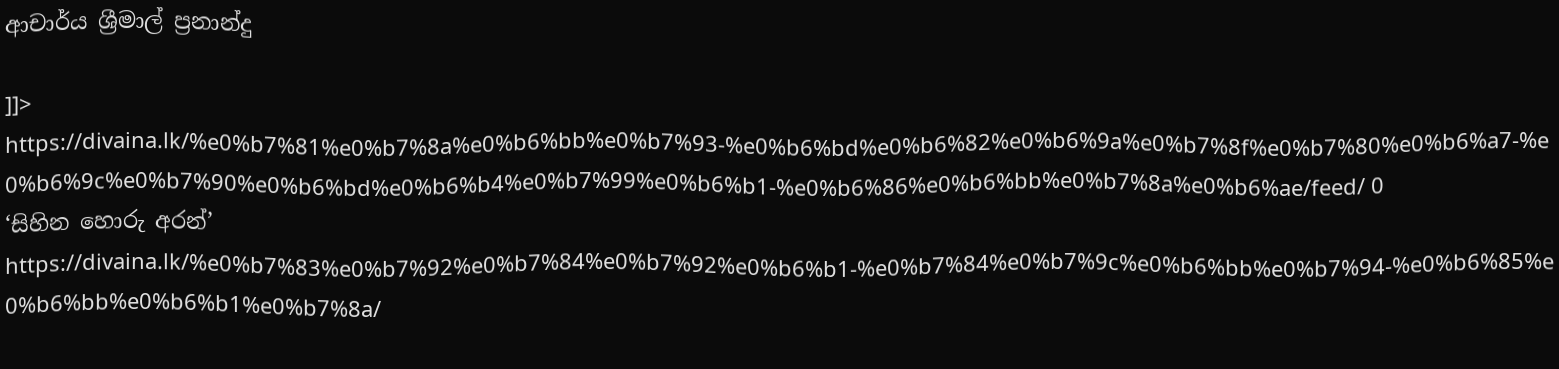ආචාර්ය ශ්‍රීමාල් ප්‍රනාන්දු

]]>
https://divaina.lk/%e0%b7%81%e0%b7%8a%e0%b6%bb%e0%b7%93-%e0%b6%bd%e0%b6%82%e0%b6%9a%e0%b7%8f%e0%b7%80%e0%b6%a7-%e0%b6%9c%e0%b7%90%e0%b6%bd%e0%b6%b4%e0%b7%99%e0%b6%b1-%e0%b6%86%e0%b6%bb%e0%b7%8a%e0%b6%ae/feed/ 0
‘සිහින හොරු අරන්’ https://divaina.lk/%e0%b7%83%e0%b7%92%e0%b7%84%e0%b7%92%e0%b6%b1-%e0%b7%84%e0%b7%9c%e0%b6%bb%e0%b7%94-%e0%b6%85%e0%b6%bb%e0%b6%b1%e0%b7%8a/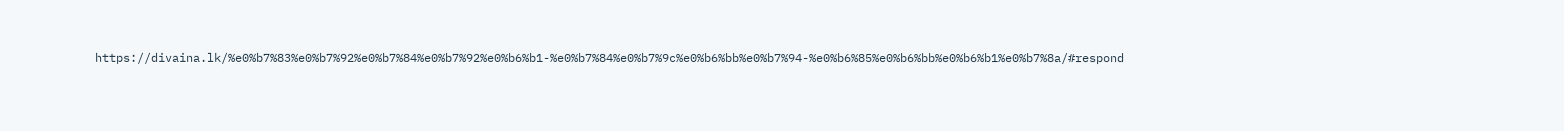https://divaina.lk/%e0%b7%83%e0%b7%92%e0%b7%84%e0%b7%92%e0%b6%b1-%e0%b7%84%e0%b7%9c%e0%b6%bb%e0%b7%94-%e0%b6%85%e0%b6%bb%e0%b6%b1%e0%b7%8a/#respond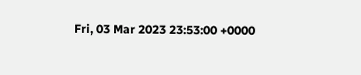Fri, 03 Mar 2023 23:53:00 +0000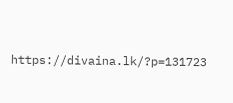https://divaina.lk/?p=131723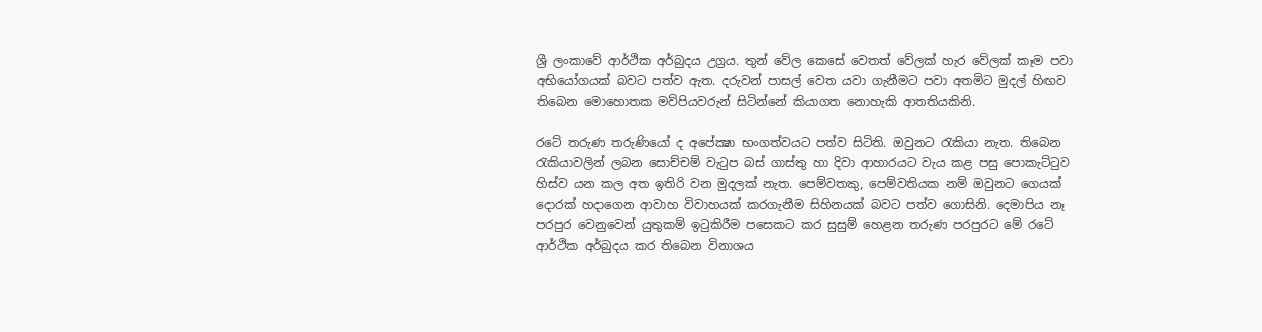ශ්‍රී ලංකාවේ ආර්ථික අර්බුදය උග්‍රය. තුන් වේල කෙසේ වෙතත් වේලක් හැර වේලක් කෑම පවා අභියෝගයක් බවට පත්ව ඇත. දරුවන් පාසල් වෙත යවා ගැනීමට පවා අතමිට මුදල් හිඟව තිබෙන මොහොතක මව්පියවරුන් සිටින්නේ කියාගත නොහැකි ආතතියකිනි.

රටේ තරුණ තරුණියෝ ද අපේක්‍ෂා භංගත්වයට පත්ව සිටිති. ඔවුනට රැකියා නැත. තිබෙන රැකියාවලින් ලබන සොච්චම් වැටුප බස් ගාස්තු හා දිවා ආහාරයට වැය කළ පසු පොකැට්ටුව හිස්ව යන කල අත ඉතිරි වන මුදලක් නැත. පෙම්වතකු, පෙම්වතියක නම් ඔවුනට ගෙයක් දොරක් හදාගෙන ආවාහ විවාහයක් කරගැනීම සිහිනයක් බවට පත්ව ගොසිනි. දෙමාපිය නෑ පරපුර වෙනුවෙන් යුතුකම් ඉටුකිරීම පසෙකට කර සුසුම් හෙළන තරුණ පරපුරට මේ රටේ ආර්ථික අර්බුදය කර තිබෙන විනාශය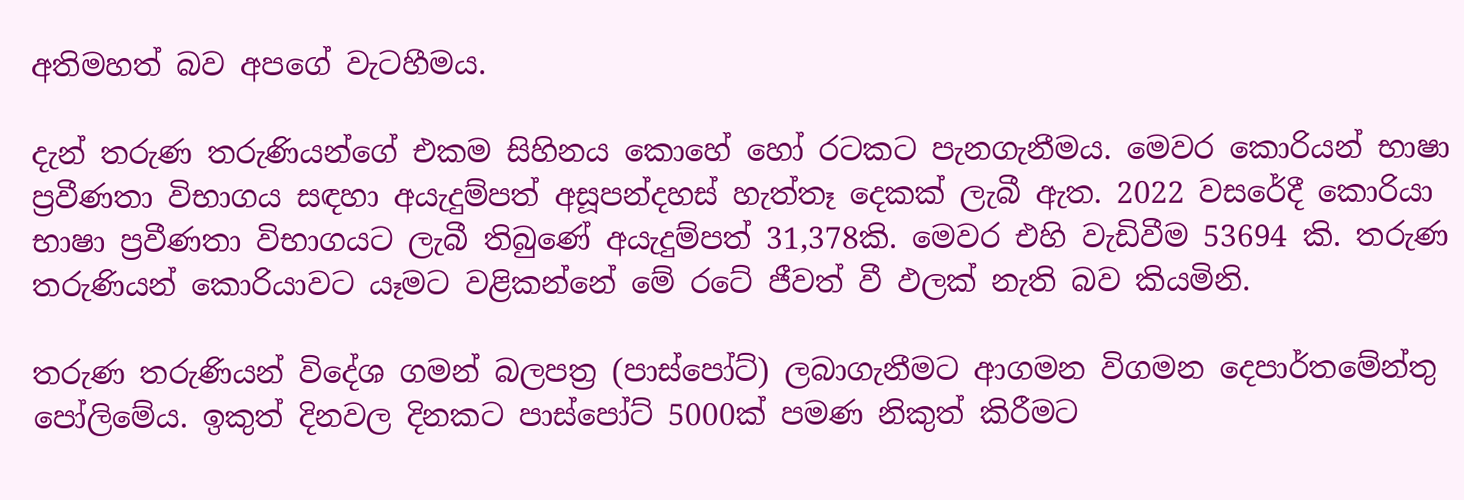අතිමහත් බව අපගේ වැටහීමය.

දැන් තරුණ තරුණියන්ගේ එකම සිහිනය කොහේ හෝ රටකට පැනගැනීමය. මෙවර කොරියන් භාෂා ප්‍රවීණතා විභාගය සඳහා අයැදුම්පත් අසූපන්දහස් හැත්තෑ දෙකක් ලැබී ඇත. 2022 වසරේදී කොරියා භාෂා ප්‍රවීණතා විභාගයට ලැබී තිබුණේ අයැදුම්පත් 31,378කි. මෙවර එහි වැඩිවීම 53694 කි. තරුණ තරුණියන් කොරියාවට යෑමට වළිකන්නේ මේ රටේ ජීවත් වී ඵලක් නැති බව කියමිනි.

තරුණ තරුණියන් විදේශ ගමන් බලපත්‍ර (පාස්පෝට්) ලබාගැනීමට ආගමන විගමන දෙපාර්තමේන්තු පෝලිමේය. ඉකුත් දිනවල දිනකට පාස්පෝට් 5000ක් පමණ නිකුත් කිරීමට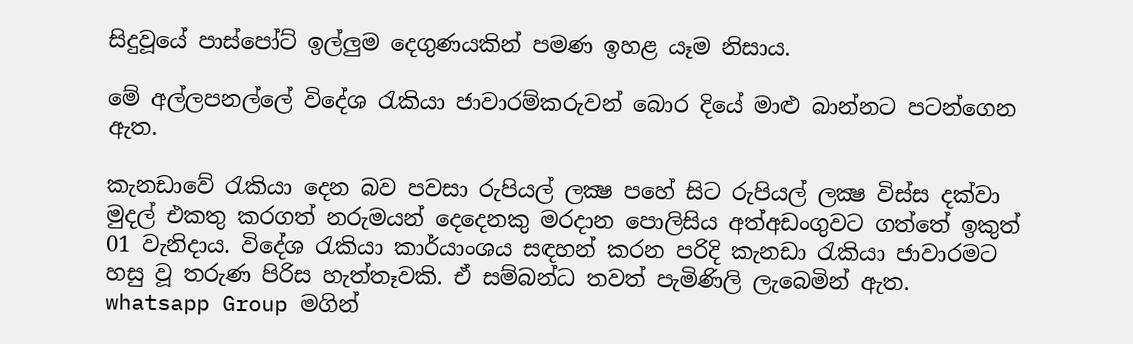සිදුවූයේ පාස්පෝට් ඉල්ලුම දෙගුණයකින් පමණ ඉහළ යෑම නිසාය.

මේ අල්ලපනල්ලේ විදේශ රැකියා ජාවාරම්කරුවන් බොර දියේ මාළු බාන්නට පටන්ගෙන ඇත.

කැනඩාවේ රැකියා දෙන බව පවසා රුපියල් ලක්‍ෂ පහේ සිට රුපියල් ලක්‍ෂ විස්ස දක්වා මුදල් එකතු කරගත් නරුමයන් දෙදෙනකු මරදාන පොලිසිය අත්අඩංගුවට ගත්තේ ඉකුත් 01 වැනිදාය. විදේශ රැකියා කාර්යාංශය සඳහන් කරන පරිදි කැනඩා රැකියා ජාවාරමට හසු වූ තරුණ පිරිස හැත්තෑවකි. ඒ සම්බන්ධ තවත් පැමිණිලි ලැබෙමින් ඇත. whatsapp Group මගින්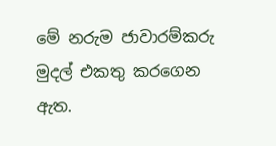මේ නරුම ජාවාරම්කරු මුදල් එකතු කරගෙන ඇත.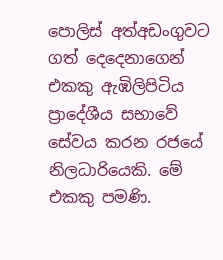පොලිස් අත්අඩංගුවට ගත් දෙදෙනාගෙන් එකකු ඇඹිලිපිටිය ප්‍රාදේශීය සභාවේ සේවය කරන රජයේ නිලධාරියෙකි. මේ එකකු පමණි.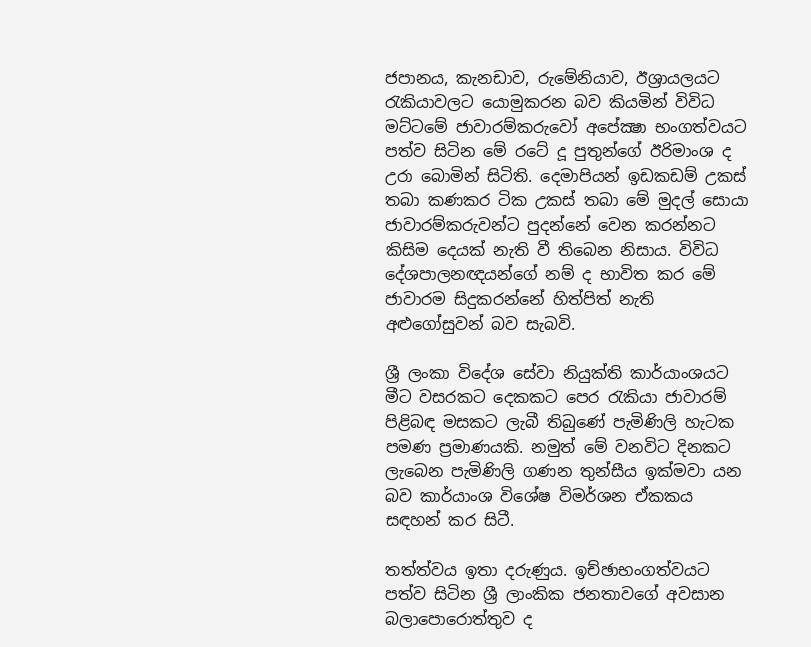ජපානය, කැනඩාව, රුමේනියාව, ඊශ්‍රායලයට රැකියාවලට යොමුකරන බව කියමින් විවිධ මට්ටමේ ජාවාරම්කරුවෝ අපේක්‍ෂා භංගත්වයට පත්ව සිටින මේ රටේ දූ පුතුන්ගේ ඊරිමාංශ ද උරා බොමින් සිටිති. දෙමාපියන් ඉඩකඩම් උකස් තබා කණකර ටික උකස් තබා මේ මුදල් සොයා ජාවාරම්කරුවන්ට පුදන්නේ වෙන කරන්නට කිසිම දෙයක් නැති වී තිබෙන නිසාය. විවිධ දේශපාලනඥයන්ගේ නම් ද භාවිත කර මේ ජාවාරම සිදුකරන්නේ හිත්පිත් නැති අළුගෝසුවන් බව සැබවි.

ශ්‍රී ලංකා විදේශ සේවා නියුක්ති කාර්යාංශයට මීට වසරකට දෙකකට පෙර රැකියා ජාවාරම් පිළිබඳ මසකට ලැබී තිබුණේ පැමිණිලි හැටක පමණ ප්‍රමාණයකි. නමුත් මේ වනවිට දිනකට ලැබෙන පැමිණිලි ගණන තුන්සීය ඉක්මවා යන බව කාර්යාංශ විශේෂ විමර්ශන ඒකකය සඳහන් කර සිටී.

තත්ත්වය ඉතා දරුණුය. ඉච්ඡාභංගත්වයට පත්ව සිටින ශ්‍රී ලාංකික ජනතාවගේ අවසාන බලාපොරොත්තුව ද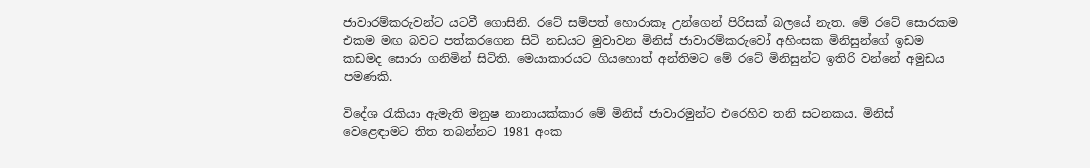ජාවාරම්කරුවන්ට යටවී ගොසිනි. රටේ සම්පත් හොරාකෑ උන්ගෙන් පිරිසක් බලයේ නැත. මේ රටේ සොරකම එකම මඟ බවට පත්කරගෙන සිටි නඩයට මුවාවන මිනිස් ජාවාරම්කරුවෝ අහිංසක මිනිසුන්ගේ ඉඩම කඩමද සොරා ගනිමින් සිටිති. මෙයාකාරයට ගියහොත් අන්තිමට මේ රටේ මිනිසුන්ට ඉතිරි වන්නේ අමුඩය පමණකි.

විදේශ රැකියා ඇමැති මනුෂ නානායක්කාර මේ මිනිස් ජාවාරමුන්ට එරෙහිව තනි සටනකය. මිනිස් වෙළෙඳාමට තිත තබන්නට 1981 අංක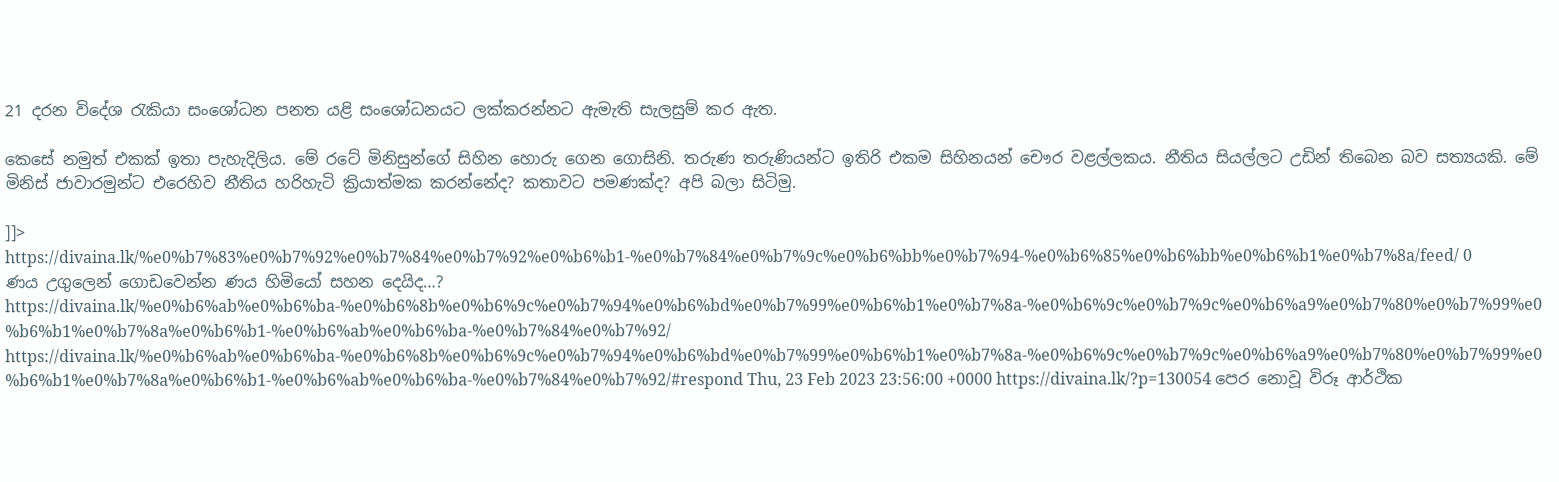21 දරන විදේශ රැකියා සංශෝධන පනත යළි සංශෝධනයට ලක්කරන්නට ඇමැති සැලසුම් කර ඇත.

කෙසේ නමුත් එකක් ඉතා පැහැදිලිය. මේ රටේ මිනිසුන්ගේ සිහින හොරු ගෙන ගොසිනි. තරුණ තරුණියන්ට ඉතිරි එකම සිහිනයන් චෞර වළල්ලකය. නීතිය සියල්ලට උඩින් තිබෙන බව සත්‍යයකි. මේ මිනිස් ජාවාරමුන්ට එරෙහිව නීතිය හරිහැටි ක්‍රියාත්මක කරන්නේද? කතාවට පමණක්ද? අපි බලා සිටිමු.

]]>
https://divaina.lk/%e0%b7%83%e0%b7%92%e0%b7%84%e0%b7%92%e0%b6%b1-%e0%b7%84%e0%b7%9c%e0%b6%bb%e0%b7%94-%e0%b6%85%e0%b6%bb%e0%b6%b1%e0%b7%8a/feed/ 0
ණය උගුලෙන් ගොඩවෙන්න ණය හිමියෝ සහන දෙයිද…? https://divaina.lk/%e0%b6%ab%e0%b6%ba-%e0%b6%8b%e0%b6%9c%e0%b7%94%e0%b6%bd%e0%b7%99%e0%b6%b1%e0%b7%8a-%e0%b6%9c%e0%b7%9c%e0%b6%a9%e0%b7%80%e0%b7%99%e0%b6%b1%e0%b7%8a%e0%b6%b1-%e0%b6%ab%e0%b6%ba-%e0%b7%84%e0%b7%92/ https://divaina.lk/%e0%b6%ab%e0%b6%ba-%e0%b6%8b%e0%b6%9c%e0%b7%94%e0%b6%bd%e0%b7%99%e0%b6%b1%e0%b7%8a-%e0%b6%9c%e0%b7%9c%e0%b6%a9%e0%b7%80%e0%b7%99%e0%b6%b1%e0%b7%8a%e0%b6%b1-%e0%b6%ab%e0%b6%ba-%e0%b7%84%e0%b7%92/#respond Thu, 23 Feb 2023 23:56:00 +0000 https://divaina.lk/?p=130054 පෙර නොවූ විරූ ආර්ථික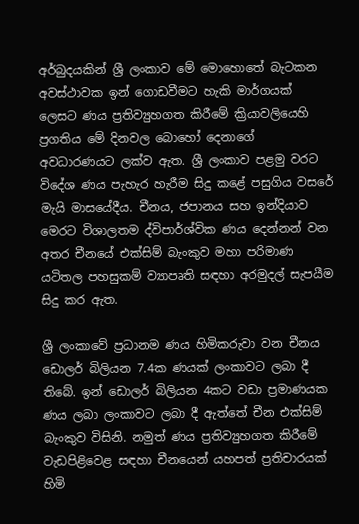අර්බුදයකින් ශ්‍රී ලංකාව මේ මොහොතේ බැටකන අවස්ථාවක ඉන් ගොඩවීමට හැකි මාර්ගයක් ලෙසට ණය ප්‍රතිව්‍යුහගත කිරීමේ ක්‍රියාවලියෙහි ප්‍රගතිය මේ දිනවල බොහෝ දෙනාගේ අවධාරණයට ලක්ව ඇත. ශ්‍රී ලංකාව පළමු වරට විදේශ ණය පැහැර හැරීම සිදු කළේ පසුගිය වසරේ මැයි මාසයේදීය. චීනය, ජපානය සහ ඉන්දියාව මෙරට විශාලතම ද්විපාර්ශ්වික ණය දෙන්නන් වන අතර චීනයේ එක්සිම් බැංකුව මහා පරිමාණ යටිතල පහසුකම් ව්‍යාපෘති සඳහා අරමුදල් සැපයීම සිදු කර ඇත.

ශ්‍රී ලංකාවේ ප්‍රධානම ණය හිමිකරුවා වන චීනය ඩොලර් බිලියන 7.4ක ණයක් ලංකාවට ලබා දී තිබේ. ඉන් ඩොලර් බිලියන 4කට වඩා ප්‍රමාණයක ණය ලබා ලංකාවට ලබා දී ඇත්තේ චීන එක්සිම් බැංකුව විසිනි. නමුත් ණය ප්‍රතිව්‍යුහගත කිරීමේ වැඩපිළිවෙළ සඳහා චීනයෙන් යහපත් ප්‍රතිචාරයක් හිමි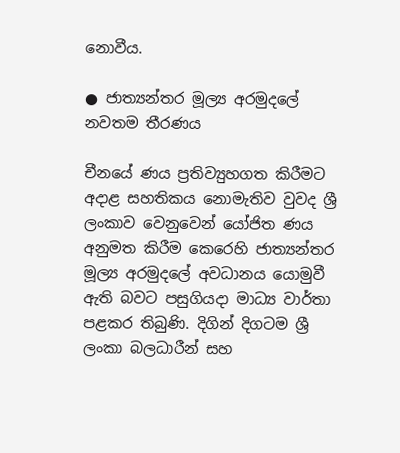නොවීය.

● ජාත්‍යන්තර මූල්‍ය අරමුදලේ නවතම තීරණය

චීනයේ ණය ප්‍රතිව්‍යුහගත කිරීමට අදාළ සහතිකය නොමැතිව වුවද ශ්‍රී ලංකාව වෙනුවෙන් යෝජිත ණය අනුමත කිරීම කෙරෙහි ජාත්‍යන්තර මූල්‍ය අරමුදලේ අවධානය යොමුවී ඇති බවට පසුගියදා මාධ්‍ය වාර්තා පළකර තිබුණි. දිගින් දිගටම ශ්‍රී ලංකා බලධාරීන් සහ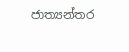ජාත්‍යන්තර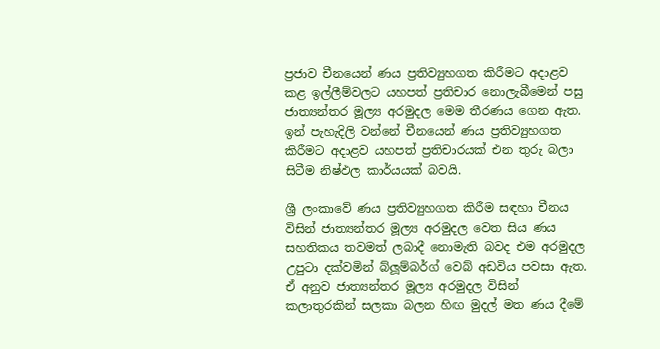ප්‍රජාව චීනයෙන් ණය ප්‍රතිව්‍යුහගත කිරීමට අදාළව කළ ඉල්ලීම්වලට යහපත් ප්‍රතිචාර නොලැබීමෙන් පසු ජාත්‍යන්තර මූල්‍ය අරමුදල මෙම තීරණය ගෙන ඇත. ඉන් පැහැදිලි වන්නේ චීනයෙන් ණය ප්‍රතිව්‍යුහගත කිරීමට අදාළව යහපත් ප්‍රතිචාරයක් එන තුරු බලා සිටීම නිෂ්ඵල කාර්යයක් බවයි.

ශ්‍රී ලංකාවේ ණය ප්‍රතිව්‍යුහගත කිරීම සඳහා චීනය විසින් ජාත්‍යන්තර මූල්‍ය අරමුදල වෙත සිය ණය සහතිකය තවමත් ලබාදී නොමැති බවද එම අරමුදල උපුටා දක්වමින් බ්ලූම්බර්ග් වෙබ් අඩවිය පවසා ඇත. ඒ අනුව ජාත්‍යන්තර මූල්‍ය අරමුදල විසින් කලාතුරකින් සලකා බලන හිඟ මුදල් මත ණය දීමේ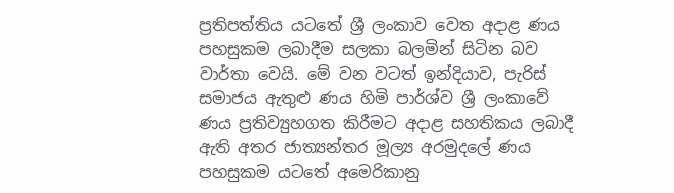ප්‍රතිපත්තිය යටතේ ශ්‍රී ලංකාව වෙත අදාළ ණය පහසුකම ලබාදීම සලකා බලමින් සිටින බව වාර්තා වෙයි. මේ වන වටත් ඉන්දියාව, පැරිස් සමාජය ඇතුළු ණය හිමි පාර්ශ්ව ශ්‍රී ලංකාවේ ණය ප්‍රතිව්‍යුහගත කිරීමට අදාළ සහතිකය ලබාදී ඇති අතර ජාත්‍යන්තර මූල්‍ය අරමුදලේ ණය පහසුකම යටතේ අමෙරිකානු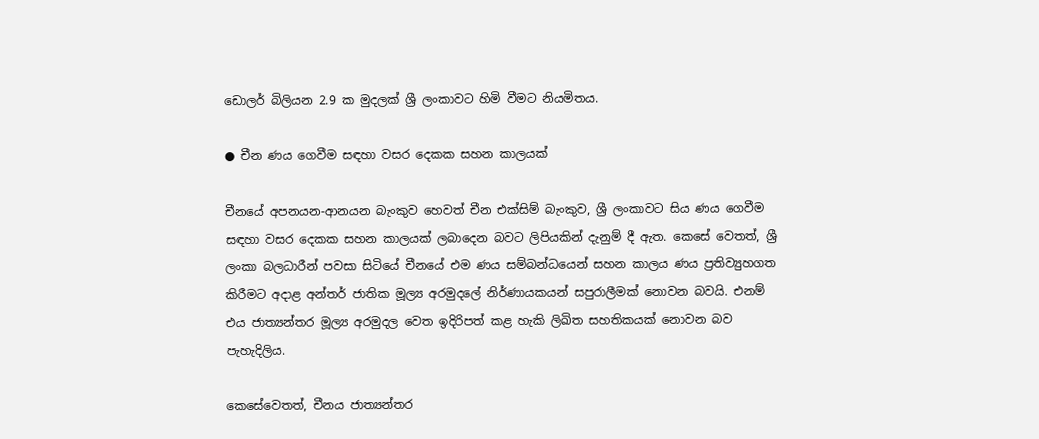ඩොලර් බිලියන 2.9 ක මුදලක් ශ්‍රී ලංකාවට හිමි වීමට නියමිතය.

● චීන ණය ගෙවීම සඳහා වසර දෙකක සහන කාලයක්

චීනයේ අපනයන-ආනයන බැංකුව හෙවත් චීන එක්සිම් බැංකුව, ශ්‍රී ලංකාවට සිය ණය ගෙවීම සඳහා වසර දෙකක සහන කාලයක් ලබාදෙන බවට ලිපියකින් දැනුම් දී ඇත. කෙසේ වෙතත්, ශ්‍රී ලංකා බලධාරීන් පවසා සිටියේ චීනයේ එම ණය සම්බන්ධයෙන් සහන කාලය ණය ප්‍රතිව්‍යුහගත කිරීමට අදාළ අන්තර් ජාතික මූල්‍ය අරමුදලේ නිර්ණායකයන් සපුරාලීමක් නොවන බවයි. එනම් එය ජාත්‍යන්තර මූල්‍ය අරමුදල වෙත ඉදිරිපත් කළ හැකි ලිඛිත සහතිකයක් නොවන බව පැහැදිලිය.

කෙසේවෙතත්, චීනය ජාත්‍යන්තර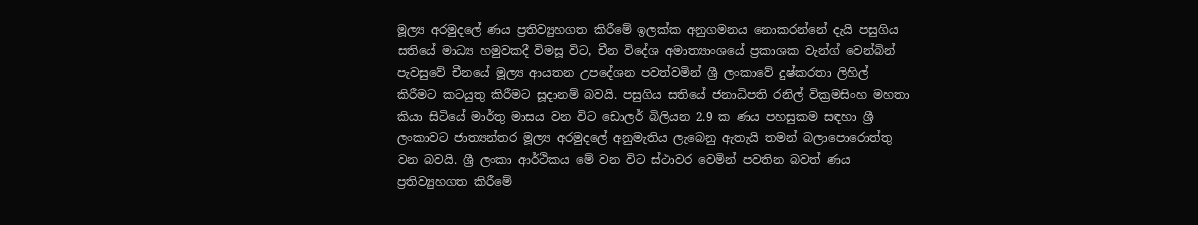මූල්‍ය අරමුදලේ ණය ප්‍රතිව්‍යුහගත කිරීමේ ඉලක්ක අනුගමනය නොකරන්නේ දැයි පසුගිය සතියේ මාධ්‍ය හමුවකදී විමසූ විට, චීන විදේශ අමාත්‍යාංශයේ ප්‍රකාශක වැන්ග් වෙන්බින් පැවසුවේ චීනයේ මූල්‍ය ආයතන උපදේශන පවත්වමින් ශ්‍රී ලංකාවේ දුෂ්කරතා ලිහිල් කිරීමට කටයුතු කිරීමට සූදානම් බවයි. පසුගිය සතියේ ජනාධිපති රනිල් වික්‍රමසිංහ මහතා කියා සිටියේ මාර්තු මාසය වන විට ඩොලර් බිලියන 2.9 ක ණය පහසුකම සඳහා ශ්‍රී ලංකාවට ජාත්‍යන්තර මූල්‍ය අරමුදලේ අනුමැතිය ලැබෙනු ඇතැයි තමන් බලාපොරොත්තු වන බවයි. ශ්‍රී ලංකා ආර්ථිකය මේ වන විට ස්ථාවර වෙමින් පවතින බවත් ණය ප්‍රතිව්‍යුහගත කිරීමේ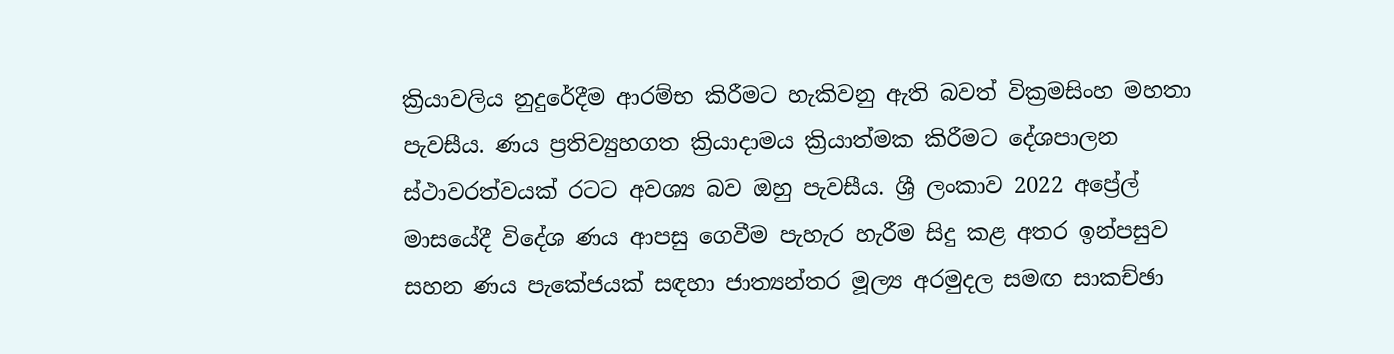ක්‍රියාවලිය නුදුරේදීම ආරම්භ කිරීමට හැකිවනු ඇති බවත් වික්‍රමසිංහ මහතා පැවසීය. ණය ප්‍රතිව්‍යුහගත ක්‍රියාදාමය ක්‍රියාත්මක කිරීමට දේශපාලන ස්ථාවරත්වයක් රටට අවශ්‍ය බව ඔහු පැවසීය. ශ්‍රී ලංකාව 2022 අප්‍රේල් මාසයේදී විදේශ ණය ආපසු ගෙවීම පැහැර හැරීම සිදු කළ අතර ඉන්පසුව සහන ණය පැකේජයක් සඳහා ජාත්‍යන්තර මූල්‍ය අරමුදල සමඟ සාකච්ඡා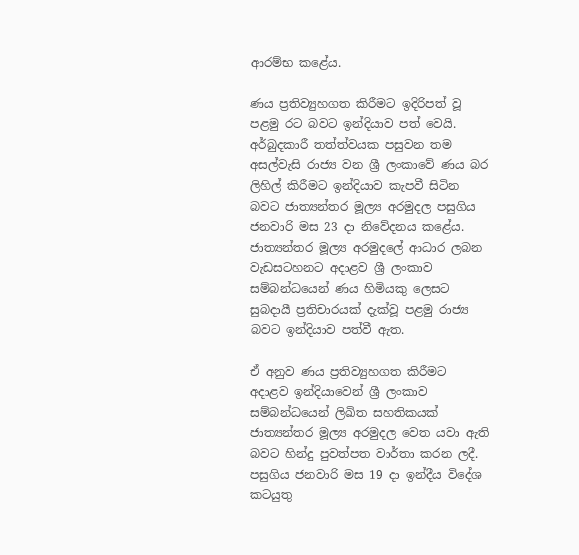ආරම්භ කළේය.

ණය ප්‍රතිව්‍යුහගත කිරීමට ඉදිරිපත් වූ පළමු රට බවට ඉන්දියාව පත් වෙයි. අර්බුදකාරී තත්ත්වයක පසුවන තම අසල්වැසි රාජ්‍ය වන ශ්‍රී ලංකාවේ ණය බර ලිහිල් කිරීමට ඉන්දියාව කැපවී සිටින බවට ජාත්‍යන්තර මූල්‍ය අරමුදල පසුගිය ජනවාරි මස 23 දා නිවේදනය කළේය. ජාත්‍යන්තර මූල්‍ය අරමුදලේ ආධාර ලබන වැඩසටහනට අදාළව ශ්‍රී ලංකාව සම්බන්ධයෙන් ණය හිමියකු ලෙසට සුබදායී ප්‍රතිචාරයක් දැක්වූ පළමු රාජ්‍ය බවට ඉන්දියාව පත්වී ඇත.

ඒ අනුව ණය ප්‍රතිව්‍යුහගත කිරීමට අදාළව ඉන්දියාවෙන් ශ්‍රී ලංකාව සම්බන්ධයෙන් ලිඛිත සහතිකයක් ජාත්‍යන්තර මූල්‍ය අරමුදල වෙත යවා ඇති බවට හින්දු පුවත්පත වාර්තා කරන ලදී. පසුගිය ජනවාරි මස 19 දා ඉන්දීය විදේශ කටයුතු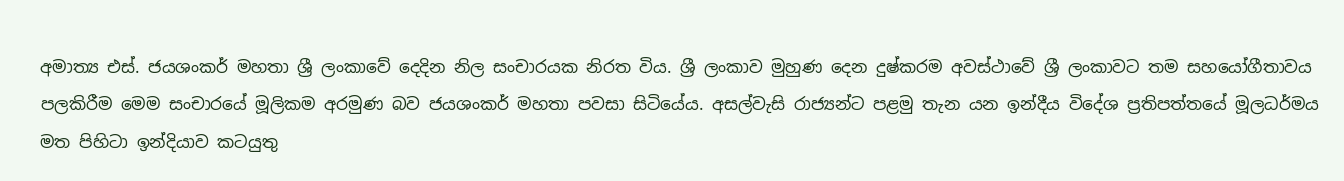අමාත්‍ය එස්. ජයශංකර් මහතා ශ්‍රී ලංකාවේ දෙදින නිල සංචාරයක නිරත විය. ශ්‍රී ලංකාව මුහුණ දෙන දුෂ්කරම අවස්ථාවේ ශ්‍රී ලංකාවට තම සහයෝගීතාවය පලකිරීම මෙම සංචාරයේ මූලිකම අරමුණ බව ජයශංකර් මහතා පවසා සිටියේය. අසල්වැසි රාජ්‍යන්ට පළමු තැන යන ඉන්දීය විදේශ ප්‍රතිපත්තයේ මූලධර්මය මත පිහිටා ඉන්දියාව කටයුතු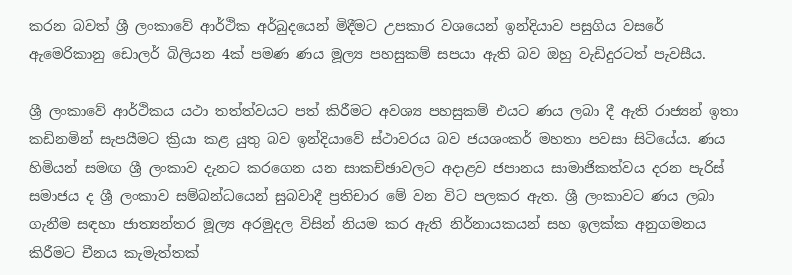කරන බවත් ශ්‍රී ලංකාවේ ආර්ථික අර්බුදයෙන් මිදීමට උපකාර වශයෙන් ඉන්දියාව පසුගිය වසරේ ඇමෙරිකානු ඩොලර් බිලියන 4ක් පමණ ණය මූල්‍ය පහසුකම් සපයා ඇති බව ඔහු වැඩිදුරටත් පැවසීය.

ශ්‍රී ලංකාවේ ආර්ථිකය යථා තත්ත්වයට පත් කිරීමට අවශ්‍ය පහසුකම් එයට ණය ලබා දී ඇති රාජ්‍යන් ඉතා කඩිනමින් සැපයීමට ක්‍රියා කළ යුතු බව ඉන්දියාවේ ස්ථාවරය බව ජයශංකර් මහතා පවසා සිටියේය. ණය හිමියන් සමඟ ශ්‍රී ලංකාව දැනට කරගෙන යන සාකච්ඡාවලට අදාළව ජපානය සාමාජිකත්වය දරන පැරිස් සමාජය ද ශ්‍රී ලංකාව සම්බන්ධයෙන් සුබවාදී ප්‍රතිචාර මේ වන විට පලකර ඇත. ශ්‍රී ලංකාවට ණය ලබා ගැනීම සඳහා ජාත්‍යන්තර මූල්‍ය අරමුදල විසින් නියම කර ඇති නිර්නායකයන් සහ ඉලක්ක අනුගමනය කිරීමට චීනය කැමැත්තක්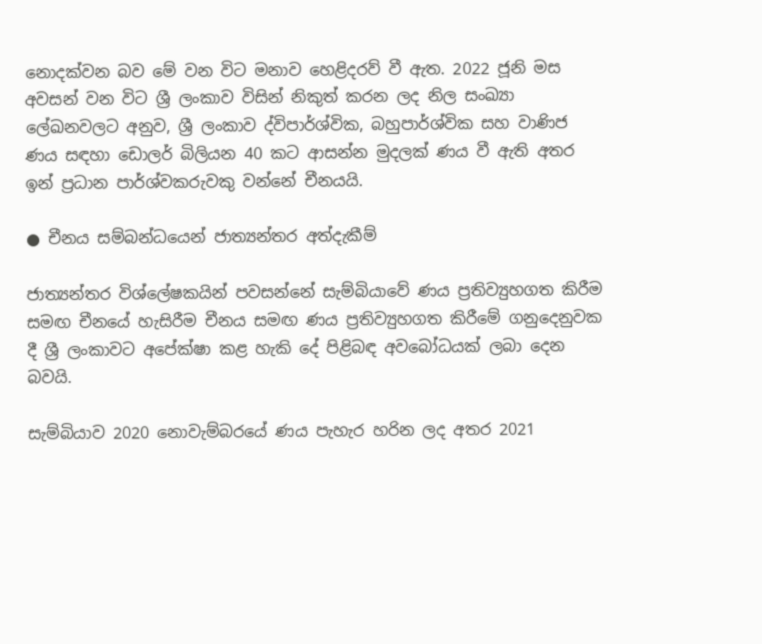නොදක්වන බව මේ වන විට මනාව හෙළිදරව් වී ඇත. 2022 ජූනි මස අවසන් වන විට ශ්‍රී ලංකාව විසින් නිකුත් කරන ලද නිල සංඛ්‍යා ලේඛනවලට අනුව, ශ්‍රී ලංකාව ද්විපාර්ශ්වික, බහුපාර්ශ්වික සහ වාණිජ ණය සඳහා ඩොලර් බිලියන 40 කට ආසන්න මුදලක් ණය වී ඇති අතර ඉන් ප්‍රධාන පාර්ශ්වකරුවකු වන්නේ චීනයයි.

● චීනය සම්බන්ධයෙන් ජාත්‍යන්තර අත්දැකීම්

ජාත්‍යන්තර විශ්ලේෂකයින් පවසන්නේ සැම්බියාවේ ණය ප්‍රතිව්‍යුහගත කිරීම සමඟ චීනයේ හැසිරීම චීනය සමඟ ණය ප්‍රතිව්‍යුහගත කිරීමේ ගනුදෙනුවක දී ශ්‍රී ලංකාවට අපේක්ෂා කළ හැකි දේ පිළිබඳ අවබෝධයක් ලබා දෙන බවයි.

සැම්බියාව 2020 නොවැම්බරයේ ණය පැහැර හරින ලද අතර 2021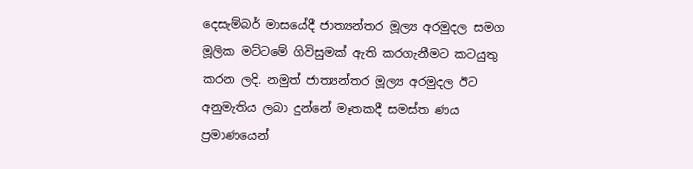දෙසැම්බර් මාසයේදී ජාත්‍යන්තර මූල්‍ය අරමුදල සමග මූලික මට්ටමේ ගිවිසුමක් ඇති කරගැනීමට කටයුතු කරන ලදි. නමුත් ජාත්‍යන්තර මූල්‍ය අරමුදල ඊට අනුමැතිය ලබා දුන්නේ මෑතකදී සමස්ත ණය ප්‍රමාණයෙන්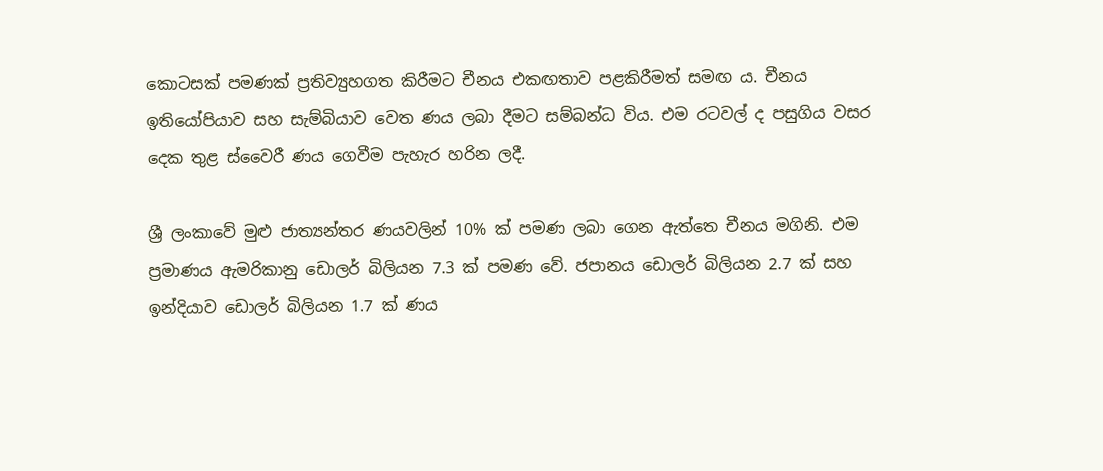කොටසක් පමණක් ප්‍රතිව්‍යුහගත කිරීමට චීනය එකඟතාව පළකිරීමත් සමඟ ය. චීනය ඉතියෝපියාව සහ සැම්බියාව වෙත ණය ලබා දීමට සම්බන්ධ විය. එම රටවල් ද පසුගිය වසර දෙක තුළ ස්වෛරී ණය ගෙවීම පැහැර හරින ලදී.

ශ්‍රී ලංකාවේ මුළු ජාත්‍යන්තර ණයවලින් 10% ක් පමණ ලබා ගෙන ඇත්තෙ චීනය මගිනි. එම ප්‍රමාණය ඇමරිකානු ඩොලර් බිලියන 7.3 ක් පමණ වේ. ජපානය ඩොලර් බිලියන 2.7 ක් සහ ඉන්දියාව ඩොලර් බිලියන 1.7 ක් ණය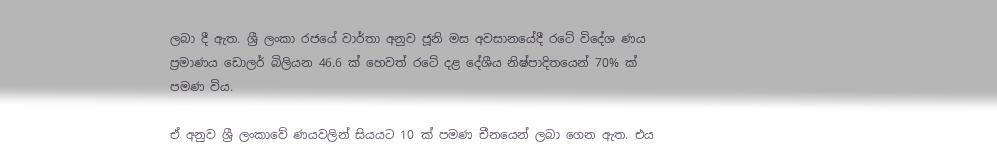ලබා දී ඇත. ශ්‍රී ලංකා රජයේ වාර්තා අනුව ජූනි මස අවසානයේදී රටේ විදේශ ණය ප්‍රමාණය ඩොලර් බිලියන 46.6 ක් හෙවත් රටේ දළ දේශීය නිෂ්පාදිතයෙන් 70% ක් පමණ විය.

ඒ අනුව ශ්‍රී ලංකාවේ ණයවලින් සියයට 10 ක් පමණ චීනයෙන් ලබා ගෙන ඇත. එය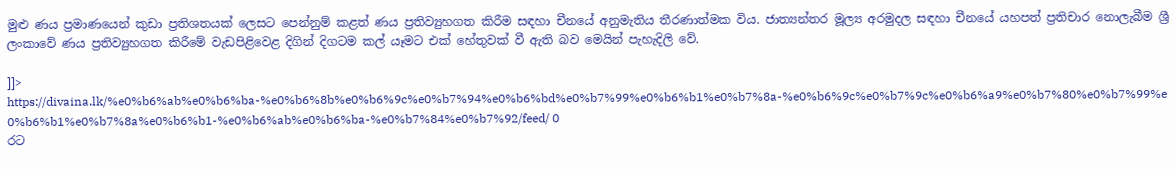මුළු ණය ප්‍රමාණයෙන් කුඩා ප්‍රතිශතයක් ලෙසට පෙන්නුම් කළත් ණය ප්‍රතිව්‍යුහගත කිරීම සඳහා චීනයේ අනුමැතිය තීරණාත්මක විය. ජාත්‍යන්තර මූල්‍ය අරමුදල සඳහා චීනයේ යහපත් ප්‍රතිචාර නොලැබීම ශ්‍රී ලංකාවේ ණය ප්‍රතිව්‍යුහගත කිරීමේ වැඩපිළිවෙළ දිගින් දිගටම කල් යෑමට එක් හේතුවක් වී ඇති බව මෙයින් පැහැදිලි වේ.

]]>
https://divaina.lk/%e0%b6%ab%e0%b6%ba-%e0%b6%8b%e0%b6%9c%e0%b7%94%e0%b6%bd%e0%b7%99%e0%b6%b1%e0%b7%8a-%e0%b6%9c%e0%b7%9c%e0%b6%a9%e0%b7%80%e0%b7%99%e0%b6%b1%e0%b7%8a%e0%b6%b1-%e0%b6%ab%e0%b6%ba-%e0%b7%84%e0%b7%92/feed/ 0
රට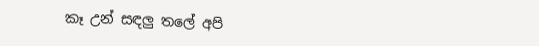කෑ උන් සඳලු තලේ අපි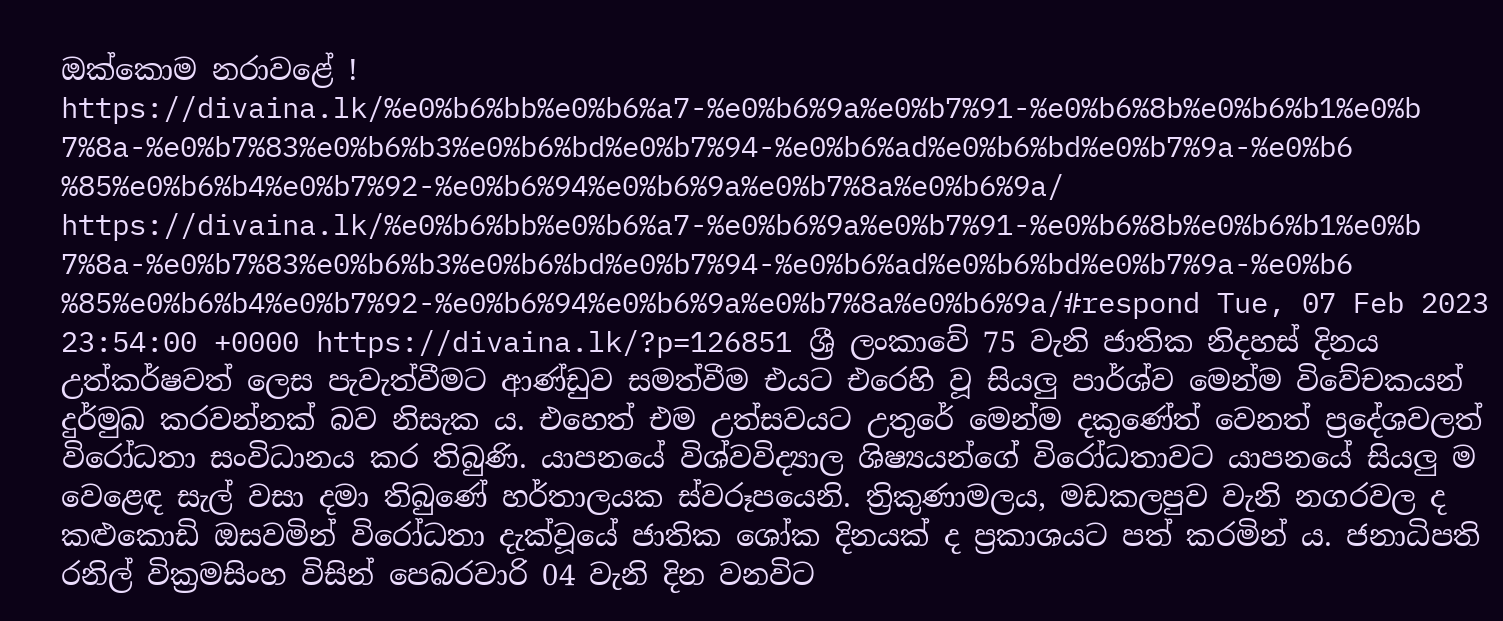ඔක්කොම නරාවළේ ! https://divaina.lk/%e0%b6%bb%e0%b6%a7-%e0%b6%9a%e0%b7%91-%e0%b6%8b%e0%b6%b1%e0%b7%8a-%e0%b7%83%e0%b6%b3%e0%b6%bd%e0%b7%94-%e0%b6%ad%e0%b6%bd%e0%b7%9a-%e0%b6%85%e0%b6%b4%e0%b7%92-%e0%b6%94%e0%b6%9a%e0%b7%8a%e0%b6%9a/ https://divaina.lk/%e0%b6%bb%e0%b6%a7-%e0%b6%9a%e0%b7%91-%e0%b6%8b%e0%b6%b1%e0%b7%8a-%e0%b7%83%e0%b6%b3%e0%b6%bd%e0%b7%94-%e0%b6%ad%e0%b6%bd%e0%b7%9a-%e0%b6%85%e0%b6%b4%e0%b7%92-%e0%b6%94%e0%b6%9a%e0%b7%8a%e0%b6%9a/#respond Tue, 07 Feb 2023 23:54:00 +0000 https://divaina.lk/?p=126851 ශ්‍රී ලංකාවේ 75 වැනි ජාතික නිදහස් දිනය උත්කර්ෂවත් ලෙස පැවැත්වීමට ආණ්ඩුව සමත්වීම එයට එරෙහි වූ සියලු පාර්ශ්ව මෙන්ම විවේචකයන් දුර්මුඛ කරවන්නක් බව නිසැක ය. එහෙත් එම උත්සවයට උතුරේ මෙන්ම දකුණේත් වෙනත් ප්‍රදේශවලත් විරෝධතා සංවිධානය කර තිබුණි. යාපනයේ විශ්වවිද්‍යාල ශිෂ්‍යයන්ගේ විරෝධතාවට යාපනයේ සියලු ම වෙළෙඳ සැල් වසා දමා තිබුණේ හර්තාලයක ස්වරූපයෙනි. ත්‍රිකුණාමලය, මඩකලපුව වැනි නගරවල ද කළුකොඩි ඔසවමින් විරෝධතා දැක්වූයේ ජාතික ශෝක දිනයක් ද ප්‍රකාශයට පත් කරමින් ය. ජනාධිපති රනිල් වික්‍රමසිංහ විසින් පෙබරවාරි 04 වැනි දින වනවිට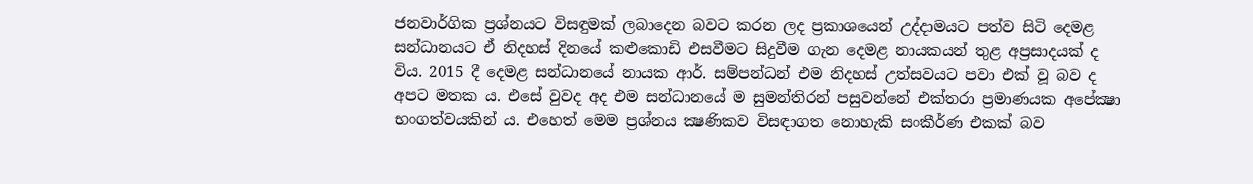ජනවාර්ගික ප්‍රශ්නයට විසඳුමක් ලබාදෙන බවට කරන ලද ප්‍රකාශයෙන් උද්දාමයට පත්ව සිටි දෙමළ සන්ධානයට ඒ නිදහස් දිනයේ කළුකොඩි එසවීමට සිදුවීම ගැන දෙමළ නායකයන් තුළ අප්‍රසාදයක් ද විය. 2015 දී දෙමළ සන්ධානයේ නායක ආර්. සම්පන්ධන් එම නිදහස් උත්සවයට පවා එක් වූ බව ද අපට මතක ය. එසේ වුවද අද එම සන්ධානයේ ම සුමන්තිරන් පසුවන්නේ එක්තරා ප්‍රමාණයක අපේක්‍ෂා භංගත්වයකින් ය. එහෙත් මෙම ප්‍රශ්නය ක්‍ෂණිකව විසඳාගත නොහැකි සංකීර්ණ එකක් බව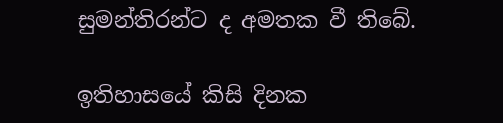සුමන්තිරන්ට ද අමතක වී තිබේ.

ඉතිහාසයේ කිසි දිනක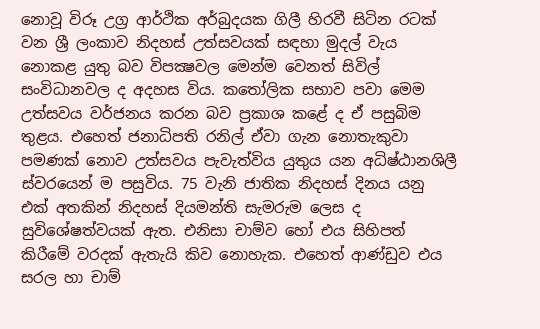නොවූ විරූ උග්‍ර ආර්ථික අර්බුදයක ගිලී හිරවී සිටින රටක් වන ශ්‍රී ලංකාව නිදහස් උත්සවයක් සඳහා මුදල් වැය නොකළ යුතු බව විපක්‍ෂවල මෙන්ම වෙනත් සිවිල් සංවිධානවල ද අදහස විය. කතෝලික සභාව පවා මෙම උත්සවය වර්ජනය කරන බව ප්‍රකාශ කළේ ද ඒ පසුබිම තුළය. එහෙත් ජනාධිපති රනිල් ඒවා ගැන නොතැකුවා පමණක් නොව උත්සවය පැවැත්විය යුතුය යන අධිෂ්ඨානශිලී ස්වරයෙන් ම පසුවිය. 75 වැනි ජාතික නිදහස් දිනය යනු එක් අතකින් නිදහස් දියමන්ති සැමරුම ලෙස ද සුවිශේෂත්වයක් ඇත. එනිසා චාම්ව හෝ එය සිහිපත් කිරීමේ වරදක් ඇතැයි කිව නොහැක. එහෙත් ආණ්ඩුව එය සරල හා චාම්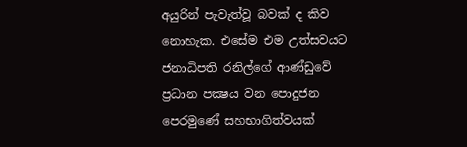අයුරින් පැවැත්වූ බවක් ද කිව නොහැක. එසේම එම උත්සවයට ජනාධිපති රනිල්ගේ ආණ්ඩුවේ ප්‍රධාන පක්‍ෂය වන පොදුජන පෙරමුණේ සහභාගිත්වයක්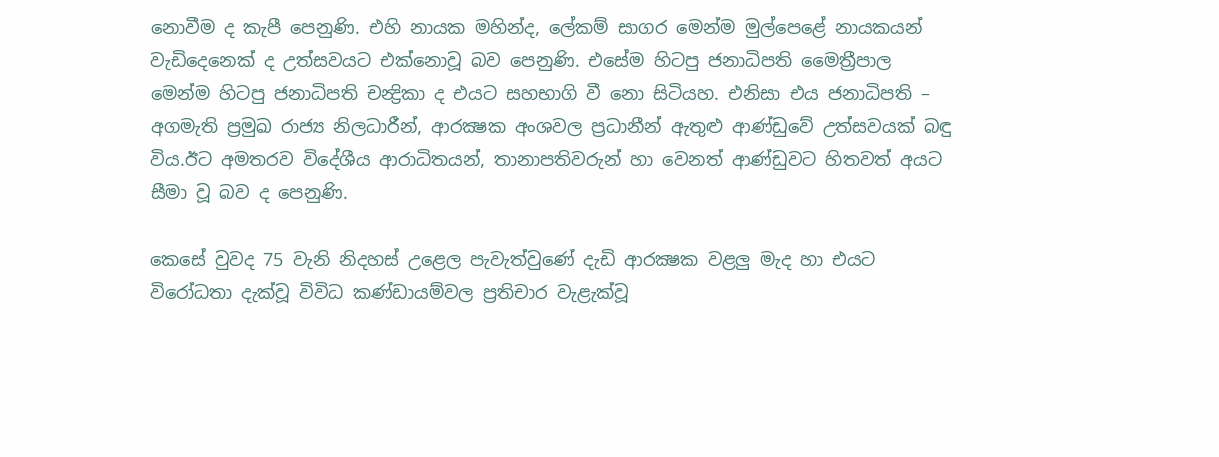නොවීම ද කැපී පෙනුණි. එහි නායක මහින්ද, ලේකම් සාගර මෙන්ම මුල්පෙළේ නායකයන් වැඩිදෙනෙක් ද උත්සවයට එක්නොවූ බව පෙනුණි. එසේම හිටපු ජනාධිපති මෛත්‍රීපාල මෙන්ම හිටපු ජනාධිපති චන්‍ද්‍රිකා ද එයට සහභාගි වී නො සිටියහ. එනිසා එය ජනාධිපති – අගමැති ප්‍රමුඛ රාජ්‍ය නිලධාරීන්, ආරක්‍ෂක අංශවල ප්‍රධානීන් ඇතුළු ආණ්ඩුවේ උත්සවයක් බඳු විය.ඊට අමතරව විදේශීය ආරාධිතයන්, තානාපතිවරුන් හා වෙනත් ආණ්ඩුවට හිතවත් අයට සීමා වූ බව ද පෙනුණි.

කෙසේ වුවද 75 වැනි නිදහස් උළෙල පැවැත්වුණේ දැඩි ආරක්‍ෂක වළලු මැද හා එයට විරෝධතා දැක්වූ විවිධ කණ්ඩායම්වල ප්‍රතිචාර වැළැක්වූ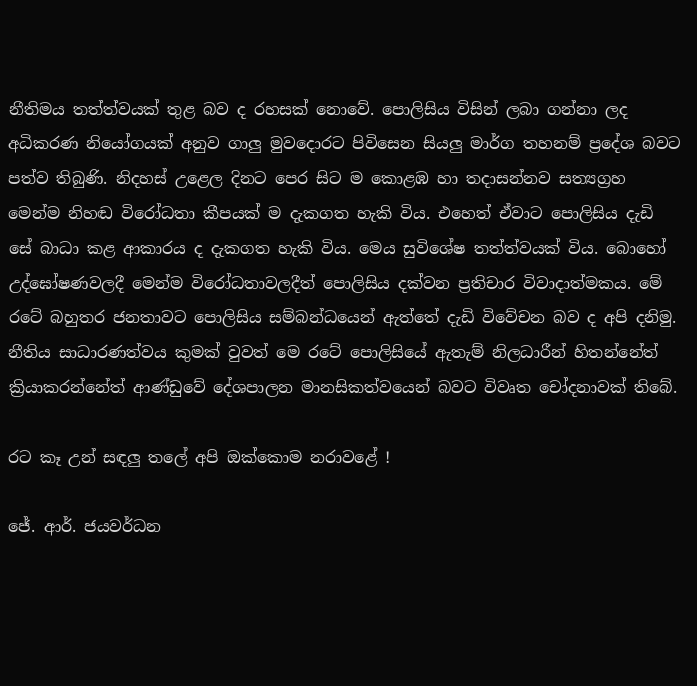නීතිමය තත්ත්වයක් තුළ බව ද රහසක් නොවේ. පොලිසිය විසින් ලබා ගන්නා ලද අධිකරණ නියෝගයක් අනුව ගාලු මුවදොරට පිවිසෙන සියලු මාර්ග තහනම් ප්‍රදේශ බවට පත්ව තිබුණි. නිදහස් උළෙල දිනට පෙර සිට ම කොළඹ හා තදාසන්නව සත්‍යග්‍රහ මෙන්ම නිහඬ විරෝධතා කීපයක් ම දැකගත හැකි විය. එහෙත් ඒවාට පොලිසිය දැඩි සේ බාධා කළ ආකාරය ද දැකගත හැකි විය. මෙය සුවිශේෂ තත්ත්වයක් විය. බොහෝ උද්ඝෝෂණවලදී මෙන්ම විරෝධතාවලදීත් පොලිසිය දක්වන ප්‍රතිචාර විවාදාත්මකය. මේ රටේ බහුතර ජනතාවට පොලිසිය සම්බන්ධයෙන් ඇත්තේ දැඩි විවේචන බව ද අපි දනිමු. නීතිය සාධාරණත්වය කුමක් වුවත් මෙ රටේ පොලිසියේ ඇතැම් නිලධාරීන් හිතන්නේත් ක්‍රියාකරන්නේත් ආණ්ඩුවේ දේශපාලන මානසිකත්වයෙන් බවට විවෘත චෝදනාවක් තිබේ.

රට කෑ උන් සඳලු තලේ අපි ඔක්කොම නරාවළේ !

ජේ. ආර්. ජයවර්ධන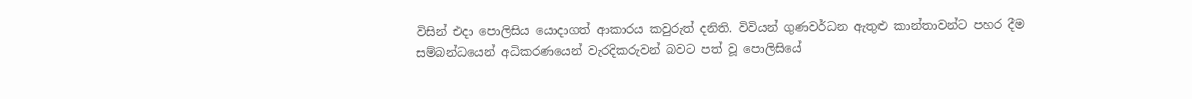විසින් එදා පොලිසිය යොදාගත් ආකාරය කවුරුත් දනිති. විවියන් ගුණවර්ධන ඇතුළු කාන්තාවන්ට පහර දීම සම්බන්ධයෙන් අධිකරණයෙන් වැරදිකරුවන් බවට පත් වූ පොලිසියේ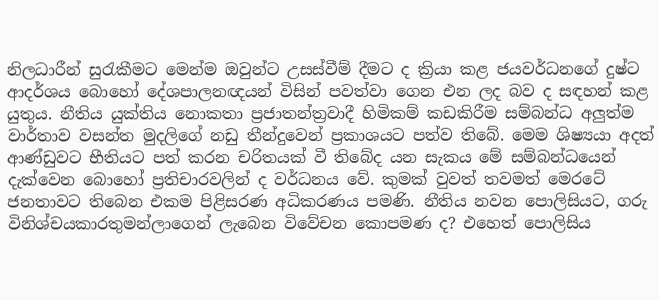නිලධාරීන් සුරැකීමට මෙන්ම ඔවුන්ට උසස්වීම් දීමට ද ක්‍රියා කළ ජයවර්ධනගේ දුෂ්ට ආදර්ශය බොහෝ දේශපාලනඥයන් විසින් පවත්වා ගෙන එන ලද බව ද සඳහන් කළ යුතුය. නීතිය යුක්තිය නොකතා ප්‍රජාතන්ත්‍රවාදී හිමිකම් කඩකිරීම සම්බන්ධ අලුත්ම වාර්තාව වසන්ත මුදලිගේ නඩු තීන්දුවෙන් ප්‍රකාශයට පත්ව තිබේ. මෙම ශිෂ්‍යයා අදත් ආණ්ඩුවට භීතියට පත් කරන චරිතයක් වී තිබේද යන සැකය මේ සම්බන්ධයෙන් දැක්වෙන බොහෝ ප්‍රතිචාරවලින් ද වර්ධනය වේ. කුමක් වුවත් තවමත් මෙරටේ ජනතාවට තිබෙන එකම පිළිසරණ අධිකරණය පමණි. නීතිය නවන පොලිසියට, ගරු විනිශ්චයකාරතුමන්ලාගෙන් ලැබෙන විවේචන කොපමණ ද? එහෙත් පොලිසිය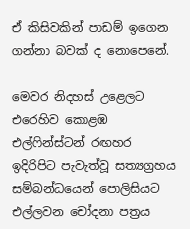ඒ කිසිවකින් පාඩම් ඉගෙන ගන්නා බවක් ද නොපෙනේ.

මෙවර නිදහස් උළෙලට එරෙහිව කොළඹ එල්ෆින්ස්ටන් රඟහර ඉදිරිපිට පැවැත්වූ සත්‍යග්‍රහය සම්බන්ධයෙන් පොලිසියට එල්ලවන චෝදනා පත්‍රය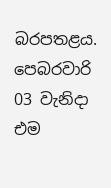බරපතළය. පෙබරවාරි 03 වැනිදා එම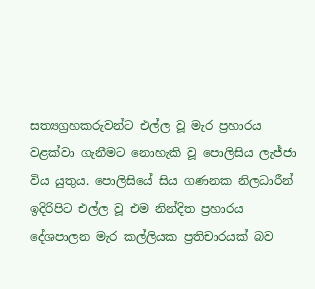සත්‍යග්‍රහකරුවන්ට එල්ල වූ මැර ප්‍රහාරය වළක්වා ගැනීමට නොහැකි වූ පොලිසිය ලැජ්ජා විය යුතුය. පොලිසියේ සිය ගණනක නිලධාරීන් ඉදිරිපිට එල්ල වූ එම නින්දිත ප්‍රහාරය දේශපාලන මැර කල්ලියක ප්‍රතිචාරයක් බව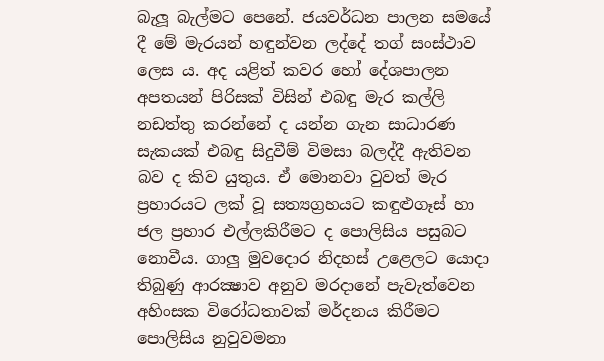බැලූ බැල්මට පෙනේ. ජයවර්ධන පාලන සමයේ දී මේ මැරයන් හඳුන්වන ලද්දේ තග් සංස්ථාව ලෙස ය. අද යළිත් කවර හෝ දේශපාලන අපතයන් පිරිසක් විසින් එබඳු මැර කල්ලි නඩත්තු කරන්නේ ද යන්න ගැන සාධාරණ සැකයක් එබඳු සිදුවීම් විමසා බලද්දී ඇතිවන බව ද කිව යුතුය. ඒ මොනවා වුවත් මැර ප්‍රහාරයට ලක් වූ සත්‍යග්‍රහයට කඳුළුගෑස් හා ජල ප්‍රහාර එල්ලකිරීමට ද පොලිසිය පසුබට නොවීය. ගාලු මුවදොර නිදහස් උළෙලට යොදා තිබුණු ආරක්‍ෂාව අනුව මරදානේ පැවැත්වෙන අහිංසක විරෝධතාවක් මර්දනය කිරීමට පොලිසිය නුවුවමනා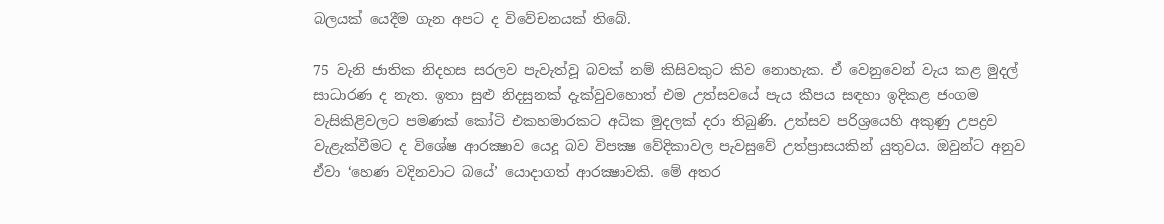බලයක් යෙදීම ගැන අපට ද විවේචනයක් තිබේ.

75 වැනි ජාතික නිදහස සරලව පැවැත්වූ බවක් නම් කිසිවකුට කිව නොහැක. ඒ වෙනුවෙන් වැය කළ මුදල් සාධාරණ ද නැත. ඉතා සුළු නිදසුනක් දැක්වුවහොත් එම උත්සවයේ පැය කීපය සඳහා ඉදිකළ ජංගම වැසිකිළිවලට පමණක් කෝටි එකහමාරකට අධික මුදලක් දරා තිබුණි. උත්සව පරිශ්‍රයෙහි අකුණු උපද්‍රව වැළැක්වීමට ද විශේෂ ආරක්‍ෂාව යෙදූ බව විපක්‍ෂ වේදිකාවල පැවසුවේ උත්ප්‍රාසයකින් යුතුවය. ඔවුන්ට අනුව ඒවා ‘හෙණ වදිනවාට බයේ’ යොදාගත් ආරක්‍ෂාවකි. මේ අතර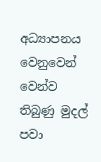අධ්‍යාපනය වෙනුවෙන් වෙන්ව තිබුණු මුදල් පවා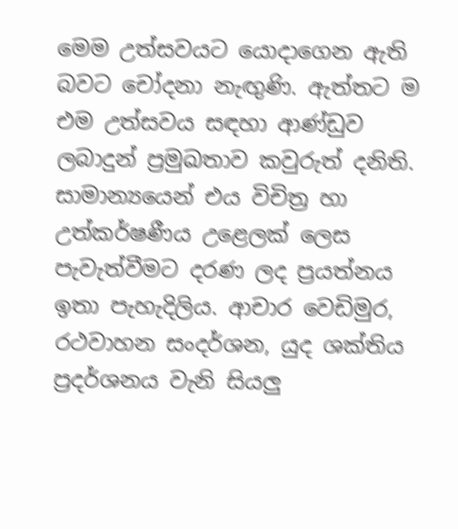මෙම උත්සවයට යොදාගෙන ඇති බවට චෝදනා නැඟුණි. ඇත්තට ම එම උත්සවය සඳහා ආණ්ඩුව ලබාදුන් ප්‍රමුඛතාව කවුරුත් දනිති. සාමාන්‍යයෙන් එය විචිත්‍ර හා උත්කර්ෂණීය උළෙලක් ලෙස පැවැත්වීමට දරණ ලද ප්‍රයත්නය ඉතා පැහැදිලිය. ආචාර වෙඩිමුර, රථවාහන සංදර්ශන, යුද ශක්තිය ප්‍රදර්ශනය වැනි සියලු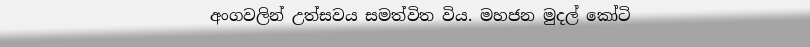අංගවලින් උත්සවය සමත්විත විය. මහජන මුදල් කෝටි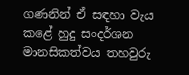ගණනින් ඒ සඳහා වැය කළේ හුදු සංදර්ශන මානසිකත්වය තහවුරු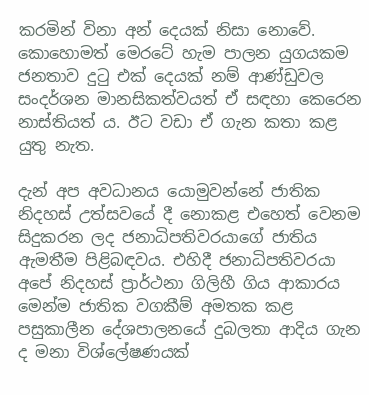කරමින් විනා අන් දෙයක් නිසා නොවේ. කොහොමත් මෙරටේ හැම පාලන යුගයකම ජනතාව දුටු එක් දෙයක් නම් ආණ්ඩුවල සංදර්ශන මානසිකත්වයත් ඒ සඳහා කෙරෙන නාස්තියත් ය. ඊට වඩා ඒ ගැන කතා කළ යුතු නැත.

දැන් අප අවධානය යොමුවන්නේ ජාතික නිදහස් උත්සවයේ දී නොකළ එහෙත් වෙනම සිදුකරන ලද ජනාධිපතිවරයාගේ ජාතිය ඇමතීම පිළිබඳවය. එහිදී ජනාධිපතිවරයා අපේ නිදහස් ප්‍රාර්ථනා ගිලිහී ගිය ආකාරය මෙන්ම ජාතික වගකීම් අමතක කළ පසුකාලීන දේශපාලනයේ දුබලතා ආදිය ගැන ද මනා විශ්ලේෂණයක්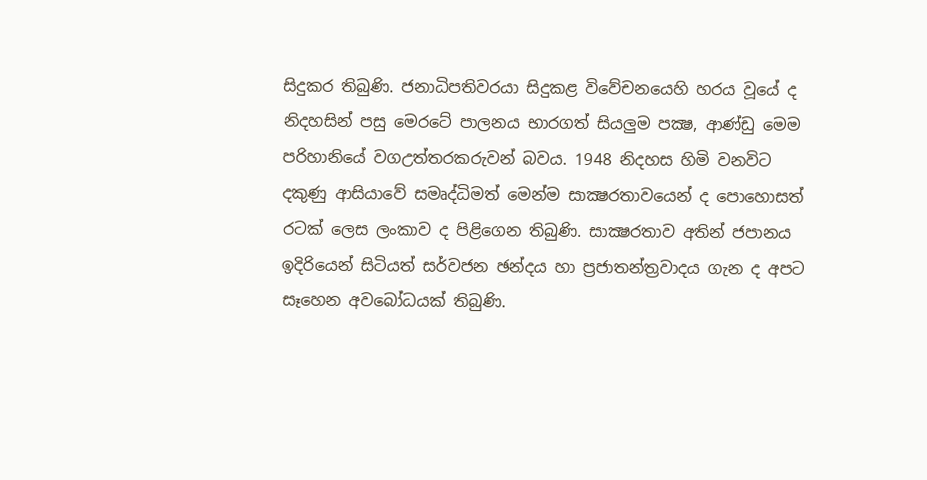සිදුකර තිබුණි. ජනාධිපතිවරයා සිදුකළ විවේචනයෙහි හරය වූයේ ද නිදහසින් පසු මෙරටේ පාලනය භාරගත් සියලුම පක්‍ෂ, ආණ්ඩු මෙම පරිහානියේ වගඋත්තරකරුවන් බවය. 1948 නිදහස හිමි වනවිට දකුණු ආසියාවේ සමෘද්ධිමත් මෙන්ම සාක්‍ෂරතාවයෙන් ද පොහොසත් රටක් ලෙස ලංකාව ද පිළිගෙන තිබුණි. සාක්‍ෂරතාව අතින් ජපානය ඉදිරියෙන් සිටියත් සර්වජන ඡන්දය හා ප්‍රජාතන්ත්‍රවාදය ගැන ද අපට සෑහෙන අවබෝධයක් තිබුණි.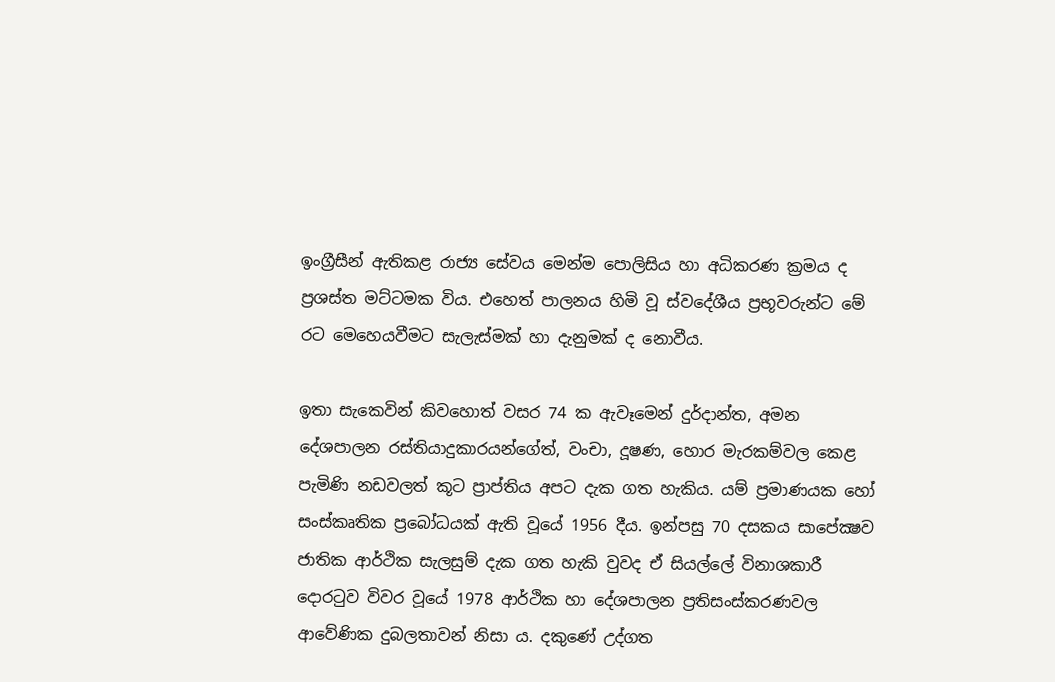ඉංග්‍රීසීන් ඇතිකළ රාජ්‍ය සේවය මෙන්ම පොලිසිය හා අධිකරණ ක්‍රමය ද ප්‍රශස්ත මට්ටමක විය. එහෙත් පාලනය හිමි වූ ස්වදේශීය ප්‍රභූවරුන්ට මේ රට මෙහෙයවීමට සැලැස්මක් හා දැනුමක් ද නොවීය.

ඉතා සැකෙවින් කිවහොත් වසර 74 ක ඇවෑමෙන් දුර්දාන්ත, අමන දේශපාලන රස්තියාදුකාරයන්ගේත්, වංචා, දූෂණ, හොර මැරකම්වල කෙළ පැමිණි නඩවලත් කූට ප්‍රාප්තිය අපට දැක ගත හැකිය. යම් ප්‍රමාණයක හෝ සංස්කෘතික ප්‍රබෝධයක් ඇති වූයේ 1956 දීය. ඉන්පසු 70 දසකය සාපේක්‍ෂව ජාතික ආර්ථික සැලසුම් දැක ගත හැකි වුවද ඒ සියල්ලේ විනාශකාරී දොරටුව විවර වූයේ 1978 ආර්ථික හා දේශපාලන ප්‍රතිසංස්කරණවල ආවේණික දුබලතාවන් නිසා ය. දකුණේ උද්ගත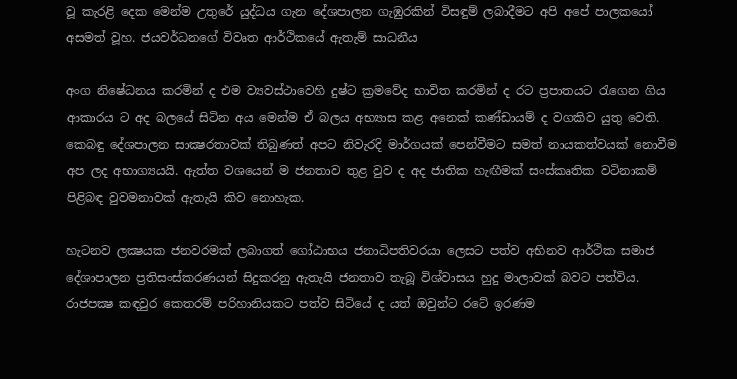වූ කැරළි දෙක මෙන්ම උතුරේ යුද්ධය ගැන දේශපාලන ගැඹුරකින් විසඳුම් ලබාදීමට අපි අපේ පාලකයෝ අසමත් වූහ. ජයවර්ධනගේ විවෘත ආර්ථිකයේ ඇතැම් සාධනීය

අංග නිෂේධනය කරමින් ද එම ව්‍යවස්ථාවෙහි දුෂ්ට ක්‍රමවේද භාවිත කරමින් ද රට ප්‍රපාතයට රැගෙන ගිය ආකාරය ට අද බලයේ සිටින අය මෙන්ම ඒ බලය අභ්‍යාස කළ අනෙක් කණ්ඩායම් ද වගකිව යුතු වෙති. කෙබඳු දේශපාලන සාක්‍ෂරතාවක් තිබුණත් අපට නිවැරදි මාර්ගයක් පෙන්වීමට සමත් නායකත්වයක් නොවීම අප ලද අභාග්‍යයයි. ඇත්ත වශයෙන් ම ජනතාව තුළ වුව ද අද ජාතික හැඟීමක් සංස්කෘතික වටිනාකම් පිළිබඳ වුවමනාවක් ඇතැයි කිව නොහැක.

හැටනව ලක්‍ෂයක ජනවරමක් ලබාගත් ගෝඨාභය ජනාධිපතිවරයා ලෙසට පත්ව අභිනව ආර්ථික සමාජ දේශාපාලන ප්‍රතිසංස්කරණයන් සිදුකරනු ඇතැයි ජනතාව තැබූ විශ්වාසය හුදු මාලාවක් බවට පත්විය. රාජපක්‍ෂ කඳවුර කෙතරම් පරිහානියකට පත්ව සිටියේ ද යත් ඔවුන්ට රටේ ඉරණම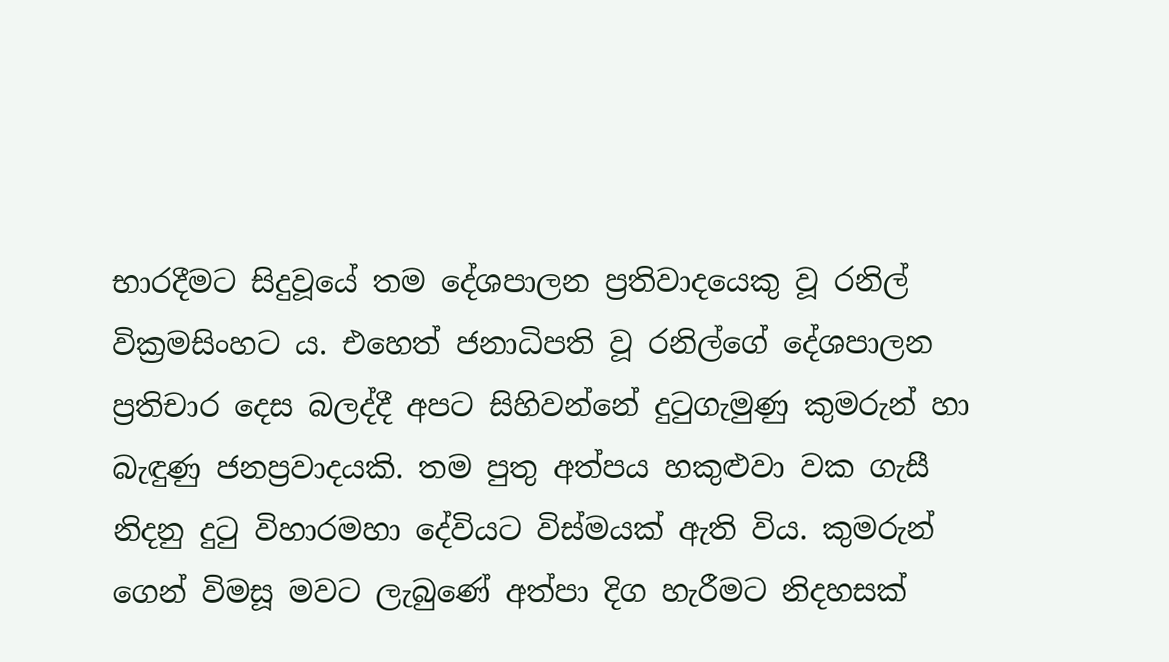භාරදීමට සිදුවූයේ තම දේශපාලන ප්‍රතිවාදයෙකු වූ රනිල් වික්‍රමසිංහට ය. එහෙත් ජනාධිපති වූ රනිල්ගේ දේශපාලන ප්‍රතිචාර දෙස බලද්දී අපට සිහිවන්නේ දුටුගැමුණු කුමරුන් හා බැඳුණු ජනප්‍රවාදයකි. තම පුතු අත්පය හකුළුවා වක ගැසී නිදනු දුටු විහාරමහා දේවියට විස්මයක් ඇති විය. කුමරුන් ගෙන් විමසූ මවට ලැබුණේ අත්පා දිග හැරීමට නිදහසක්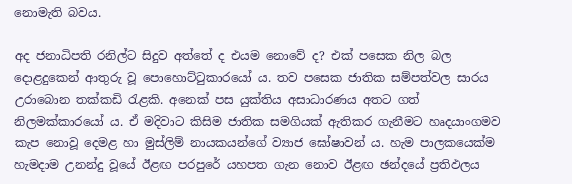නොමැති බවය.

අද ජනාධිපති රනිල්ට සිදුව අත්තේ ද එයම නොවේ ද? එක් පසෙක නිල බල දොළදුකෙන් ආතුරු වූ පොහොට්ටුකාරයෝ ය. තව පසෙක ජාතික සම්පත්වල සාරය උරාබොන තක්කඩි රැළකි. අනෙක් පස යුක්තිය අසාධාරණය අතට ගත් නිලමක්කාරයෝ ය. ඒ මදිවාට කිසිම ජාතික සමගියක් ඇතිකර ගැනීමට හෘදයාංගමව කැප නොවූ දෙමළ හා මුස්ලිම් නායකයන්ගේ ව්‍යාජ ඝෝෂාවන් ය. හැම පාලකයෙක්ම හැමදාම උනන්දු වූයේ ඊළඟ පරපුරේ යහපත ගැන නොව ඊළඟ ඡන්දයේ ප්‍රතිඵලය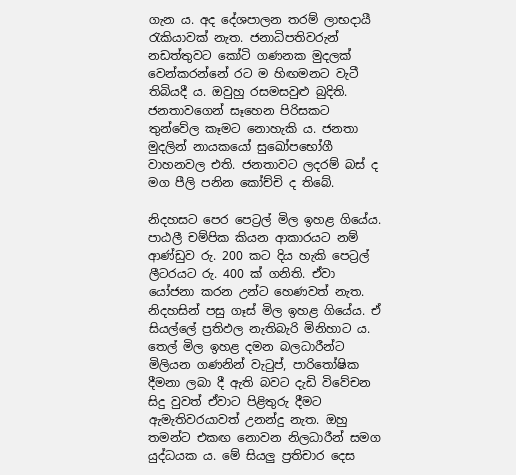ගැන ය. අද දේශපාලන තරම් ලාභදායී රැකියාවක් නැත. ජනාධිපතිවරුන් නඩත්තුවට කෝටි ගණනක මුදලක් වෙන්කරන්නේ රට ම හිඟමනට වැටී තිබියදී ය. ඔවුහු රසමසවුළු බුදිති. ජනතාවගෙන් සෑහෙන පිරිසකට තුන්වේල කෑමට නොහැකි ය. ජනතා මුදලින් නායකයෝ සුඛෝපභෝගී වාහනවල එති. ජනතාවට ලදරම් බස් ද මග පීලි පනින කෝච්චි ද තිබේ.

නිදහසට පෙර පෙට්‍රල් මිල ඉහළ ගියේය. පාඨලී චම්පික කියන ආකාරයට නම් ආණ්ඩුව රු. 200 කට දිය හැකි පෙට්‍රල් ලීටරයට රු. 400 ක් ගනිති. ඒවා යෝජනා කරන උන්ට හෙණවත් නැත. නිදහසින් පසු ගෑස් මිල ඉහළ ගියේය. ඒ සියල්ලේ ප්‍රතිඵල නැතිබැරි මිනිහාට ය. තෙල් මිල ඉහළ දමන බලධාරීන්ට මිලියන ගණනින් වැටුප්, පාරිතෝෂික දීමනා ලබා දී ඇති බවට දැඩි විවේචන සිදු වුවත් ඒවාට පිළිතුරු දීමට ඇමැතිවරයාවත් උනන්දු නැත. ඔහු තමන්ට එකඟ නොවන නිලධාරීන් සමග යුද්ධයක ය. මේ සියලු ප්‍රතිචාර දෙස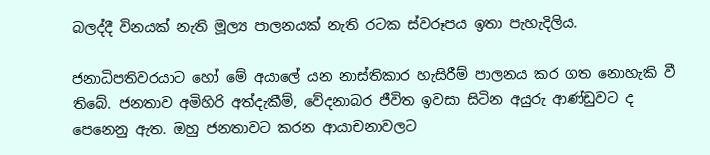බලද්දී විනයක් නැති මූල්‍ය පාලනයක් නැති රටක ස්වරූපය ඉතා පැහැදිලිය.

ජනාධිපතිවරයාට හෝ මේ අයාලේ යන නාස්තිකාර හැසිරීම් පාලනය කර ගත නොහැකි වී තිබේ. ජනතාව අමිහිරි අත්දැකීම්, වේදනාබර ජීවිත ඉවසා සිටින අයුරු ආණ්ඩුවට ද පෙනෙනු ඇත. ඔහු ජනතාවට කරන ආයාචනාවලට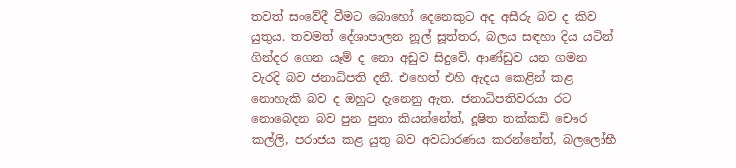තවත් සංවේදී වීමට බොහෝ දෙනෙකුට අද අසීරු බව ද කිව යුතුය. තවමත් දේශාපාලන නූල් සූත්තර, බලය සඳහා දිය යටින් ගින්දර ගෙන යෑම් ද නො අඩුව සිදුවේ. ආණ්ඩුව යන ගමන වැරදි බව ජනාධිපති දනී. එහෙත් එහි ඇදය කෙළින් කළ නොහැකි බව ද ඔහුට දැනෙනු ඇත. ජනාධිපතිවරයා රට නොබෙදන බව පුන පුනා කියන්නේත්, දූෂිත තක්කඩි චෞර කල්ලි, පරාජය කළ යුතු බව අවධාරණය කරන්නේත්, බලලෝභී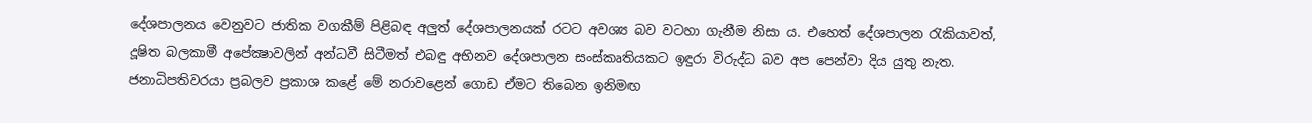දේශපාලනය වෙනුවට ජාතික වගකීම් පිළිබඳ අලුත් දේශපාලනයක් රටට අවශ්‍ය බව වටහා ගැනීම නිසා ය. එහෙත් දේශපාලන රැකියාවත්, දූෂිත බලකාමී අපේක්‍ෂාවලින් අන්ධවී සිටීමත් එබඳු අභිනව දේශපාලන සංස්කෘතියකට ඉඳුරා විරුද්ධ බව අප පෙන්වා දිය යුතු නැත. ජනාධිපතිවරයා ප්‍රබලව ප්‍රකාශ කළේ මේ නරාවළෙන් ගොඩ ඒමට තිබෙන ඉනිමඟ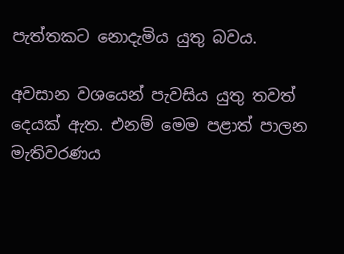පැත්තකට නොදැමිය යුතු බවය.

අවසාන වශයෙන් පැවසිය යුතු තවත් දෙයක් ඇත. එනම් මෙම පළාත් පාලන මැතිවරණය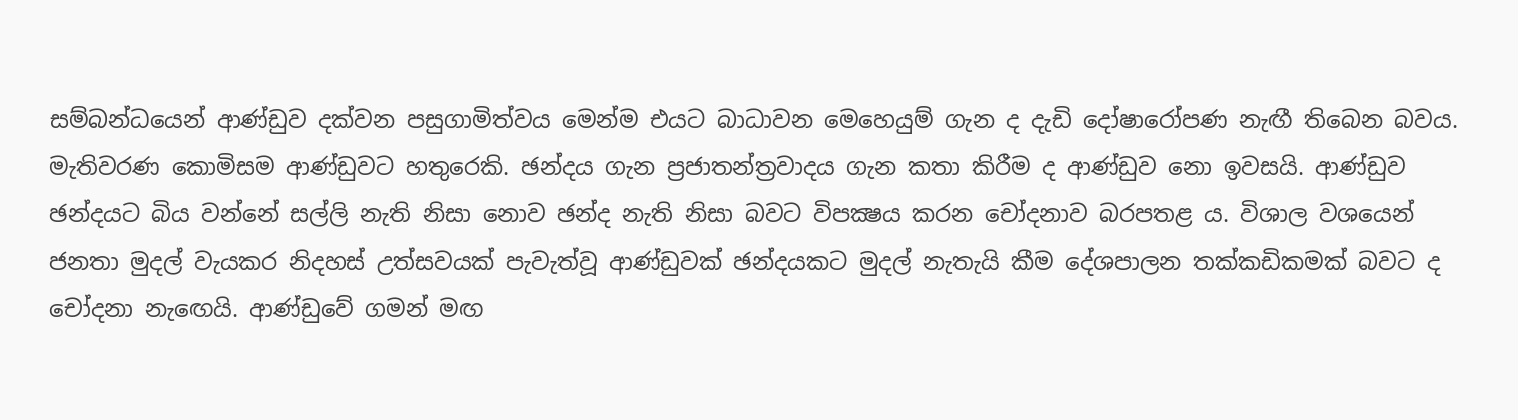සම්බන්ධයෙන් ආණ්ඩුව දක්වන පසුගාමිත්වය මෙන්ම එයට බාධාවන මෙහෙයුම් ගැන ද දැඩි දෝෂාරෝපණ නැඟී තිබෙන බවය. මැතිවරණ කොමිසම ආණ්ඩුවට හතුරෙකි. ඡන්දය ගැන ප්‍රජාතන්ත්‍රවාදය ගැන කතා කිරීම ද ආණ්ඩුව නො ඉවසයි. ආණ්ඩුව ඡන්දයට බිය වන්නේ සල්ලි නැති නිසා නොව ඡන්ද නැති නිසා බවට විපක්‍ෂය කරන චෝදනාව බරපතළ ය. විශාල වශයෙන් ජනතා මුදල් වැයකර නිදහස් උත්සවයක් පැවැත්වූ ආණ්ඩුවක් ඡන්දයකට මුදල් නැතැයි කීම දේශපාලන තක්කඩිකමක් බවට ද චෝදනා නැඟෙයි. ආණ්ඩුවේ ගමන් මඟ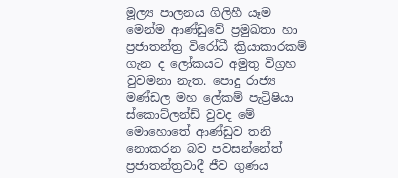මූල්‍ය පාලනය ගිලිහී යෑම මෙන්ම ආණ්ඩුවේ ප්‍රමුඛතා හා ප්‍රජාතන්ත්‍ර විරෝධී ක්‍රියාකාරකම් ගැන ද ලෝකයට අමුතු විග්‍රහ වුවමනා නැත. පොදු රාජ්‍ය මණ්ඩල මහ ලේකම් පැට්‍රිෂියා ස්කොට්ලන්ඩ් වුවද මේ මොහොතේ ආණ්ඩුව තනි නොකරන බව පවසන්නේත් ප්‍රජාතන්ත්‍රවාදී ජීව ගුණය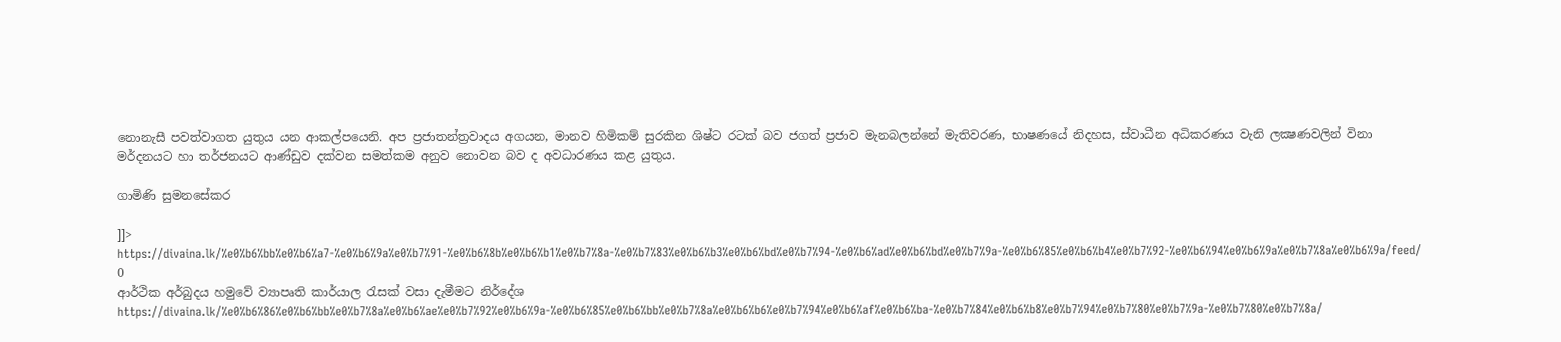නොනැසී පවත්වාගත යුතුය යන ආකල්පයෙනි. අප ප්‍රජාතන්ත්‍රවාදය අගයන, මානව හිමිකම් සුරකින ශිෂ්ට රටක් බව ජගත් ප්‍රජාව මැනබලන්නේ මැතිවරණ, භාෂණයේ නිදහස, ස්වාධීන අධිකරණය වැනි ලක්‍ෂණවලින් විනා මර්දනයට හා තර්ජනයට ආණ්ඩුව දක්වන සමත්කම අනුව නොවන බව ද අවධාරණය කළ යුතුය.

ගාමිණි සුමනසේකර

]]>
https://divaina.lk/%e0%b6%bb%e0%b6%a7-%e0%b6%9a%e0%b7%91-%e0%b6%8b%e0%b6%b1%e0%b7%8a-%e0%b7%83%e0%b6%b3%e0%b6%bd%e0%b7%94-%e0%b6%ad%e0%b6%bd%e0%b7%9a-%e0%b6%85%e0%b6%b4%e0%b7%92-%e0%b6%94%e0%b6%9a%e0%b7%8a%e0%b6%9a/feed/ 0
ආර්ථික අර්බුදය හමුවේ ව්‍යාපෘති කාර්යාල රැසක් වසා දැමීමට නිර්දේශ https://divaina.lk/%e0%b6%86%e0%b6%bb%e0%b7%8a%e0%b6%ae%e0%b7%92%e0%b6%9a-%e0%b6%85%e0%b6%bb%e0%b7%8a%e0%b6%b6%e0%b7%94%e0%b6%af%e0%b6%ba-%e0%b7%84%e0%b6%b8%e0%b7%94%e0%b7%80%e0%b7%9a-%e0%b7%80%e0%b7%8a/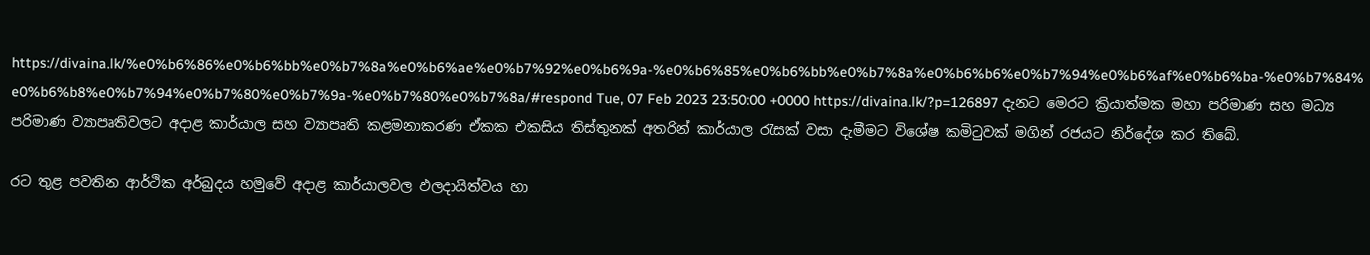https://divaina.lk/%e0%b6%86%e0%b6%bb%e0%b7%8a%e0%b6%ae%e0%b7%92%e0%b6%9a-%e0%b6%85%e0%b6%bb%e0%b7%8a%e0%b6%b6%e0%b7%94%e0%b6%af%e0%b6%ba-%e0%b7%84%e0%b6%b8%e0%b7%94%e0%b7%80%e0%b7%9a-%e0%b7%80%e0%b7%8a/#respond Tue, 07 Feb 2023 23:50:00 +0000 https://divaina.lk/?p=126897 දැනට මෙරට ක්‍රියාත්මක මහා පරිමාණ සහ මධ්‍ය පරිමාණ ව්‍යාපෘතිවලට අදාළ කාර්යාල සහ ව්‍යාපෘති කළමනාකරණ ඒකක එකසිය තිස්තුනක් අතරින් කාර්යාල රැසක් වසා දැමීමට විශේෂ කමිටුවක් මගින් රජයට නිර්දේශ කර තිබේ.

රට තුළ පවතින ආර්ථික අර්බුදය හමුවේ අදාළ කාර්යාලවල ඵලදායිත්වය හා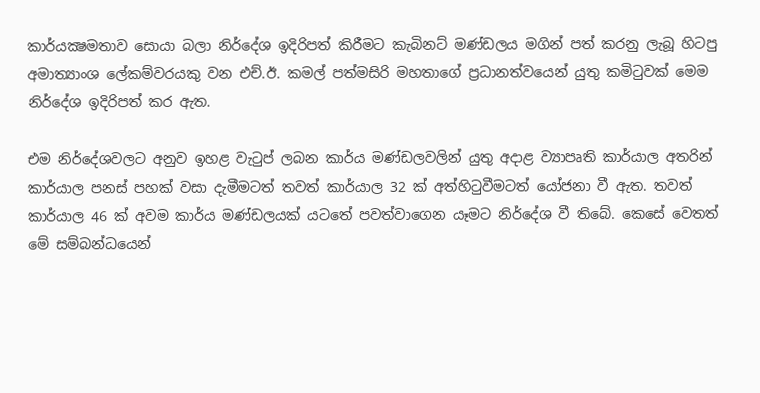කාර්යක්‍ෂමතාව සොයා බලා නිර්දේශ ඉදිරිපත් කිරීමට කැබිනට් මණ්ඩලය මගින් පත් කරනු ලැබූ හිටපු අමාත්‍යාංශ ලේකම්වරයකු වන එච්.ඊ. කමල් පත්මසිරි මහතාගේ ප්‍රධානත්වයෙන් යුතු කමිටුවක් මෙම නිර්දේශ ඉදිරිපත් කර ඇත.

එම නිර්දේශවලට අනුව ඉහළ වැටුප් ලබන කාර්ය මණ්ඩලවලින් යුතු අදාළ ව්‍යාපෘති කාර්යාල අතරින් කාර්යාල පනස් පහක් වසා දැමීමටත් තවත් කාර්යාල 32 ක් අත්හිටුවීමටත් යෝජනා වී ඇත. තවත් කාර්යාල 46 ක් අවම කාර්ය මණ්ඩලයක් යටතේ පවත්වාගෙන යෑමට නිර්දේශ වී තිබේ. කෙසේ වෙතත් මේ සම්බන්ධයෙන්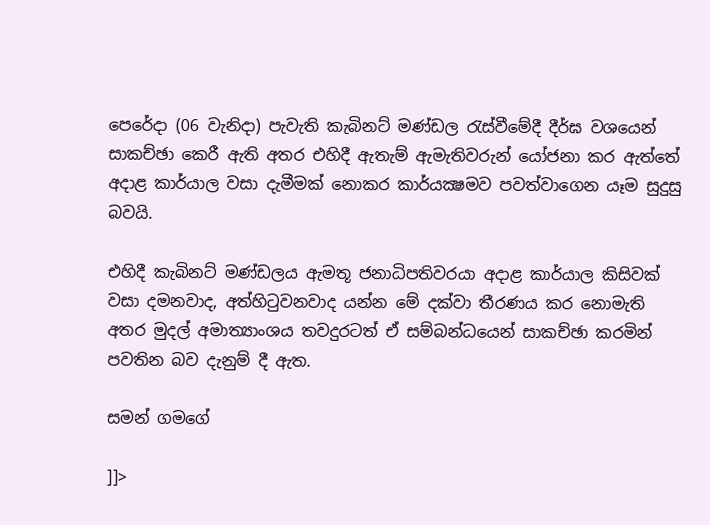පෙරේදා (06 වැනිදා) පැවැති කැබිනට් මණ්ඩල රැස්වීමේදී දීර්ඝ වශයෙන් සාකච්ඡා කෙරී ඇති අතර එහිදී ඇතැම් ඇමැතිවරුන් යෝජනා කර ඇත්තේ අදාළ කාර්යාල වසා දැමීමක් නොකර කාර්යක්‍ෂමව පවත්වාගෙන යෑම සුදුසු බවයි.

එහිදී කැබිනට් මණ්ඩලය ඇමතූ ජනාධිපතිවරයා අදාළ කාර්යාල කිසිවක් වසා දමනවාද, අත්හිටුවනවාද යන්න මේ දක්වා තීරණය කර නොමැති අතර මුදල් අමාත්‍යාංශය තවදුරටත් ඒ සම්බන්ධයෙන් සාකච්ඡා කරමින් පවතින බව දැනුම් දී ඇත.

සමන් ගමගේ

]]>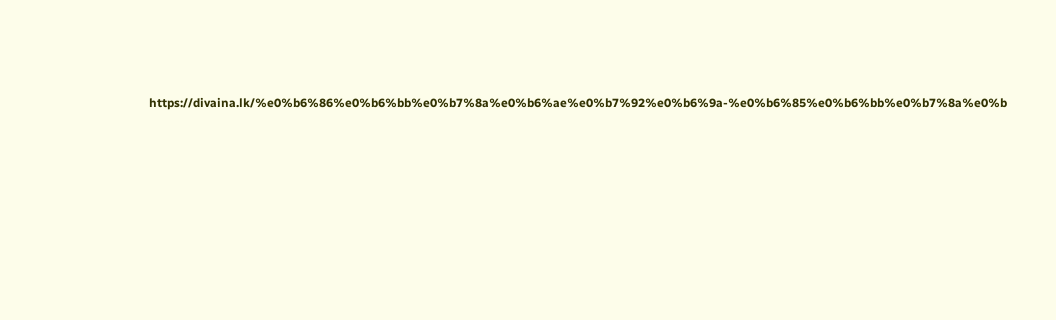https://divaina.lk/%e0%b6%86%e0%b6%bb%e0%b7%8a%e0%b6%ae%e0%b7%92%e0%b6%9a-%e0%b6%85%e0%b6%bb%e0%b7%8a%e0%b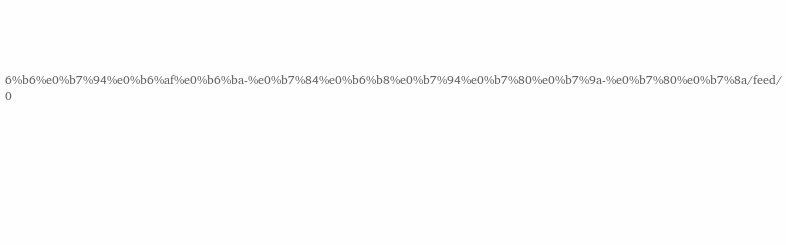6%b6%e0%b7%94%e0%b6%af%e0%b6%ba-%e0%b7%84%e0%b6%b8%e0%b7%94%e0%b7%80%e0%b7%9a-%e0%b7%80%e0%b7%8a/feed/ 0